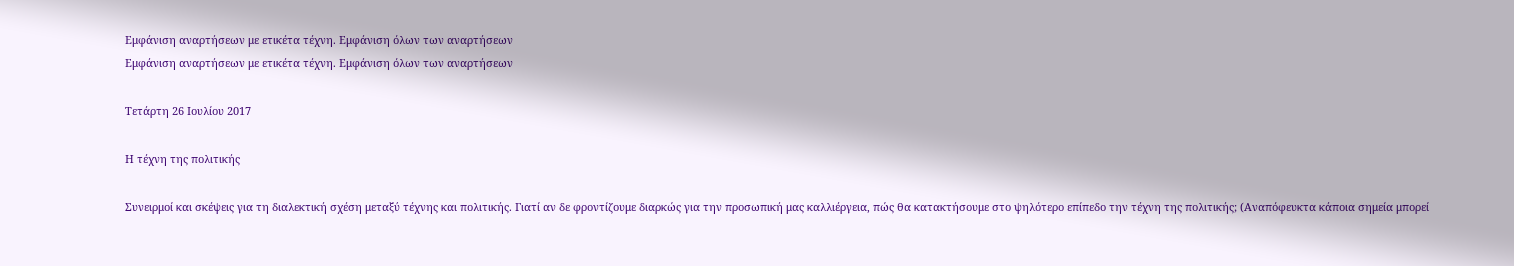Εμφάνιση αναρτήσεων με ετικέτα τέχνη. Εμφάνιση όλων των αναρτήσεων
Εμφάνιση αναρτήσεων με ετικέτα τέχνη. Εμφάνιση όλων των αναρτήσεων

Τετάρτη 26 Ιουλίου 2017

Η τέχνη της πολιτικής

Συνειρμοί και σκέψεις για τη διαλεκτική σχέση μεταξύ τέχνης και πολιτικής. Γιατί αν δε φροντίζουμε διαρκώς για την προσωπική μας καλλιέργεια, πώς θα κατακτήσουμε στο ψηλότερο επίπεδο την τέχνη της πολιτικής; (Αναπόφευκτα κάποια σημεία μπορεί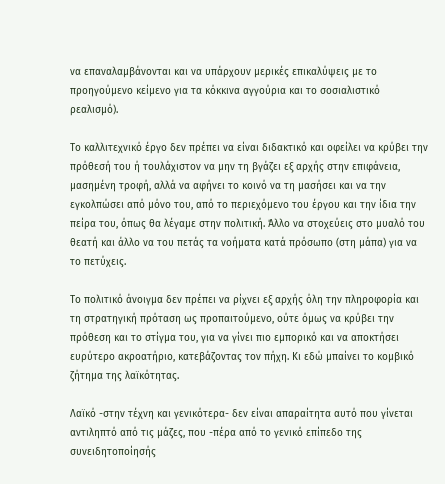να επαναλαμβάνονται και να υπάρχουν μερικές επικαλύψεις με το προηγούμενο κείμενο για τα κόκκινα αγγούρια και το σοσιαλιστικό ρεαλισμό).

Το καλλιτεχνικό έργο δεν πρέπει να είναι διδακτικό και οφείλει να κρύβει την πρόθεσή του ή τουλάχιστον να μην τη βγάζει εξ αρχής στην επιφάνεια, μασημένη τροφή, αλλά να αφήνει το κοινό να τη μασήσει και να την εγκολπώσει από μόνο του, από το περιεχόμενο του έργου και την ίδια την πείρα του, όπως θα λέγαμε στην πολιτική. Άλλο να στοχεύεις στο μυαλό του θεατή και άλλο να του πετάς τα νοήματα κατά πρόσωπο (στη μάπα) για να το πετύχεις.

Το πολιτικό άνοιγμα δεν πρέπει να ρίχνει εξ αρχής όλη την πληροφορία και τη στρατηγική πρόταση ως προπαιτούμενο, ούτε όμως να κρύβει την πρόθεση και το στίγμα του, για να γίνει πιο εμπορικό και να αποκτήσει ευρύτερο ακροατήριο, κατεβάζοντας τον πήχη. Κι εδώ μπαίνει το κομβικό ζήτημα της λαϊκότητας.

Λαϊκό -στην τέχνη και γενικότερα- δεν είναι απαραίτητα αυτό που γίνεται αντιληπτό από τις μάζες, που -πέρα από το γενικό επίπεδο της συνειδητοποίησής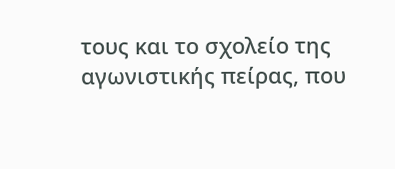τους και το σχολείο της αγωνιστικής πείρας, που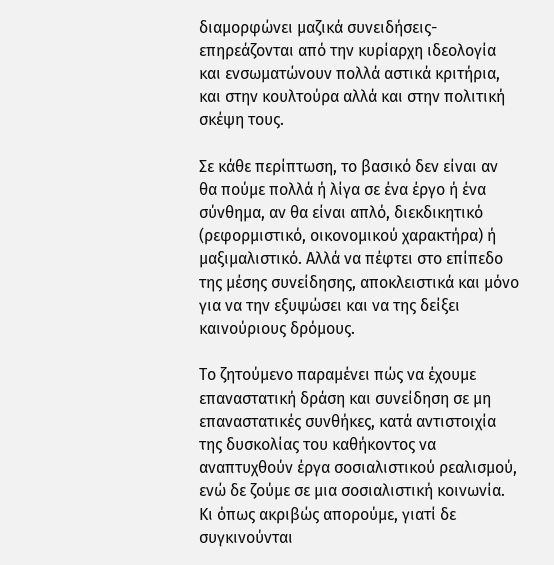διαμορφώνει μαζικά συνειδήσεις- επηρεάζονται από την κυρίαρχη ιδεολογία και ενσωματώνουν πολλά αστικά κριτήρια, και στην κουλτούρα αλλά και στην πολιτική σκέψη τους.

Σε κάθε περίπτωση, το βασικό δεν είναι αν θα πούμε πολλά ή λίγα σε ένα έργο ή ένα σύνθημα, αν θα είναι απλό, διεκδικητικό (ρεφορμιστικό, οικονομικού χαρακτήρα) ή μαξιμαλιστικό. Αλλά να πέφτει στο επίπεδο της μέσης συνείδησης, αποκλειστικά και μόνο για να την εξυψώσει και να της δείξει καινούριους δρόμους.

Το ζητούμενο παραμένει πώς να έχουμε επαναστατική δράση και συνείδηση σε μη επαναστατικές συνθήκες, κατά αντιστοιχία της δυσκολίας του καθήκοντος να αναπτυχθούν έργα σοσιαλιστικού ρεαλισμού, ενώ δε ζούμε σε μια σοσιαλιστική κοινωνία. Κι όπως ακριβώς απορούμε, γιατί δε συγκινούνται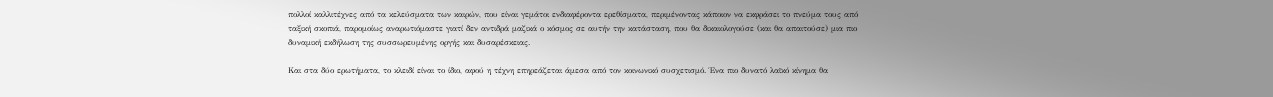πολλοί καλλιτέχνες από τα κελεύσματα των καιρών, που είναι γεμάτοι ενδιαφέροντα ερεθίσματα, περιμένοντας κάποιον να εκφράσει το πνεύμα τους από ταξική σκοπιά, παρομοίως αναρωτιόμαστε γιατί δεν αντιδρά μαζικά ο κόσμος σε αυτήν την κατάσταση, που θα δικαιολογούσε (και θα απαιτούσε) μια πιο δυναμική εκδήλωση της συσσωρευμένης οργής και δυσαρέσκειας.

Και στα δύο ερωτήματα, το κλειδί είναι το ίδιο, αφού η τέχνη επηρεάζεται άμεσα από τον κοινωνικό συσχετισμό. Ένα πιο δυνατό λαϊκό κίνημα θα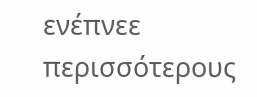ενέπνεε περισσότερους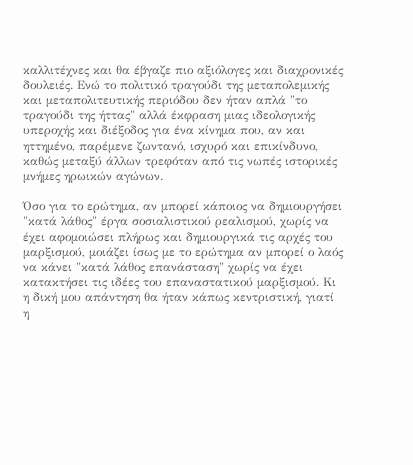καλλιτέχνες και θα έβγαζε πιο αξιόλογες και διαχρονικές δουλειές. Ενώ το πολιτικό τραγούδι της μεταπολεμικής και μεταπολιτευτικής περιόδου δεν ήταν απλά "το τραγούδι της ήττας" αλλά έκφραση μιας ιδεολογικής υπεροχής και διέξοδος για ένα κίνημα που, αν και ηττημένο, παρέμενε ζωντανό, ισχυρό και επικίνδυνο, καθώς μεταξύ άλλων τρεφόταν από τις νωπές ιστορικές μνήμες ηρωικών αγώνων.

Όσο για το ερώτημα, αν μπορεί κάποιος να δημιουργήσει "κατά λάθος" έργα σοσιαλιστικού ρεαλισμού, χωρίς να έχει αφομοιώσει πλήρως και δημιουργικά τις αρχές του μαρξισμού, μοιάζει ίσως με το ερώτημα αν μπορεί ο λαός να κάνει "κατά λάθος επανάσταση" χωρίς να έχει κατακτήσει τις ιδέες του επαναστατικού μαρξισμού. Κι η δική μου απάντηση θα ήταν κάπως κεντριστική, γιατί η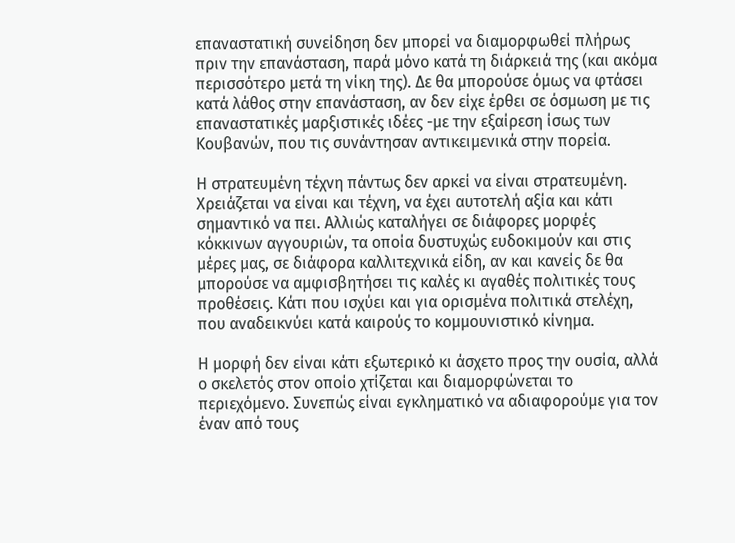επαναστατική συνείδηση δεν μπορεί να διαμορφωθεί πλήρως πριν την επανάσταση, παρά μόνο κατά τη διάρκειά της (και ακόμα περισσότερο μετά τη νίκη της). Δε θα μπορούσε όμως να φτάσει κατά λάθος στην επανάσταση, αν δεν είχε έρθει σε όσμωση με τις επαναστατικές μαρξιστικές ιδέες -με την εξαίρεση ίσως των Κουβανών, που τις συνάντησαν αντικειμενικά στην πορεία.

Η στρατευμένη τέχνη πάντως δεν αρκεί να είναι στρατευμένη. Χρειάζεται να είναι και τέχνη, να έχει αυτοτελή αξία και κάτι σημαντικό να πει. Αλλιώς καταλήγει σε διάφορες μορφές κόκκινων αγγουριών, τα οποία δυστυχώς ευδοκιμούν και στις μέρες μας, σε διάφορα καλλιτεχνικά είδη, αν και κανείς δε θα μπορούσε να αμφισβητήσει τις καλές κι αγαθές πολιτικές τους προθέσεις. Κάτι που ισχύει και για ορισμένα πολιτικά στελέχη, που αναδεικνύει κατά καιρούς το κομμουνιστικό κίνημα.

Η μορφή δεν είναι κάτι εξωτερικό κι άσχετο προς την ουσία, αλλά ο σκελετός στον οποίο χτίζεται και διαμορφώνεται το περιεχόμενο. Συνεπώς είναι εγκληματικό να αδιαφορούμε για τον έναν από τους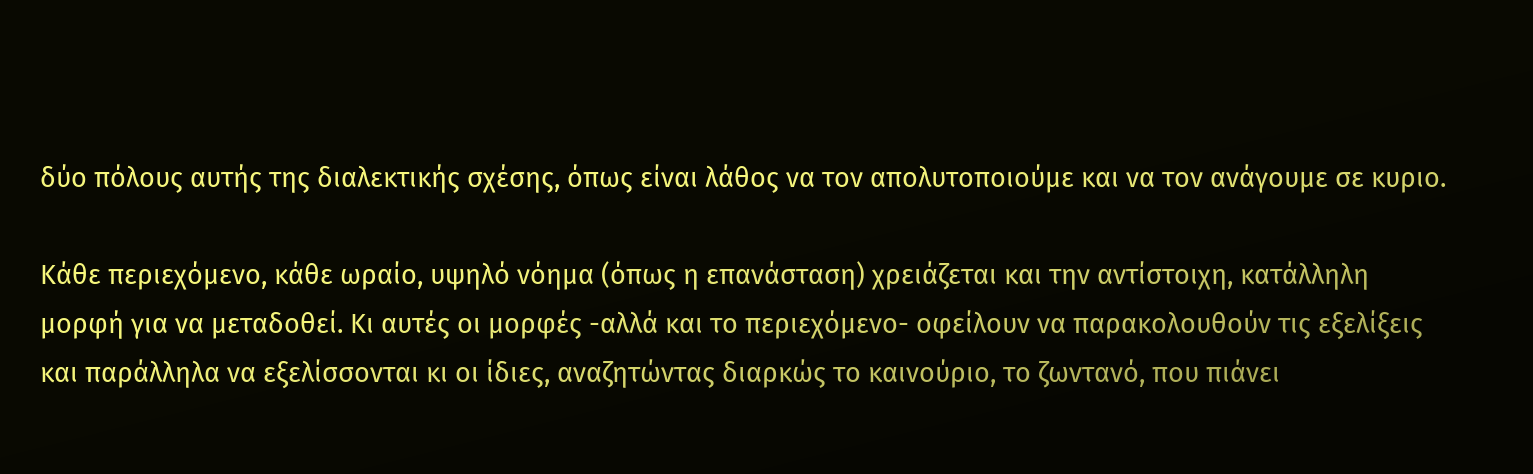δύο πόλους αυτής της διαλεκτικής σχέσης, όπως είναι λάθος να τον απολυτοποιούμε και να τον ανάγουμε σε κυριο.

Κάθε περιεχόμενο, κάθε ωραίο, υψηλό νόημα (όπως η επανάσταση) χρειάζεται και την αντίστοιχη, κατάλληλη μορφή για να μεταδοθεί. Κι αυτές οι μορφές -αλλά και το περιεχόμενο- οφείλουν να παρακολουθούν τις εξελίξεις και παράλληλα να εξελίσσονται κι οι ίδιες, αναζητώντας διαρκώς το καινούριο, το ζωντανό, που πιάνει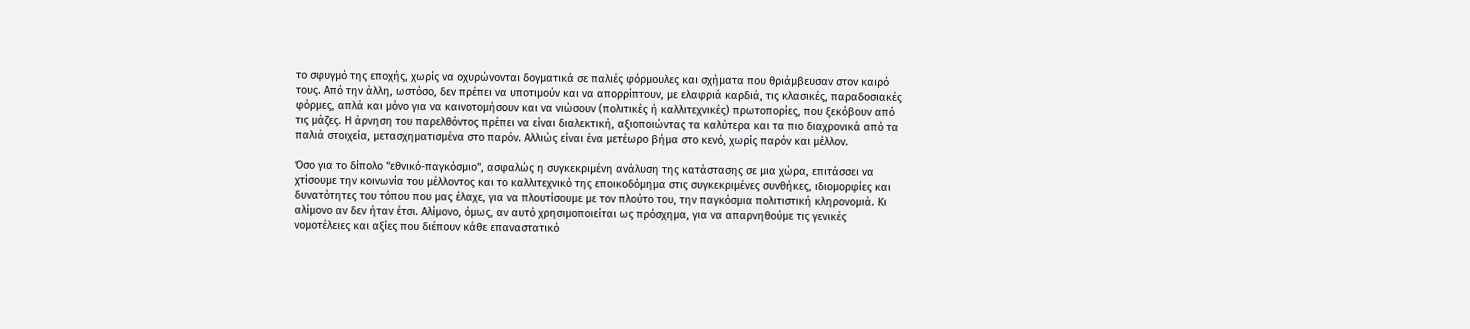το σφυγμό της εποχής, χωρίς να οχυρώνονται δογματικά σε παλιές φόρμουλες και σχήματα που θριάμβευσαν στον καιρό τους. Από την άλλη, ωστόσο, δεν πρέπει να υποτιμούν και να απορρίπτουν, με ελαφριά καρδιά, τις κλασικές, παραδοσιακές φόρμες, απλά και μόνο για να καινοτομήσουν και να νιώσουν (πολιτικές ή καλλιτεχνικές) πρωτοπορίες, που ξεκόβουν από τις μάζες. Η άρνηση του παρελθόντος πρέπει να είναι διαλεκτική, αξιοποιώντας τα καλύτερα και τα πιο διαχρονικά από τα παλιά στοιχεία, μετασχηματισμένα στο παρόν. Αλλιώς είναι ένα μετέωρο βήμα στο κενό, χωρίς παρόν και μέλλον.

Όσο για το δίπολο "εθνικό-παγκόσμιο", ασφαλώς η συγκεκριμένη ανάλυση της κατάστασης σε μια χώρα, επιτάσσει να χτίσουμε την κοινωνία του μέλλοντος και το καλλιτεχνικό της εποικοδόμημα στις συγκεκριμένες συνθήκες, ιδιομορφίες και δυνατότητες του τόπου που μας έλαχε, για να πλουτίσουμε με τον πλούτο του, την παγκόσμια πολιτιστική κληρονομιά. Κι αλίμονο αν δεν ήταν έτσι. Αλίμονο, όμως, αν αυτό χρησιμοποιείται ως πρόσχημα, για να απαρνηθούμε τις γενικές νομοτέλειες και αξίες που διέπουν κάθε επαναστατικό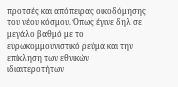προτσές και απόπειρας οικοδόμησης του νέου κόσμου. Όπως έγινε δηλ σε μεγάλο βαθμό με το ευρωκομμουνιστικό ρεύμα και την επίκληση των εθνικών ιδιαιτεροτήτων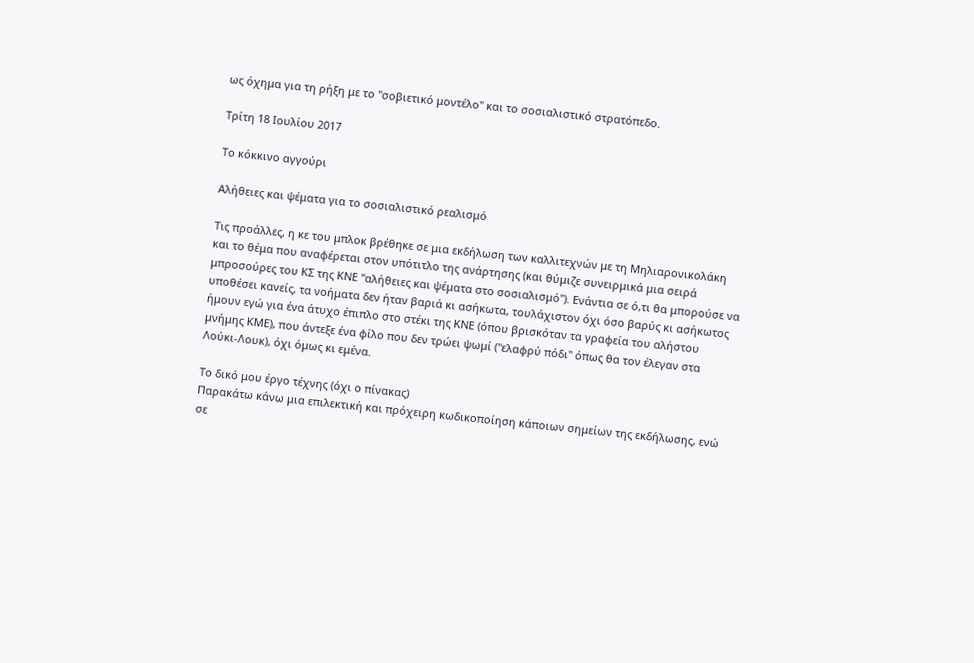ως όχημα για τη ρήξη με το "σοβιετικό μοντέλο" και το σοσιαλιστικό στρατόπεδο.

Τρίτη 18 Ιουλίου 2017

Το κόκκινο αγγούρι

Αλήθειες και ψέματα για το σοσιαλιστικό ρεαλισμό

Τις προάλλες, η κε του μπλοκ βρέθηκε σε μια εκδήλωση των καλλιτεχνών με τη Μηλιαρονικολάκη και το θέμα που αναφέρεται στον υπότιτλο της ανάρτησης (και θύμιζε συνειρμικά μια σειρά μπροσούρες του ΚΣ της ΚΝΕ "αλήθειες και ψέματα στο σοσιαλισμό"). Ενάντια σε ό,τι θα μπορούσε να υποθέσει κανείς, τα νοήματα δεν ήταν βαριά κι ασήκωτα, τουλάχιστον όχι όσο βαρύς κι ασήκωτος ήμουν εγώ για ένα άτυχο έπιπλο στο στέκι της ΚΝΕ (όπου βρισκόταν τα γραφεία του αλήστου μνήμης ΚΜΕ), που άντεξε ένα φίλο που δεν τρώει ψωμί ("ελαφρύ πόδι" όπως θα τον έλεγαν στα Λούκι-Λουκ), όχι όμως κι εμένα.

Το δικό μου έργο τέχνης (όχι ο πίνακας)
Παρακάτω κάνω μια επιλεκτική και πρόχειρη κωδικοποίηση κάποιων σημείων της εκδήλωσης, ενώ σε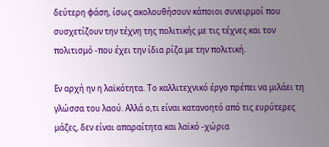δεύτερη φάση, ίσως ακολουθήσουν κάποιοι συνειρμοί που συσχετίζουν την τέχνη της πολιτικής με τις τέχνες και τον πολιτισμό -που έχει την ίδια ρίζα με την πολιτική.

Εν αρχή ην η λαϊκότητα. Το καλλιτεχνικό έργο πρέπει να μιλάει τη γλώσσα του λαού. Αλλά ο,τι είναι κατανοητό από τις ευρύτερες μάζες, δεν είναι απαραίτητα και λαϊκό -χώρια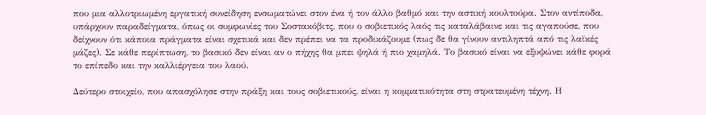που μια αλλοτριωμένη εργατική συνείδηση ενσωματώνει στον ένα ή τον άλλο βαθμό και την αστική κουλτούρα. Στον αντίποδα, υπάρχουν παραδείγματα, όπως οι συμφωνίες του Σοστακόβιτς, που ο σοβιετικός λαός τις καταλάβαινε και τις αγαπούσε, που δείχνουν ότι κάποια πράγματα είναι σχετικά και δεν πρέπει να τα προδικάζουμε (πως δε θα γίνουν αντιληπτά από τις λαϊκές μάζες). Σε κάθε περίπτωση, το βασικό δεν είναι αν ο πήχης θα μπει ψηλά ή πιο χαμηλά. Το βασικό είναι να εξυψώνει κάθε φορά το επίπεδο και την καλλιέργεια του λαού.

Δεύτερο στοιχείο, που απασχόλησε στην πράξη και τους σοβιετικούς, είναι η κομματικότητα στη στρατευμένη τέχνη. Η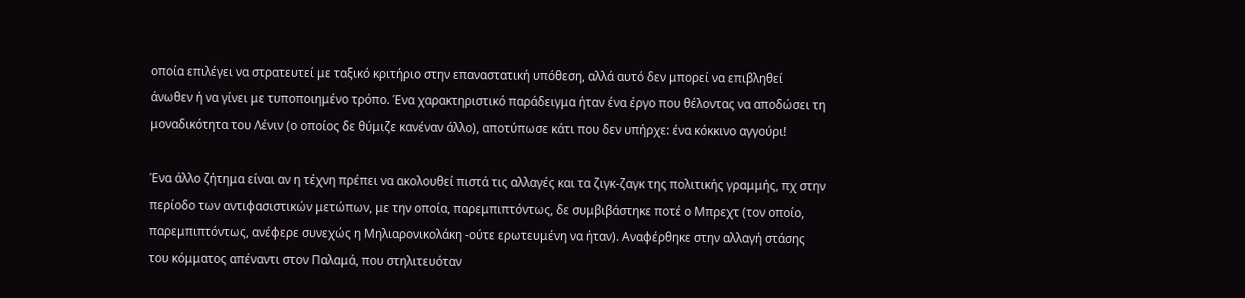οποία επιλέγει να στρατευτεί με ταξικό κριτήριο στην επαναστατική υπόθεση, αλλά αυτό δεν μπορεί να επιβληθεί άνωθεν ή να γίνει με τυποποιημένο τρόπο. Ένα χαρακτηριστικό παράδειγμα ήταν ένα έργο που θέλοντας να αποδώσει τη μοναδικότητα του Λένιν (ο οποίος δε θύμιζε κανέναν άλλο), αποτύπωσε κάτι που δεν υπήρχε: ένα κόκκινο αγγούρι!

Ένα άλλο ζήτημα είναι αν η τέχνη πρέπει να ακολουθεί πιστά τις αλλαγές και τα ζιγκ-ζαγκ της πολιτικής γραμμής, πχ στην περίοδο των αντιφασιστικών μετώπων, με την οποία, παρεμπιπτόντως, δε συμβιβάστηκε ποτέ ο Μπρεχτ (τον οποίο, παρεμπιπτόντως, ανέφερε συνεχώς η Μηλιαρονικολάκη -ούτε ερωτευμένη να ήταν). Αναφέρθηκε στην αλλαγή στάσης του κόμματος απέναντι στον Παλαμά, που στηλιτευόταν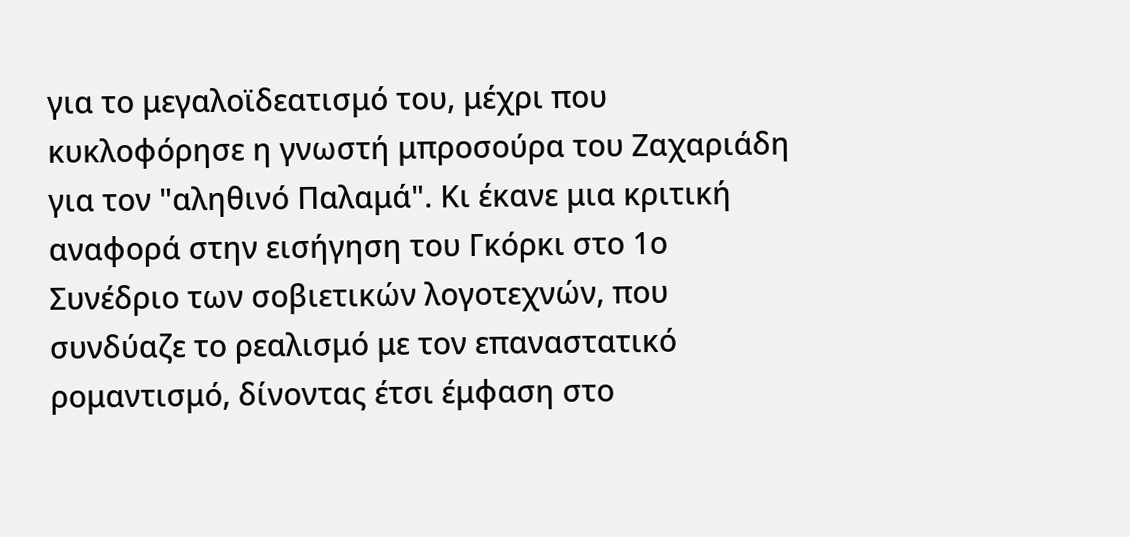για το μεγαλοϊδεατισμό του, μέχρι που κυκλοφόρησε η γνωστή μπροσούρα του Ζαχαριάδη για τον "αληθινό Παλαμά". Κι έκανε μια κριτική αναφορά στην εισήγηση του Γκόρκι στο 1ο Συνέδριο των σοβιετικών λογοτεχνών, που συνδύαζε το ρεαλισμό με τον επαναστατικό ρομαντισμό, δίνοντας έτσι έμφαση στο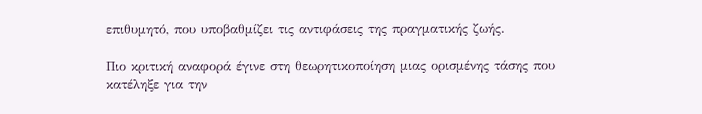επιθυμητό, που υποβαθμίζει τις αντιφάσεις της πραγματικής ζωής.

Πιο κριτική αναφορά έγινε στη θεωρητικοποίηση μιας ορισμένης τάσης που κατέληξε για την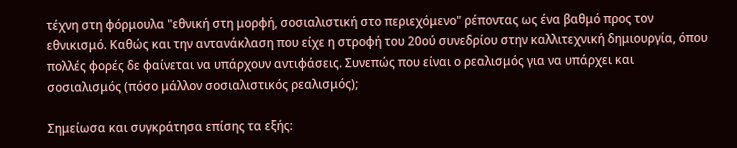τέχνη στη φόρμουλα "εθνική στη μορφή, σοσιαλιστική στο περιεχόμενο" ρέποντας ως ένα βαθμό προς τον εθνικισμό. Καθώς και την αντανάκλαση που είχε η στροφή του 20ού συνεδρίου στην καλλιτεχνική δημιουργία, όπου πολλές φορές δε φαίνεται να υπάρχουν αντιφάσεις. Συνεπώς που είναι ο ρεαλισμός για να υπάρχει και σοσιαλισμός (πόσο μάλλον σοσιαλιστικός ρεαλισμός);

Σημείωσα και συγκράτησα επίσης τα εξής: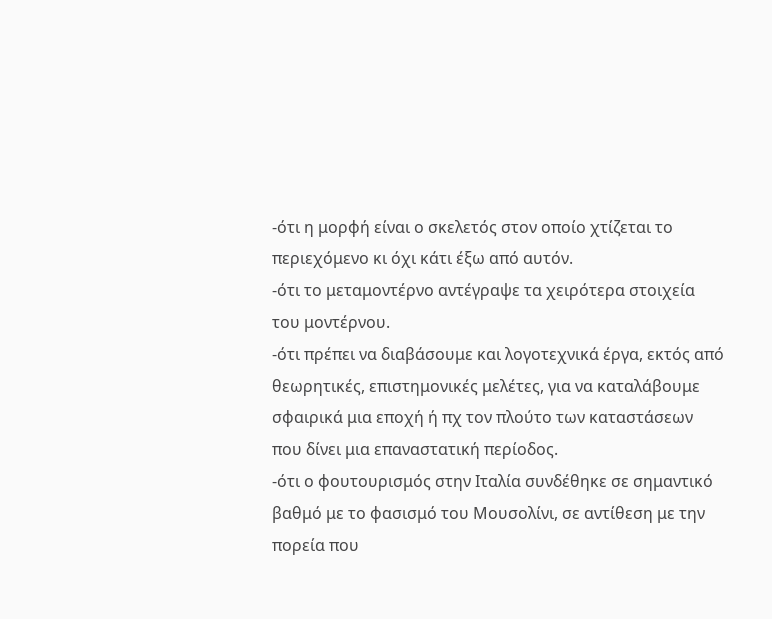-ότι η μορφή είναι ο σκελετός στον οποίο χτίζεται το περιεχόμενο κι όχι κάτι έξω από αυτόν.
-ότι το μεταμοντέρνο αντέγραψε τα χειρότερα στοιχεία του μοντέρνου.
-ότι πρέπει να διαβάσουμε και λογοτεχνικά έργα, εκτός από θεωρητικές, επιστημονικές μελέτες, για να καταλάβουμε σφαιρικά μια εποχή ή πχ τον πλούτο των καταστάσεων που δίνει μια επαναστατική περίοδος.
-ότι ο φουτουρισμός στην Ιταλία συνδέθηκε σε σημαντικό βαθμό με το φασισμό του Μουσολίνι, σε αντίθεση με την πορεία που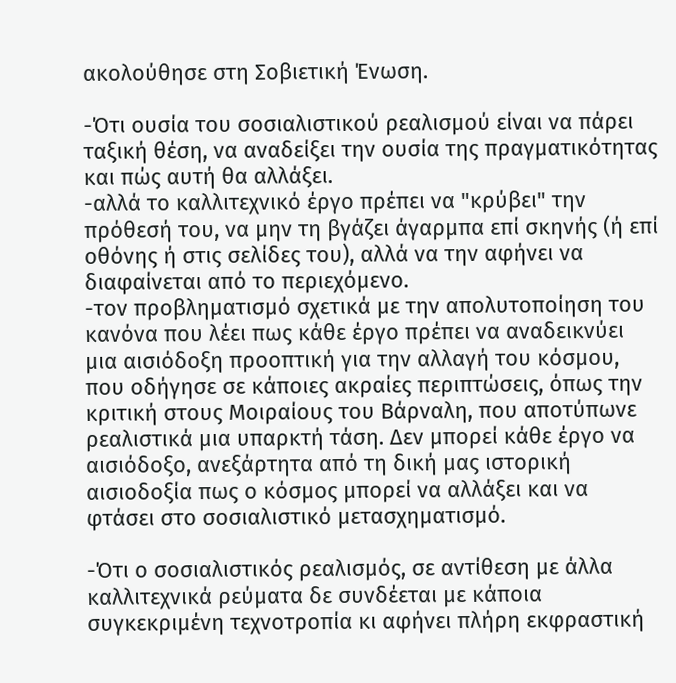ακολούθησε στη Σοβιετική Ένωση.

-Ότι ουσία του σοσιαλιστικού ρεαλισμού είναι να πάρει ταξική θέση, να αναδείξει την ουσία της πραγματικότητας και πώς αυτή θα αλλάξει.
-αλλά το καλλιτεχνικό έργο πρέπει να "κρύβει" την πρόθεσή του, να μην τη βγάζει άγαρμπα επί σκηνής (ή επί οθόνης ή στις σελίδες του), αλλά να την αφήνει να διαφαίνεται από το περιεχόμενο.
-τον προβληματισμό σχετικά με την απολυτοποίηση του κανόνα που λέει πως κάθε έργο πρέπει να αναδεικνύει μια αισιόδοξη προοπτική για την αλλαγή του κόσμου, που οδήγησε σε κάποιες ακραίες περιπτώσεις, όπως την κριτική στους Μοιραίους του Βάρναλη, που αποτύπωνε ρεαλιστικά μια υπαρκτή τάση. Δεν μπορεί κάθε έργο να αισιόδοξο, ανεξάρτητα από τη δική μας ιστορική αισιοδοξία πως ο κόσμος μπορεί να αλλάξει και να φτάσει στο σοσιαλιστικό μετασχηματισμό.

-Ότι ο σοσιαλιστικός ρεαλισμός, σε αντίθεση με άλλα καλλιτεχνικά ρεύματα δε συνδέεται με κάποια συγκεκριμένη τεχνοτροπία κι αφήνει πλήρη εκφραστική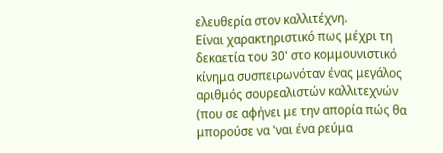ελευθερία στον καλλιτέχνη.
Είναι χαρακτηριστικό πως μέχρι τη δεκαετία του 30' στο κομμουνιστικό κίνημα συσπειρωνόταν ένας μεγάλος αριθμός σουρεαλιστών καλλιτεχνών (που σε αφήνει με την απορία πώς θα μπορούσε να 'ναι ένα ρεύμα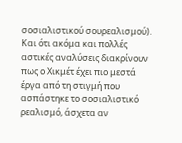σοσιαλιστικού σουρεαλισμού). Και ότι ακόμα και πολλές αστικές αναλύσεις διακρίνουν πως ο Χικμέτ έχει πιο μεστά έργα από τη στιγμή που ασπάστηκε το σοσιαλιστικό ρεαλισμό, άσχετα αν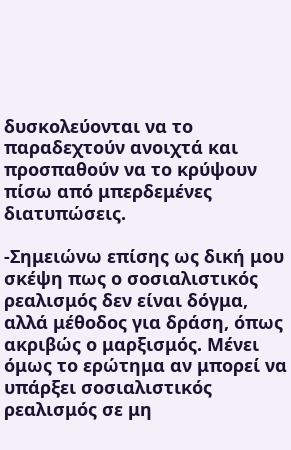δυσκολεύονται να το παραδεχτούν ανοιχτά και προσπαθούν να το κρύψουν πίσω από μπερδεμένες διατυπώσεις.

-Σημειώνω επίσης ως δική μου σκέψη πως ο σοσιαλιστικός ρεαλισμός δεν είναι δόγμα, αλλά μέθοδος για δράση, όπως ακριβώς ο μαρξισμός. Μένει όμως το ερώτημα αν μπορεί να υπάρξει σοσιαλιστικός ρεαλισμός σε μη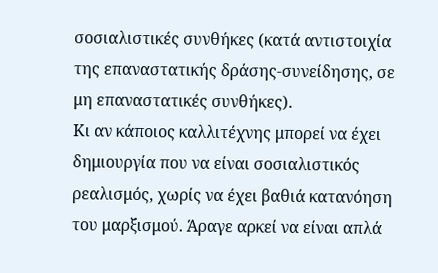σοσιαλιστικές συνθήκες (κατά αντιστοιχία της επαναστατικής δράσης-συνείδησης, σε μη επαναστατικές συνθήκες).
Κι αν κάποιος καλλιτέχνης μπορεί να έχει δημιουργία που να είναι σοσιαλιστικός ρεαλισμός, χωρίς να έχει βαθιά κατανόηση του μαρξισμού. Άραγε αρκεί να είναι απλά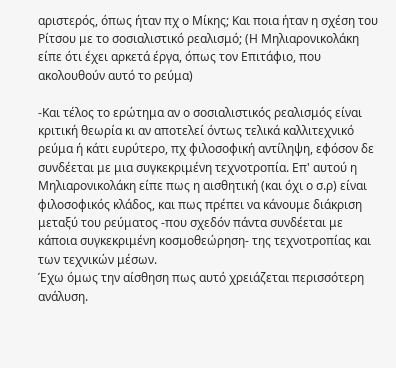αριστερός, όπως ήταν πχ ο Μίκης; Και ποια ήταν η σχέση του Ρίτσου με το σοσιαλιστικό ρεαλισμό; (Η Μηλιαρονικολάκη είπε ότι έχει αρκετά έργα, όπως τον Επιτάφιο, που ακολουθούν αυτό το ρεύμα)

-Και τέλος το ερώτημα αν ο σοσιαλιστικός ρεαλισμός είναι κριτική θεωρία κι αν αποτελεί όντως τελικά καλλιτεχνικό ρεύμα ή κάτι ευρύτερο, πχ φιλοσοφική αντίληψη, εφόσον δε συνδέεται με μια συγκεκριμένη τεχνοτροπία. Επ' αυτού η Μηλιαρονικολάκη είπε πως η αισθητική (και όχι ο σ.ρ) είναι φιλοσοφικός κλάδος, και πως πρέπει να κάνουμε διάκριση μεταξύ του ρεύματος -που σχεδόν πάντα συνδέεται με κάποια συγκεκριμένη κοσμοθεώρηση- της τεχνοτροπίας και των τεχνικών μέσων.
Έχω όμως την αίσθηση πως αυτό χρειάζεται περισσότερη ανάλυση.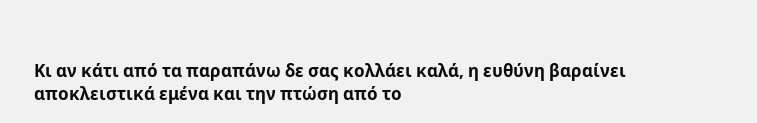Κι αν κάτι από τα παραπάνω δε σας κολλάει καλά, η ευθύνη βαραίνει αποκλειστικά εμένα και την πτώση από το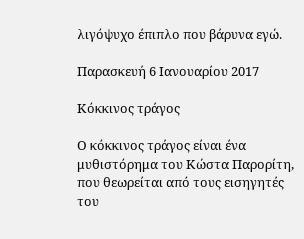λιγόψυχο έπιπλο που βάρυνα εγώ.

Παρασκευή 6 Ιανουαρίου 2017

Κόκκινος τράγος

Ο κόκκινος τράγος είναι ένα μυθιστόρημα του Κώστα Παρορίτη, που θεωρείται από τους εισηγητές του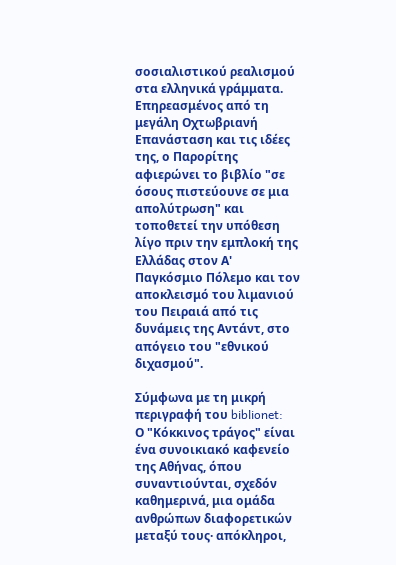σοσιαλιστικού ρεαλισμού στα ελληνικά γράμματα. Επηρεασμένος από τη μεγάλη Οχτωβριανή Επανάσταση και τις ιδέες της, ο Παρορίτης αφιερώνει το βιβλίο "σε όσους πιστεύουνε σε μια απολύτρωση" και τοποθετεί την υπόθεση λίγο πριν την εμπλοκή της Ελλάδας στον Α' Παγκόσμιο Πόλεμο και τον αποκλεισμό του λιμανιού του Πειραιά από τις δυνάμεις της Αντάντ, στο απόγειο του "εθνικού διχασμού".

Σύμφωνα με τη μικρή περιγραφή του biblionet:
Ο "Κόκκινος τράγος" είναι ένα συνοικιακό καφενείο της Αθήνας, όπου συναντιούνται, σχεδόν καθημερινά, μια ομάδα ανθρώπων διαφορετικών μεταξύ τους· απόκληροι,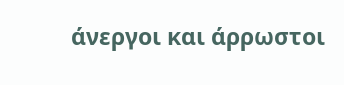άνεργοι και άρρωστοι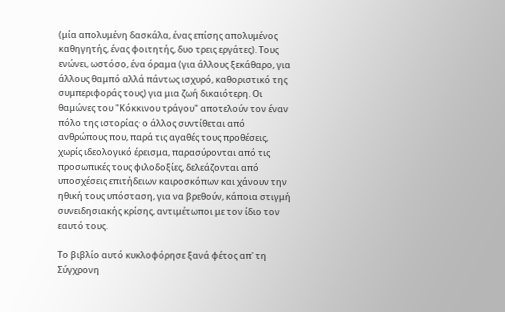(μία απολυμένη δασκάλα, ένας επίσης απολυμένος καθηγητής, ένας φοιτητής, δυο τρεις εργάτες). Τους ενώνει, ωστόσο, ένα όραμα (για άλλους ξεκάθαρο, για άλλους θαμπό αλλά πάντως ισχυρό, καθοριστικό της συμπεριφοράς τους) για μια ζωή δικαιότερη. Οι θαμώνες του "Κόκκινου τράγου" αποτελούν τον έναν πόλο της ιστορίας· ο άλλος συντίθεται από ανθρώπους που, παρά τις αγαθές τους προθέσεις, χωρίς ιδεολογικό έρεισμα, παρασύρονται από τις προσωπικές τους φιλοδοξίες, δελεάζονται από υποσχέσεις επιτήδειων καιροσκόπων και χάνουν την ηθική τους υπόσταση, για να βρεθούν, κάποια στιγμή συνειδησιακής κρίσης, αντιμέτωποι με τον ίδιο τον εαυτό τους.

Το βιβλίο αυτό κυκλοφόρησε ξανά φέτος απ' τη Σύγχρονη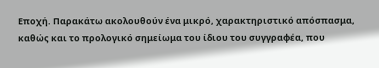Εποχή. Παρακάτω ακολουθούν ένα μικρό, χαρακτηριστικό απόσπασμα, καθώς και το προλογικό σημείωμα του ίδιου του συγγραφέα, που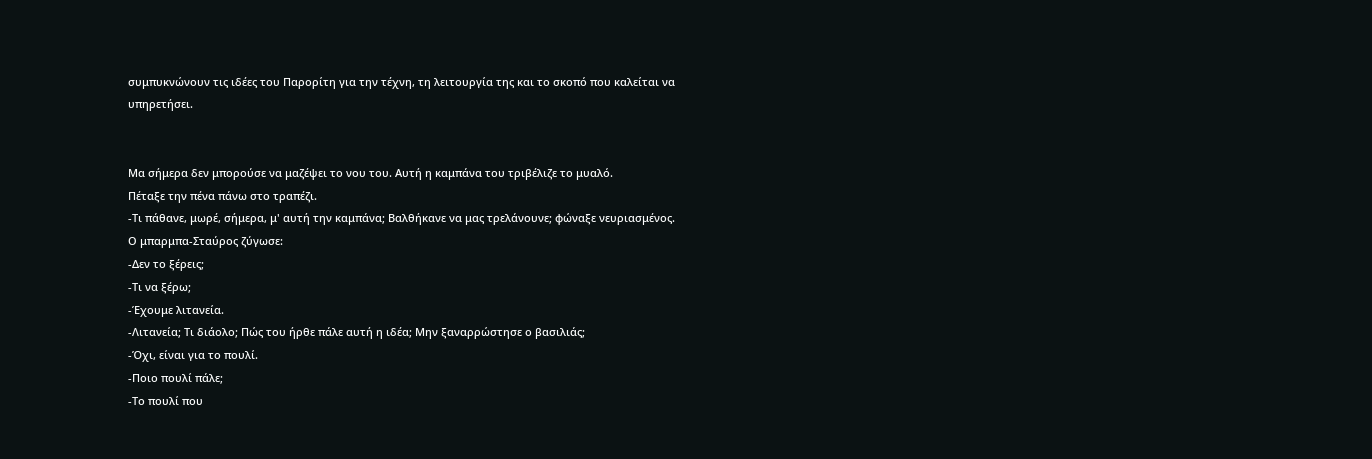συμπυκνώνουν τις ιδέες του Παρορίτη για την τέχνη, τη λειτουργία της και το σκοπό που καλείται να υπηρετήσει.


Μα σήμερα δεν μπορούσε να μαζέψει το νου του. Αυτή η καμπάνα του τριβέλιζε το μυαλό.
Πέταξε την πένα πάνω στο τραπέζι.
-Τι πάθανε, μωρέ, σήμερα, μ' αυτή την καμπάνα; Βαλθήκανε να μας τρελάνουνε; φώναξε νευριασμένος.
Ο μπαρμπα-Σταύρος ζύγωσε:
-Δεν το ξέρεις;
-Τι να ξέρω;
-Έχουμε λιτανεία.
-Λιτανεία; Τι διάολο; Πώς του ήρθε πάλε αυτή η ιδέα; Μην ξαναρρώστησε ο βασιλιάς;
-Όχι, είναι για το πουλί.
-Ποιο πουλί πάλε;
-Το πουλί που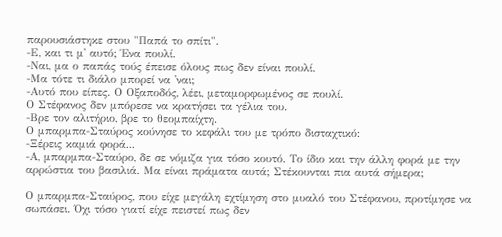παρουσιάστηκε στου "Παπά το σπίτι".
-Ε, και τι μ' αυτό; Ένα πουλί.
-Ναι, μα ο παπάς τούς έπεισε όλους πως δεν είναι πουλί.
-Μα τότε τι διάλο μπορεί να 'ναι;
-Αυτό που είπες. Ο Οξαποδός, λέει, μεταμορφωμένος σε πουλί.
Ο Στέφανος δεν μπόρεσε να κρατήσει τα γέλια του.
-Βρε τον αλιτήριο, βρε το θεομπαίχτη.
Ο μπαρμπα-Σταύρος κούνησε το κεφάλι του με τρόπο δισταχτικό:
-Ξέρεις καμιά φορά...
-Α, μπαρμπα-Σταύρο, δε σε νόμιζα για τόσο κουτό. Το ίδιο και την άλλη φορά με την αρρώστια του βασιλιά. Μα είναι πράματα αυτά; Στέκουνται πια αυτά σήμερα;

Ο μπαρμπα-Σταύρος, που είχε μεγάλη εχτίμηση στο μυαλό του Στέφανου, προτίμησε να σωπάσει. Όχι τόσο γιατί είχε πειστεί πως δεν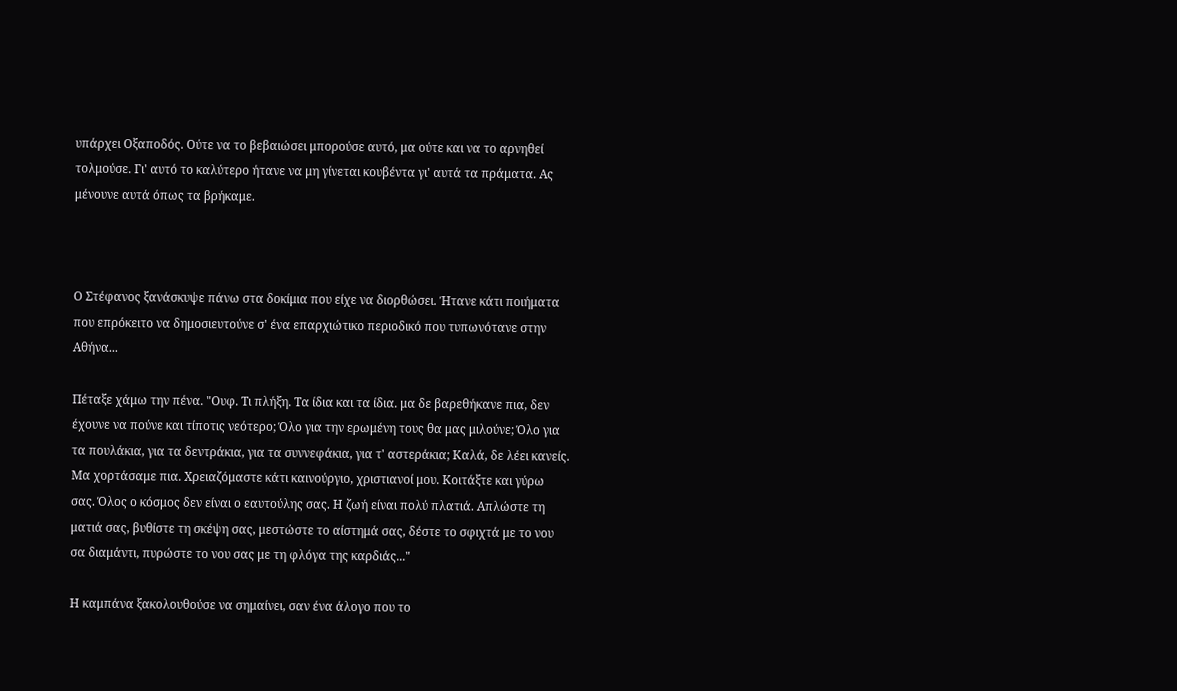υπάρχει Οξαποδός. Ούτε να το βεβαιώσει μπορούσε αυτό, μα ούτε και να το αρνηθεί τολμούσε. Γι' αυτό το καλύτερο ήτανε να μη γίνεται κουβέντα γι' αυτά τα πράματα. Ας μένουνε αυτά όπως τα βρήκαμε.



Ο Στέφανος ξανάσκυψε πάνω στα δοκίμια που είχε να διορθώσει. Ήτανε κάτι ποιήματα που επρόκειτο να δημοσιευτούνε σ' ένα επαρχιώτικο περιοδικό που τυπωνότανε στην Αθήνα...

Πέταξε χάμω την πένα. "Ουφ. Τι πλήξη. Τα ίδια και τα ίδια. μα δε βαρεθήκανε πια, δεν έχουνε να πούνε και τίποτις νεότερο; Όλο για την ερωμένη τους θα μας μιλούνε; Όλο για τα πουλάκια, για τα δεντράκια, για τα συννεφάκια, για τ' αστεράκια; Καλά, δε λέει κανείς. Μα χορτάσαμε πια. Χρειαζόμαστε κάτι καινούργιο, χριστιανοί μου. Κοιτάξτε και γύρω σας. Όλος ο κόσμος δεν είναι ο εαυτούλης σας. Η ζωή είναι πολύ πλατιά. Απλώστε τη ματιά σας, βυθίστε τη σκέψη σας, μεστώστε το αίστημά σας, δέστε το σφιχτά με το νου σα διαμάντι, πυρώστε το νου σας με τη φλόγα της καρδιάς..."

Η καμπάνα ξακολουθούσε να σημαίνει, σαν ένα άλογο που το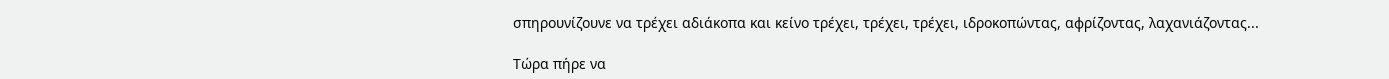σπηρουνίζουνε να τρέχει αδιάκοπα και κείνο τρέχει, τρέχει, τρέχει, ιδροκοπώντας, αφρίζοντας, λαχανιάζοντας...

Τώρα πήρε να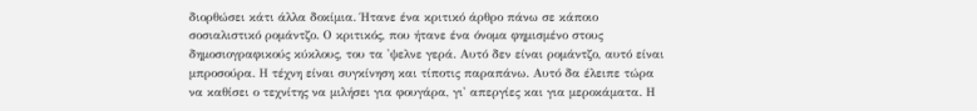διορθώσει κάτι άλλα δοκίμια. Ήτανε ένα κριτικό άρθρο πάνω σε κάποιο σοσιαλιστικό ρομάντζο. Ο κριτικός, που ήτανε ένα όνομα φημισμένο στους δημοσιογραφικούς κύκλους, του τα 'ψελνε γερά. Αυτό δεν είναι ρομάντζο, αυτό είναι μπροσούρα. Η τέχνη είναι συγκίνηση και τίποτις παραπάνω. Αυτό δα έλειπε τώρα να καθίσει ο τεχνίτης να μιλήσει για φουγάρα, γι' απεργίες και για μεροκάματα. Η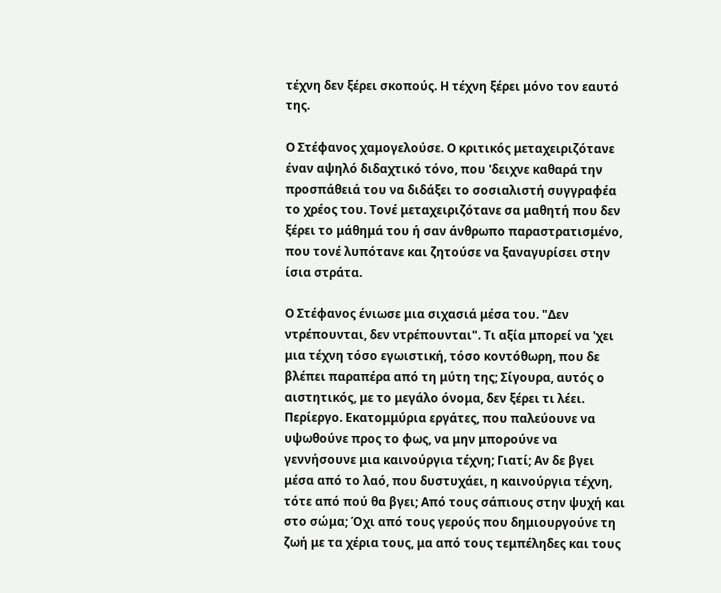τέχνη δεν ξέρει σκοπούς. Η τέχνη ξέρει μόνο τον εαυτό της.

Ο Στέφανος χαμογελούσε. Ο κριτικός μεταχειριζότανε έναν αψηλό διδαχτικό τόνο, που 'δειχνε καθαρά την προσπάθειά του να διδάξει το σοσιαλιστή συγγραφέα το χρέος του. Τονέ μεταχειριζότανε σα μαθητή που δεν ξέρει το μάθημά του ή σαν άνθρωπο παραστρατισμένο, που τονέ λυπότανε και ζητούσε να ξαναγυρίσει στην ίσια στράτα.

Ο Στέφανος ένιωσε μια σιχασιά μέσα του. "Δεν ντρέπουνται, δεν ντρέπουνται". Τι αξία μπορεί να 'χει μια τέχνη τόσο εγωιστική, τόσο κοντόθωρη, που δε βλέπει παραπέρα από τη μύτη της; Σίγουρα, αυτός ο αιστητικός, με το μεγάλο όνομα, δεν ξέρει τι λέει. Περίεργο. Εκατομμύρια εργάτες, που παλεύουνε να υψωθούνε προς το φως, να μην μπορούνε να γεννήσουνε μια καινούργια τέχνη; Γιατί; Αν δε βγει μέσα από το λαό, που δυστυχάει, η καινούργια τέχνη, τότε από πού θα βγει; Από τους σάπιους στην ψυχή και στο σώμα; Όχι από τους γερούς που δημιουργούνε τη ζωή με τα χέρια τους, μα από τους τεμπέληδες και τους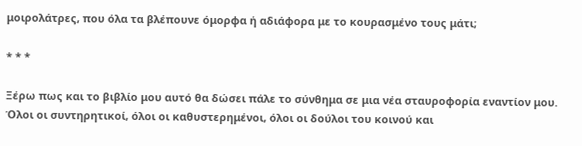μοιρολάτρες, που όλα τα βλέπουνε όμορφα ή αδιάφορα με το κουρασμένο τους μάτι;

* * *

Ξέρω πως και το βιβλίο μου αυτό θα δώσει πάλε το σύνθημα σε μια νέα σταυροφορία εναντίον μου. Όλοι οι συντηρητικοί, όλοι οι καθυστερημένοι, όλοι οι δούλοι του κοινού και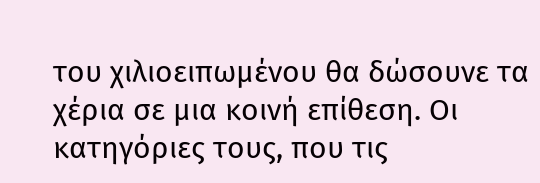του χιλιοειπωμένου θα δώσουνε τα χέρια σε μια κοινή επίθεση. Οι κατηγόριες τους, που τις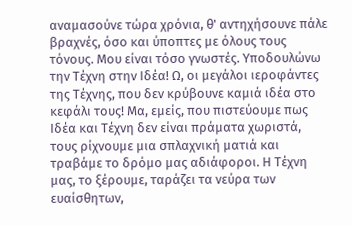αναμασούνε τώρα χρόνια, θ' αντηχήσουνε πάλε βραχνές, όσο και ύποπτες με όλους τους τόνους. Μου είναι τόσο γνωστές. Υποδουλώνω την Τέχνη στην Ιδέα! Ω, οι μεγάλοι ιεροφάντες της Τέχνης, που δεν κρύβουνε καμιά ιδέα στο κεφάλι τους! Μα, εμείς, που πιστεύουμε πως Ιδέα και Τέχνη δεν είναι πράματα χωριστά, τους ρίχνουμε μια σπλαχνική ματιά και τραβάμε το δρόμο μας αδιάφοροι. Η Τέχνη μας, το ξέρουμε, ταράζει τα νεύρα των ευαίσθητων,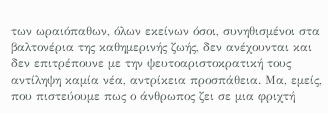των ωραιόπαθων, όλων εκείνων όσοι, συνηθισμένοι στα βαλτονέρια της καθημερινής ζωής, δεν ανέχουνται και δεν επιτρέπουνε με την ψευτοαριστοκρατική τους αντίληψη καμία νέα, αντρίκεια προσπάθεια. Μα, εμείς, που πιστεύουμε πως ο άνθρωπος ζει σε μια φριχτή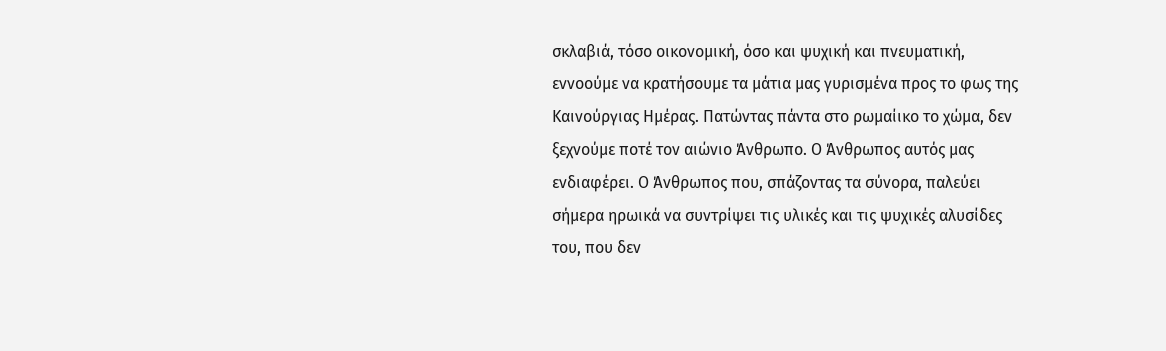σκλαβιά, τόσο οικονομική, όσο και ψυχική και πνευματική, εννοούμε να κρατήσουμε τα μάτια μας γυρισμένα προς το φως της Καινούργιας Ημέρας. Πατώντας πάντα στο ρωμαίικο το χώμα, δεν ξεχνούμε ποτέ τον αιώνιο Άνθρωπο. Ο Άνθρωπος αυτός μας ενδιαφέρει. Ο Άνθρωπος που, σπάζοντας τα σύνορα, παλεύει σήμερα ηρωικά να συντρίψει τις υλικές και τις ψυχικές αλυσίδες του, που δεν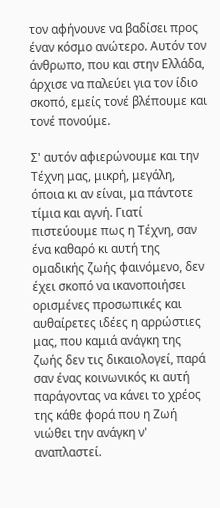τον αφήνουνε να βαδίσει προς έναν κόσμο ανώτερο. Αυτόν τον άνθρωπο, που και στην Ελλάδα, άρχισε να παλεύει για τον ίδιο σκοπό, εμείς τονέ βλέπουμε και τονέ πονούμε.

Σ' αυτόν αφιερώνουμε και την Τέχνη μας, μικρή, μεγάλη, όποια κι αν είναι, μα πάντοτε τίμια και αγνή. Γιατί πιστεύουμε πως η Τέχνη, σαν ένα καθαρό κι αυτή της ομαδικής ζωής φαινόμενο, δεν έχει σκοπό να ικανοποιήσει ορισμένες προσωπικές και αυθαίρετες ιδέες η αρρώστιες μας, που καμιά ανάγκη της ζωής δεν τις δικαιολογεί, παρά σαν ένας κοινωνικός κι αυτή παράγοντας να κάνει το χρέος της κάθε φορά που η Ζωή νιώθει την ανάγκη ν' αναπλαστεί.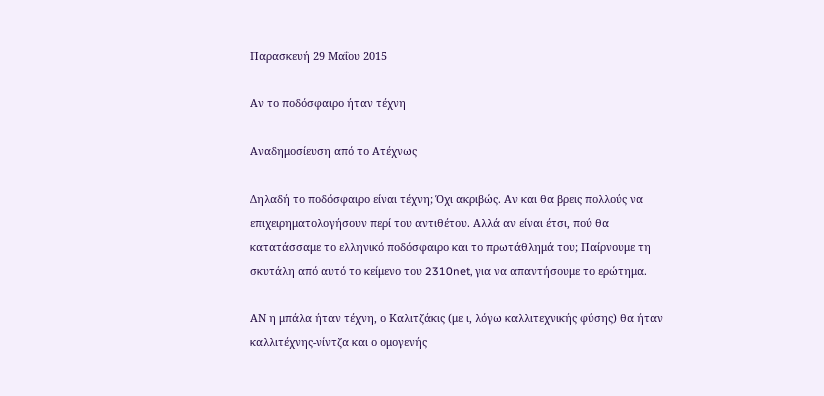Παρασκευή 29 Μαΐου 2015

Αν το ποδόσφαιρο ήταν τέχνη

Αναδημοσίευση από το Ατέχνως

Δηλαδή το ποδόσφαιρο είναι τέχνη; Όχι ακριβώς. Αν και θα βρεις πολλούς να επιχειρηματολογήσουν περί του αντιθέτου. Αλλά αν είναι έτσι, πού θα κατατάσσαμε το ελληνικό ποδόσφαιρο και το πρωτάθλημά του; Παίρνουμε τη σκυτάλη από αυτό το κείμενο του 2310net, για να απαντήσουμε το ερώτημα.

ΑΝ η μπάλα ήταν τέχνη, ο Καλιτζάκις (με ι, λόγω καλλιτεχνικής φύσης) θα ήταν καλλιτέχνης-νίντζα και ο ομογενής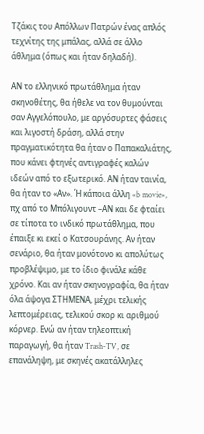Τζάκις του Απόλλων Πατρών ένας απλός τεχνίτης της μπάλας, αλλά σε άλλο άθλημα (όπως και ήταν δηλαδή).

ΑΝ το ελληνικό πρωτάθλημα ήταν σκηνοθέτης, θα ήθελε να τον θυμούνται σαν Αγγελόπουλο, με αργόσυρτες φάσεις και λιγοστή δράση, αλλά στην πραγματικότητα θα ήταν ο Παπακαλιάτης, που κάνει φτηνές αντιγραφές καλών ιδεών από το εξωτερικό. ΑΝ ήταν ταινία, θα ήταν το «Αν». Ή κάποια άλλη «b movie», πχ από το Μπόλιγουντ –ΑΝ και δε φταίει σε τίποτα το ινδικό πρωτάθλημα, που έπαιξε κι εκεί ο Κατσουράνης. Αν ήταν σενάριο, θα ήταν μονότονο κι απολύτως προβλέψιμο, με το ίδιο φινάλε κάθε χρόνο. Και αν ήταν σκηνογραφία, θα ήταν όλα άψογα ΣΤΗΜΕΝΑ, μέχρι τελικής λεπτομέρειας, τελικού σκορ κι αριθμού κόρνερ. Ενώ αν ήταν τηλεοπτική παραγωγή, θα ήταν Trash-TV, σε επανάληψη, με σκηνές ακατάλληλες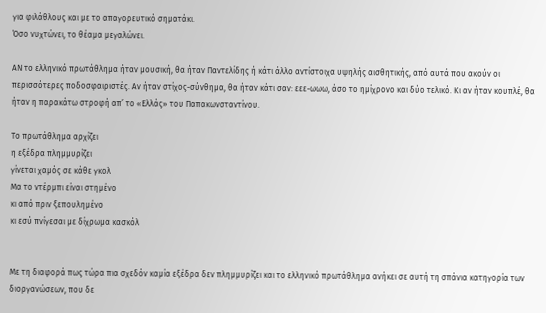για φιλάθλους και με το απαγορευτικό σηματάκι.
Όσο νυχτώνει, το θέαμα μεγαλώνει.

ΑΝ το ελληνικό πρωτάθλημα ήταν μουσική, θα ήταν Παντελίδης ή κάτι άλλο αντίστοιχα υψηλής αισθητικής, από αυτά που ακούν οι περισσότερες ποδοσφαιριστές. Αν ήταν στίχος-σύνθημα, θα ήταν κάτι σαν: εεε-ωωω, άσο το ημίχρονο και δύο τελικό. Κι αν ήταν κουπλέ, θα ήταν η παρακάτω στροφή απ’ το «Ελλάς» του Παπακωνσταντίνου.

Το πρωτάθλημα αρχίζει
η εξέδρα πλημμυρίζει
γίνεται χαμός σε κάθε γκολ
Μα το ντέρμπι είναι στημένο
κι από πριν ξεπουλημένο
κι εσύ πνίγεσαι με δίχρωμα κασκόλ


Με τη διαφορά πως τώρα πια σχεδόν καμία εξέδρα δεν πλημμυρίζει και το ελληνικό πρωτάθλημα ανήκει σε αυτή τη σπάνια κατηγορία των διοργανώσεων, που δε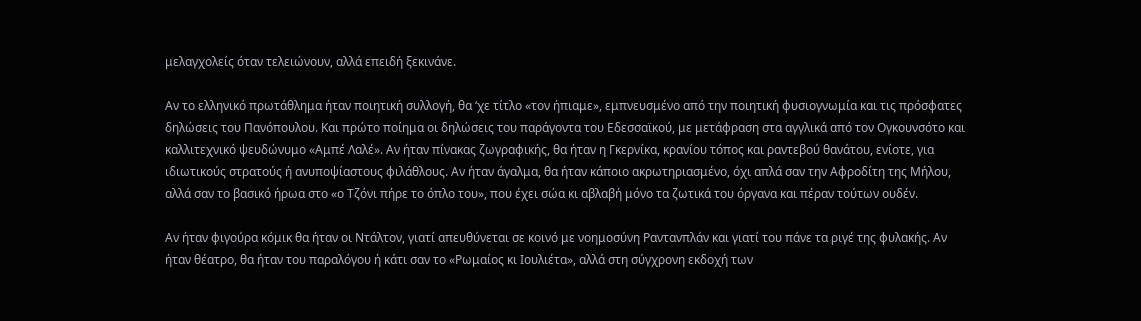μελαγχολείς όταν τελειώνουν, αλλά επειδή ξεκινάνε.

Αν το ελληνικό πρωτάθλημα ήταν ποιητική συλλογή, θα ‘χε τίτλο «τον ήπιαμε», εμπνευσμένο από την ποιητική φυσιογνωμία και τις πρόσφατες δηλώσεις του Πανόπουλου. Και πρώτο ποίημα οι δηλώσεις του παράγοντα του Εδεσσαϊκού, με μετάφραση στα αγγλικά από τον Ογκουνσότο και καλλιτεχνικό ψευδώνυμο «Αμπέ Λαλέ». Αν ήταν πίνακας ζωγραφικής, θα ήταν η Γκερνίκα, κρανίου τόπος και ραντεβού θανάτου, ενίοτε, για ιδιωτικούς στρατούς ή ανυποψίαστους φιλάθλους. Αν ήταν άγαλμα, θα ήταν κάποιο ακρωτηριασμένο, όχι απλά σαν την Αφροδίτη της Μήλου, αλλά σαν το βασικό ήρωα στο «ο Τζόνι πήρε το όπλο του», που έχει σώα κι αβλαβή μόνο τα ζωτικά του όργανα και πέραν τούτων ουδέν.

Αν ήταν φιγούρα κόμικ θα ήταν οι Ντάλτον, γιατί απευθύνεται σε κοινό με νοημοσύνη Ραντανπλάν και γιατί του πάνε τα ριγέ της φυλακής. Αν ήταν θέατρο, θα ήταν του παραλόγου ή κάτι σαν το «Ρωμαίος κι Ιουλιέτα», αλλά στη σύγχρονη εκδοχή των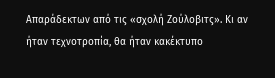Απαράδεκτων από τις «σχολή Ζούλοβιτς». Κι αν ήταν τεχνοτροπία, θα ήταν κακέκτυπο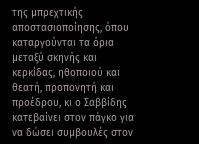της μπρεχτικής αποστασιοποίησης, όπου καταργούνται τα όρια μεταξύ σκηνής και κερκίδας, ηθοποιού και θεατή, προπονητή και προέδρου, κι ο Σαββίδης κατεβαίνει στον πάγκο για να δώσει συμβουλές στον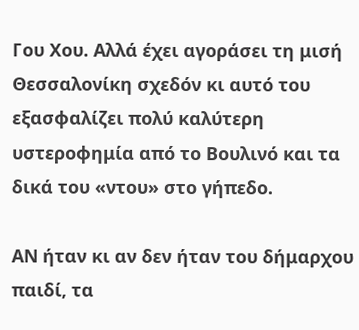Γου Χου. Αλλά έχει αγοράσει τη μισή Θεσσαλονίκη σχεδόν κι αυτό του εξασφαλίζει πολύ καλύτερη υστεροφημία από το Βουλινό και τα δικά του «ντου» στο γήπεδο.

ΑΝ ήταν κι αν δεν ήταν του δήμαρχου παιδί, τα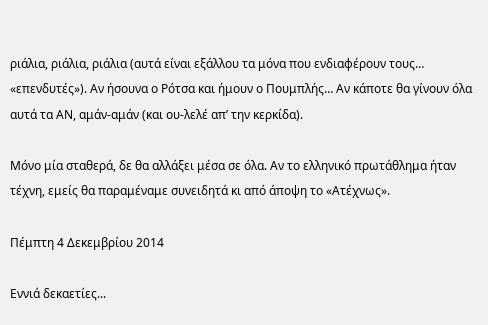ριάλια, ριάλια, ριάλια (αυτά είναι εξάλλου τα μόνα που ενδιαφέρουν τους… «επενδυτές»). Αν ήσουνα ο Ρότσα και ήμουν ο Πουμπλής… Αν κάποτε θα γίνουν όλα αυτά τα ΑΝ, αμάν-αμάν (και ου-λελέ απ’ την κερκίδα).

Μόνο μία σταθερά, δε θα αλλάξει μέσα σε όλα. Αν το ελληνικό πρωτάθλημα ήταν τέχνη, εμείς θα παραμέναμε συνειδητά κι από άποψη το «Ατέχνως».

Πέμπτη 4 Δεκεμβρίου 2014

Εννιά δεκαετίες...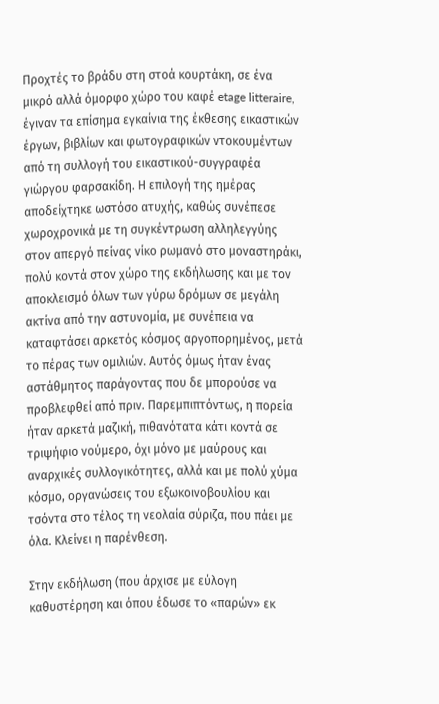Προχτές το βράδυ στη στοά κουρτάκη, σε ένα μικρό αλλά όμορφο χώρο του καφέ etage litteraire, έγιναν τα επίσημα εγκαίνια της έκθεσης εικαστικών έργων, βιβλίων και φωτογραφικών ντοκουμέντων από τη συλλογή του εικαστικού-συγγραφέα γιώργου φαρσακίδη. Η επιλογή της ημέρας αποδείχτηκε ωστόσο ατυχής, καθώς συνέπεσε χωροχρονικά με τη συγκέντρωση αλληλεγγύης στον απεργό πείνας νίκο ρωμανό στο μοναστηράκι, πολύ κοντά στον χώρο της εκδήλωσης και με τον αποκλεισμό όλων των γύρω δρόμων σε μεγάλη ακτίνα από την αστυνομία, με συνέπεια να καταφτάσει αρκετός κόσμος αργοπορημένος, μετά το πέρας των ομιλιών. Αυτός όμως ήταν ένας αστάθμητος παράγοντας που δε μπορούσε να προβλεφθεί από πριν. Παρεμπιπτόντως, η πορεία ήταν αρκετά μαζική, πιθανότατα κάτι κοντά σε τριψήφιο νούμερο, όχι μόνο με μαύρους και αναρχικές συλλογικότητες, αλλά και με πολύ χύμα κόσμο, οργανώσεις του εξωκοινοβουλίου και τσόντα στο τέλος τη νεολαία σύριζα, που πάει με όλα. Κλείνει η παρένθεση.

Στην εκδήλωση (που άρχισε με εύλογη καθυστέρηση και όπου έδωσε το «παρών» εκ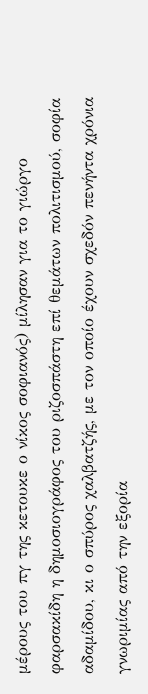μέρους του πγ της κετουκε ο νίκος σοφιανός) μίλησαν για το γιώργο φαρσακίδη η δημοσιογράφος του ριζοσπάστη επί θεμάτων πολιτισμού, σοφία αδαμίδου, κι ο σπύρος χαλβατζής, με τον οποίο έχουν σχεδόν πενήντα χρόνια γνωριμίας από την εξορία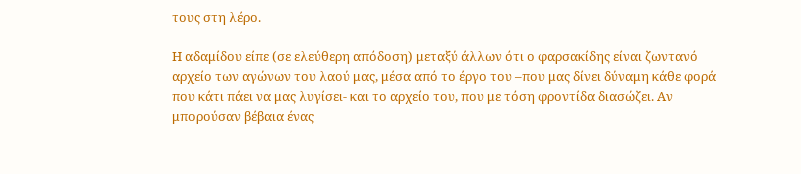τους στη λέρο.

Η αδαμίδου είπε (σε ελεύθερη απόδοση) μεταξύ άλλων ότι ο φαρσακίδης είναι ζωντανό αρχείο των αγώνων του λαού μας, μέσα από το έργο του –που μας δίνει δύναμη κάθε φορά που κάτι πάει να μας λυγίσει- και το αρχείο του, που με τόση φροντίδα διασώζει. Αν μπορούσαν βέβαια ένας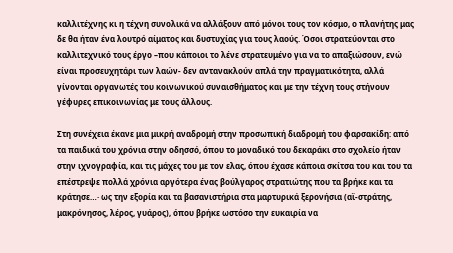καλλιτέχνης κι η τέχνη συνολικά να αλλάξουν από μόνοι τους τον κόσμο, ο πλανήτης μας δε θα ήταν ένα λουτρό αίματος και δυστυχίας για τους λαούς. Όσοι στρατεύονται στο καλλιτεχνικό τους έργο –που κάποιοι το λένε στρατευμένο για να το απαξιώσουν, ενώ είναι προσευχητάρι των λαών- δεν αντανακλούν απλά την πραγματικότητα, αλλά γίνονται οργανωτές του κοινωνικού συναισθήματος και με την τέχνη τους στήνουν γέφυρες επικοινωνίας με τους άλλους.

Στη συνέχεια έκανε μια μικρή αναδρομή στην προσωπική διαδρομή του φαρσακίδη: από τα παιδικά του χρόνια στην οδησσό, όπου το μοναδικό του δεκαράκι στο σχολείο ήταν στην ιχνογραφία, και τις μάχες του με τον ελας, όπου έχασε κάποια σκίτσα του και του τα επέστρεψε πολλά χρόνια αργότερα ένας βούλγαρος στρατιώτης που τα βρήκε και τα κράτησε…· ως την εξορία και τα βασανιστήρια στα μαρτυρικά ξερονήσια (αϊ-στράτης, μακρόνησος, λέρος, γυάρος), όπου βρήκε ωστόσο την ευκαιρία να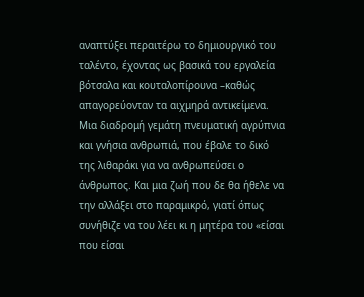αναπτύξει περαιτέρω το δημιουργικό του ταλέντο, έχοντας ως βασικά του εργαλεία βότσαλα και κουταλοπίρουνα –καθώς απαγορεύονταν τα αιχμηρά αντικείμενα. Μια διαδρομή γεμάτη πνευματική αγρύπνια και γνήσια ανθρωπιά, που έβαλε το δικό της λιθαράκι για να ανθρωπεύσει ο άνθρωπος. Και μια ζωή που δε θα ήθελε να την αλλάξει στο παραμικρό, γιατί όπως συνήθιζε να του λέει κι η μητέρα του «είσαι που είσαι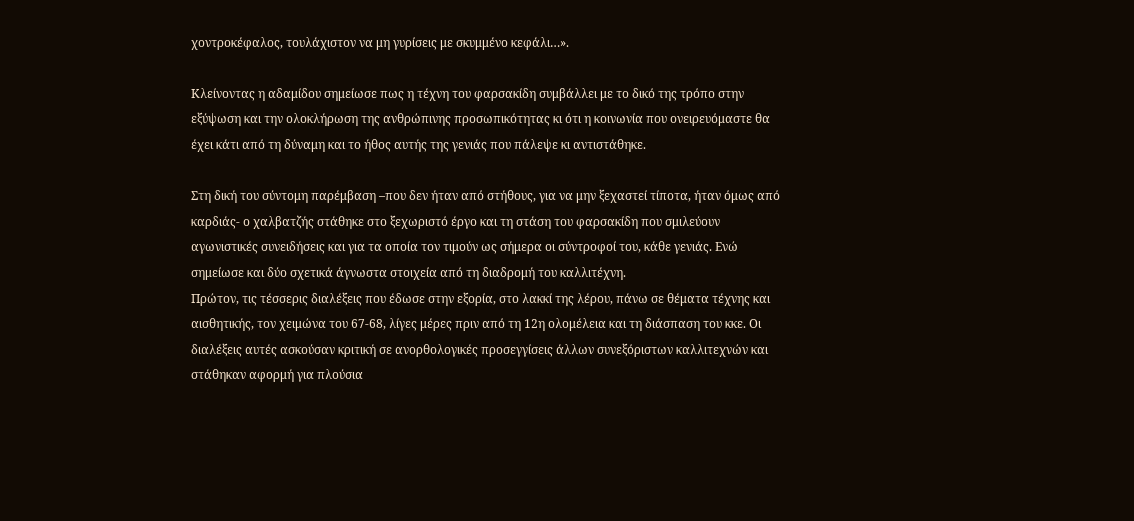χοντροκέφαλος, τουλάχιστον να μη γυρίσεις με σκυμμένο κεφάλι…».

Κλείνοντας η αδαμίδου σημείωσε πως η τέχνη του φαρσακίδη συμβάλλει με το δικό της τρόπο στην εξύψωση και την ολοκλήρωση της ανθρώπινης προσωπικότητας κι ότι η κοινωνία που ονειρευόμαστε θα έχει κάτι από τη δύναμη και το ήθος αυτής της γενιάς που πάλεψε κι αντιστάθηκε.

Στη δική του σύντομη παρέμβαση –που δεν ήταν από στήθους, για να μην ξεχαστεί τίποτα, ήταν όμως από καρδιάς- ο χαλβατζής στάθηκε στο ξεχωριστό έργο και τη στάση του φαρσακίδη που σμιλεύουν αγωνιστικές συνειδήσεις και για τα οποία τον τιμούν ως σήμερα οι σύντροφοί του, κάθε γενιάς. Ενώ σημείωσε και δύο σχετικά άγνωστα στοιχεία από τη διαδρομή του καλλιτέχνη.
Πρώτον, τις τέσσερις διαλέξεις που έδωσε στην εξορία, στο λακκί της λέρου, πάνω σε θέματα τέχνης και αισθητικής, τον χειμώνα του 67-68, λίγες μέρες πριν από τη 12η ολομέλεια και τη διάσπαση του κκε. Οι διαλέξεις αυτές ασκούσαν κριτική σε ανορθολογικές προσεγγίσεις άλλων συνεξόριστων καλλιτεχνών και στάθηκαν αφορμή για πλούσια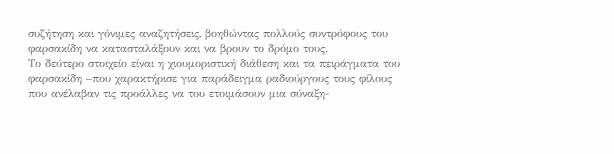συζήτηση και γόνιμες αναζητήσεις, βοηθώντας πολλούς συντρόφους του φαρσακίδη να κατασταλάξουν και να βρουν το δρόμο τους.
Το δεύτερο στοιχείο είναι η χιουμοριστική διάθεση και τα πειράγματα του φαρσακίδη –που χαρακτήρισε για παράδειγμα ραδιούργους τους φίλους που ανέλαβαν τις προάλλες να του ετοιμάσουν μια σύναξη-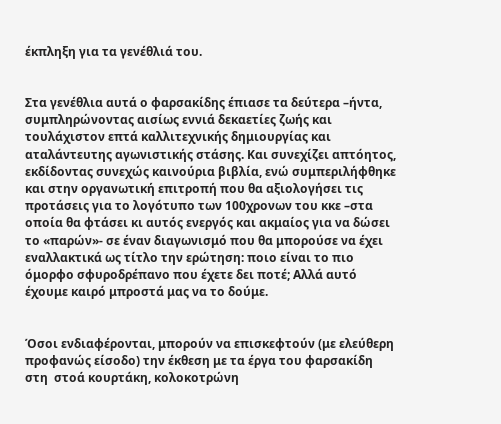έκπληξη για τα γενέθλιά του.


Στα γενέθλια αυτά ο φαρσακίδης έπιασε τα δεύτερα –ήντα, συμπληρώνοντας αισίως εννιά δεκαετίες ζωής και τουλάχιστον επτά καλλιτεχνικής δημιουργίας και αταλάντευτης αγωνιστικής στάσης. Και συνεχίζει απτόητος, εκδίδοντας συνεχώς καινούρια βιβλία, ενώ συμπεριλήφθηκε και στην οργανωτική επιτροπή που θα αξιολογήσει τις προτάσεις για το λογότυπο των 100χρονων του κκε –στα οποία θα φτάσει κι αυτός ενεργός και ακμαίος για να δώσει το «παρών»- σε έναν διαγωνισμό που θα μπορούσε να έχει εναλλακτικά ως τίτλο την ερώτηση: ποιο είναι το πιο όμορφο σφυροδρέπανο που έχετε δει ποτέ; Αλλά αυτό έχουμε καιρό μπροστά μας να το δούμε.


Όσοι ενδιαφέρονται, μπορούν να επισκεφτούν (με ελεύθερη προφανώς είσοδο) την έκθεση με τα έργα του φαρσακίδη στη  στοά κουρτάκη, κολοκοτρώνη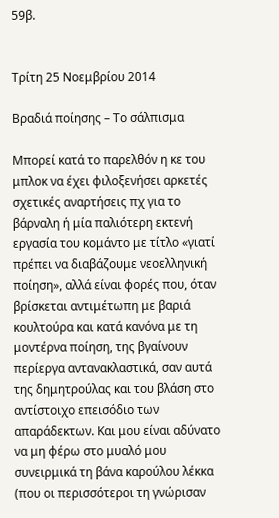59β.


Τρίτη 25 Νοεμβρίου 2014

Βραδιά ποίησης – Το σάλπισμα

Μπορεί κατά το παρελθόν η κε του μπλοκ να έχει φιλοξενήσει αρκετές σχετικές αναρτήσεις πχ για το βάρναλη ή μία παλιότερη εκτενή εργασία του κομάντο με τίτλο «γιατί πρέπει να διαβάζουμε νεοελληνική ποίηση», αλλά είναι φορές που, όταν βρίσκεται αντιμέτωπη με βαριά κουλτούρα και κατά κανόνα με τη μοντέρνα ποίηση, της βγαίνουν περίεργα αντανακλαστικά, σαν αυτά της δημητρούλας και του βλάση στο αντίστοιχο επεισόδιο των απαράδεκτων. Και μου είναι αδύνατο να μη φέρω στο μυαλό μου συνειρμικά τη βάνα καρούλου λέκκα (που οι περισσότεροι τη γνώρισαν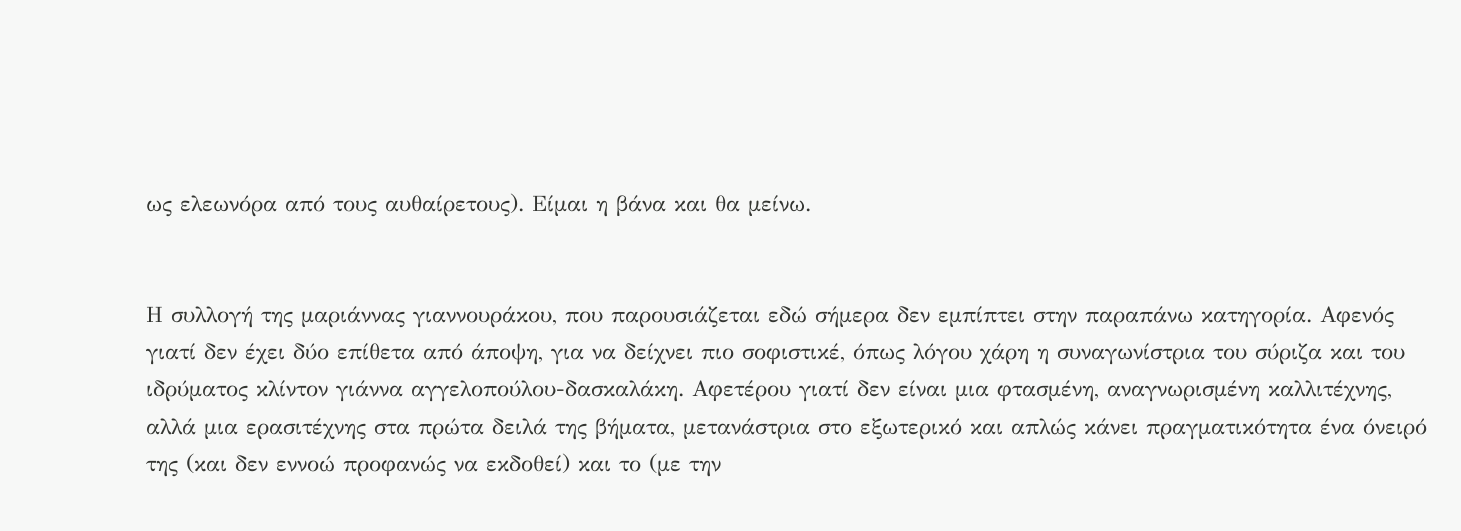ως ελεωνόρα από τους αυθαίρετους). Είμαι η βάνα και θα μείνω.


Η συλλογή της μαριάννας γιαννουράκου, που παρουσιάζεται εδώ σήμερα δεν εμπίπτει στην παραπάνω κατηγορία. Αφενός γιατί δεν έχει δύο επίθετα από άποψη, για να δείχνει πιο σοφιστικέ, όπως λόγου χάρη η συναγωνίστρια του σύριζα και του ιδρύματος κλίντον γιάννα αγγελοπούλου-δασκαλάκη. Αφετέρου γιατί δεν είναι μια φτασμένη, αναγνωρισμένη καλλιτέχνης, αλλά μια ερασιτέχνης στα πρώτα δειλά της βήματα, μετανάστρια στο εξωτερικό και απλώς κάνει πραγματικότητα ένα όνειρό της (και δεν εννοώ προφανώς να εκδοθεί) και το (με την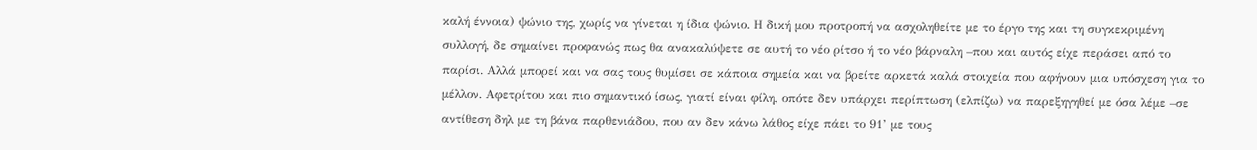καλή έννοια) ψώνιο της, χωρίς να γίνεται η ίδια ψώνιο. Η δική μου προτροπή να ασχοληθείτε με το έργο της και τη συγκεκριμένη συλλογή, δε σημαίνει προφανώς πως θα ανακαλύψετε σε αυτή το νέο ρίτσο ή το νέο βάρναλη –που και αυτός είχε περάσει από το παρίσι. Αλλά μπορεί και να σας τους θυμίσει σε κάποια σημεία και να βρείτε αρκετά καλά στοιχεία που αφήνουν μια υπόσχεση για το μέλλον. Αφετρίτου και πιο σημαντικό ίσως, γιατί είναι φίλη, οπότε δεν υπάρχει περίπτωση (ελπίζω) να παρεξηγηθεί με όσα λέμε –σε αντίθεση δηλ με τη βάνα παρθενιάδου, που αν δεν κάνω λάθος είχε πάει το 91’ με τους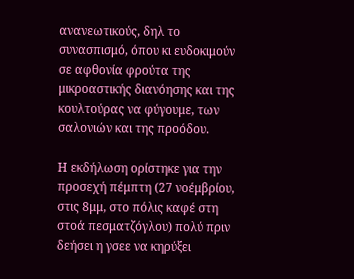ανανεωτικούς, δηλ το συνασπισμό, όπου κι ευδοκιμούν σε αφθονία φρούτα της μικροαστικής διανόησης και της κουλτούρας να φύγουμε, των σαλονιών και της προόδου.

Η εκδήλωση ορίστηκε για την προσεχή πέμπτη (27 νοέμβρίου, στις 8μμ, στο πόλις καφέ στη στοά πεσματζόγλου) πολύ πριν δεήσει η γσεε να κηρύξει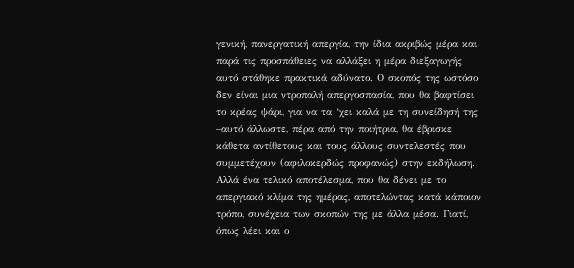γενική, πανεργατική απεργία, την ίδια ακριβώς μέρα και παρά τις προσπάθειες να αλλάξει η μέρα διεξαγωγής αυτό στάθηκε πρακτικά αδύνατο. Ο σκοπός της ωστόσο δεν είναι μια ντροπαλή απεργοσπασία, που θα βαφτίσει το κρέας ψάρι, για να τα ‘χει καλά με τη συνείδησή της –αυτό άλλωστε, πέρα από την ποιήτρια, θα έβρισκε κάθετα αντίθετους και τους άλλους συντελεστές που συμμετέχουν (αφιλοκερδώς προφανώς) στην εκδήλωση. Αλλά ένα τελικό αποτέλεσμα, που θα δένει με το απεργιακό κλίμα της ημέρας, αποτελώντας κατά κάποιον τρόπο, συνέχεια των σκοπών της με άλλα μέσα. Γιατί, όπως λέει και ο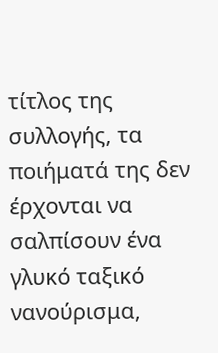τίτλος της συλλογής, τα ποιήματά της δεν έρχονται να σαλπίσουν ένα γλυκό ταξικό νανούρισμα,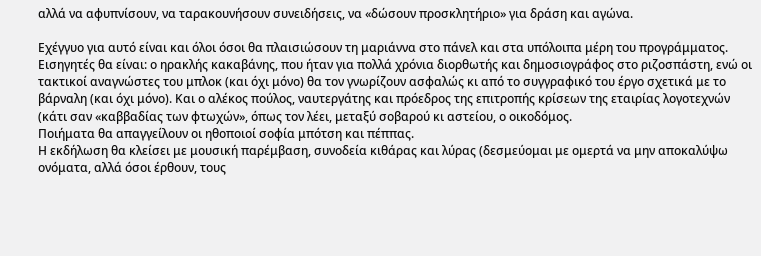αλλά να αφυπνίσουν, να ταρακουνήσουν συνειδήσεις, να «δώσουν προσκλητήριο» για δράση και αγώνα.

Εχέγγυο για αυτό είναι και όλοι όσοι θα πλαισιώσουν τη μαριάννα στο πάνελ και στα υπόλοιπα μέρη του προγράμματος.
Εισηγητές θα είναι: ο ηρακλής κακαβάνης, που ήταν για πολλά χρόνια διορθωτής και δημοσιογράφος στο ριζοσπάστη, ενώ οι τακτικοί αναγνώστες του μπλοκ (και όχι μόνο) θα τον γνωρίζουν ασφαλώς κι από το συγγραφικό του έργο σχετικά με το βάρναλη (και όχι μόνο). Και ο αλέκος πούλος, ναυτεργάτης και πρόεδρος της επιτροπής κρίσεων της εταιρίας λογοτεχνών (κάτι σαν «καββαδίας των φτωχών», όπως τον λέει, μεταξύ σοβαρού κι αστείου, ο οικοδόμος.
Ποιήματα θα απαγγείλουν οι ηθοποιοί σοφία μπότση και πέππας.
Η εκδήλωση θα κλείσει με μουσική παρέμβαση, συνοδεία κιθάρας και λύρας (δεσμεύομαι με ομερτά να μην αποκαλύψω ονόματα, αλλά όσοι έρθουν, τους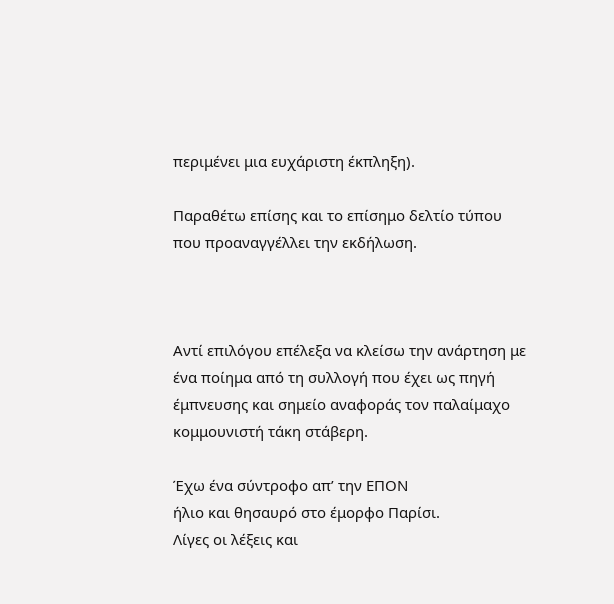περιμένει μια ευχάριστη έκπληξη).

Παραθέτω επίσης και το επίσημο δελτίο τύπου που προαναγγέλλει την εκδήλωση.



Αντί επιλόγου επέλεξα να κλείσω την ανάρτηση με ένα ποίημα από τη συλλογή που έχει ως πηγή έμπνευσης και σημείο αναφοράς τον παλαίμαχο κομμουνιστή τάκη στάβερη.

Έχω ένα σύντροφο απ’ την ΕΠΟΝ
ήλιο και θησαυρό στο έμορφο Παρίσι.
Λίγες οι λέξεις και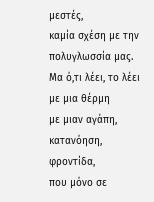μεστές,
καμία σχέση με την πολυγλωσσία μας.
Μα ό,τι λέει, το λέει με μια θέρμη
με μιαν αγάπη,
κατανόηση,
φροντίδα,
που μόνο σε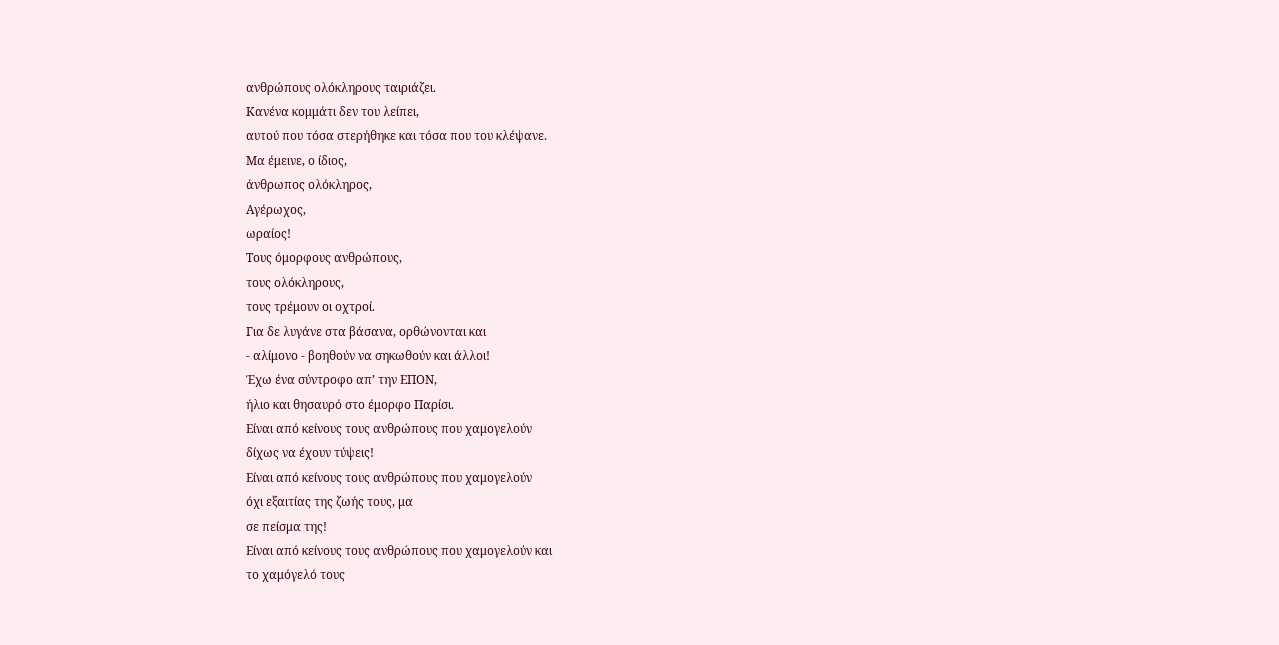ανθρώπους ολόκληρους ταιριάζει.
Κανένα κομμάτι δεν του λείπει,
αυτού που τόσα στερήθηκε και τόσα που του κλέψανε.
Μα έμεινε, ο ίδιος,
άνθρωπος ολόκληρος,
Αγέρωχος,
ωραίος!
Τους όμορφους ανθρώπους,
τους ολόκληρους,
τους τρέμουν οι οχτροί.
Για δε λυγάνε στα βάσανα, ορθώνονται και
- αλίμονο - βοηθούν να σηκωθούν και άλλοι!
Έχω ένα σύντροφο απ’ την ΕΠΟΝ,
ήλιο και θησαυρό στο έμορφο Παρίσι.
Είναι από κείνους τους ανθρώπους που χαμογελούν
δίχως να έχουν τύψεις!
Είναι από κείνους τους ανθρώπους που χαμογελούν
όχι εξαιτίας της ζωής τους, μα
σε πείσμα της!
Είναι από κείνους τους ανθρώπους που χαμογελούν και
το χαμόγελό τους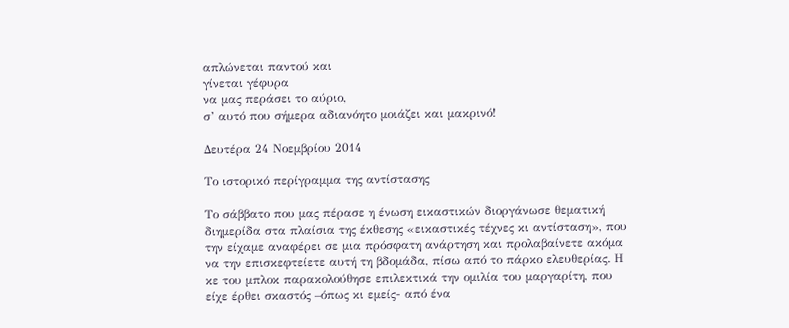απλώνεται παντού και
γίνεται γέφυρα
να μας περάσει το αύριο,
σ’ αυτό που σήμερα αδιανόητο μοιάζει και μακρινό!

Δευτέρα 24 Νοεμβρίου 2014

Το ιστορικό περίγραμμα της αντίστασης

Το σάββατο που μας πέρασε η ένωση εικαστικών διοργάνωσε θεματική διημερίδα στα πλαίσια της έκθεσης «εικαστικές τέχνες κι αντίσταση», που την είχαμε αναφέρει σε μια πρόσφατη ανάρτηση και προλαβαίνετε ακόμα να την επισκεφτείετε αυτή τη βδομάδα, πίσω από το πάρκο ελευθερίας. Η κε του μπλοκ παρακολούθησε επιλεκτικά την ομιλία του μαργαρίτη, που είχε έρθει σκαστός –όπως κι εμείς- από ένα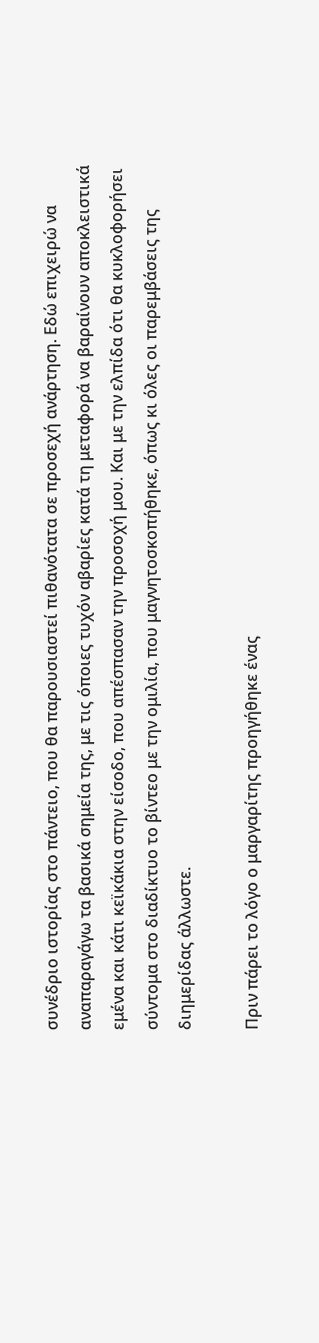συνέδριο ιστορίας στο πάντειο, που θα παρουσιαστεί πιθανότατα σε προσεχή ανάρτηση. Εδώ επιχειρώ να αναπαραγάγω τα βασικά σημεία της, με τις όποιες τυχόν αβαρίες κατά τη μεταφορά να βαραίνουν αποκλειστικά εμένα και κάτι κεϊκάκια στην είσοδο, που απέσπασαν την προσοχή μου. Και με την ελπίδα ότι θα κυκλοφορήσει σύντομα στο διαδίκτυο το βίντεο με την ομιλία, που μαγνητοσκοπήθηκε, όπως κι όλες οι παρεμβάσεις της διημερίδας άλλωστε.

Πριν πάρει το λόγο ο μαργαρίτης προηγήθηκε ένας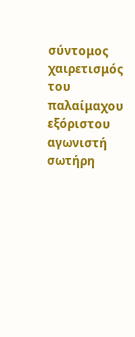σύντομος χαιρετισμός του παλαίμαχου εξόριστου αγωνιστή σωτήρη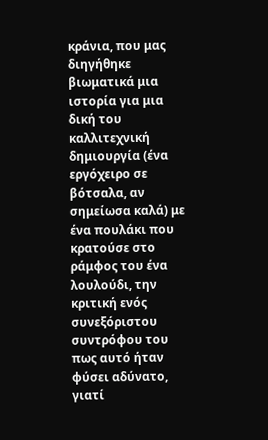κράνια, που μας διηγήθηκε βιωματικά μια ιστορία για μια δική του καλλιτεχνική δημιουργία (ένα εργόχειρο σε βότσαλα, αν σημείωσα καλά) με ένα πουλάκι που κρατούσε στο ράμφος του ένα λουλούδι, την κριτική ενός συνεξόριστου συντρόφου του πως αυτό ήταν φύσει αδύνατο, γιατί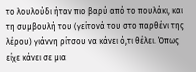το λουλούδι ήταν πιο βαρύ από το πουλάκι, και τη συμβουλή του (γείτονά του στο παρθένι της λέρου) γιάννη ρίτσου να κάνει ό,τι θέλει. Όπως είχε κάνει σε μια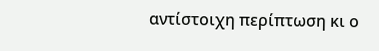αντίστοιχη περίπτωση κι ο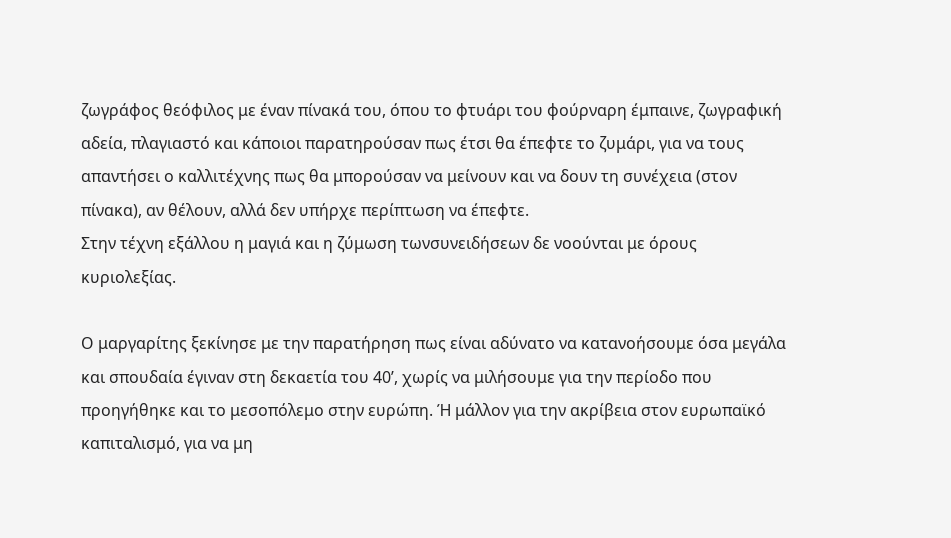ζωγράφος θεόφιλος με έναν πίνακά του, όπου το φτυάρι του φούρναρη έμπαινε, ζωγραφική αδεία, πλαγιαστό και κάποιοι παρατηρούσαν πως έτσι θα έπεφτε το ζυμάρι, για να τους απαντήσει ο καλλιτέχνης πως θα μπορούσαν να μείνουν και να δουν τη συνέχεια (στον πίνακα), αν θέλουν, αλλά δεν υπήρχε περίπτωση να έπεφτε.
Στην τέχνη εξάλλου η μαγιά και η ζύμωση τωνσυνειδήσεων δε νοούνται με όρους κυριολεξίας.

Ο μαργαρίτης ξεκίνησε με την παρατήρηση πως είναι αδύνατο να κατανοήσουμε όσα μεγάλα και σπουδαία έγιναν στη δεκαετία του 40’, χωρίς να μιλήσουμε για την περίοδο που προηγήθηκε και το μεσοπόλεμο στην ευρώπη. Ή μάλλον για την ακρίβεια στον ευρωπαϊκό καπιταλισμό, για να μη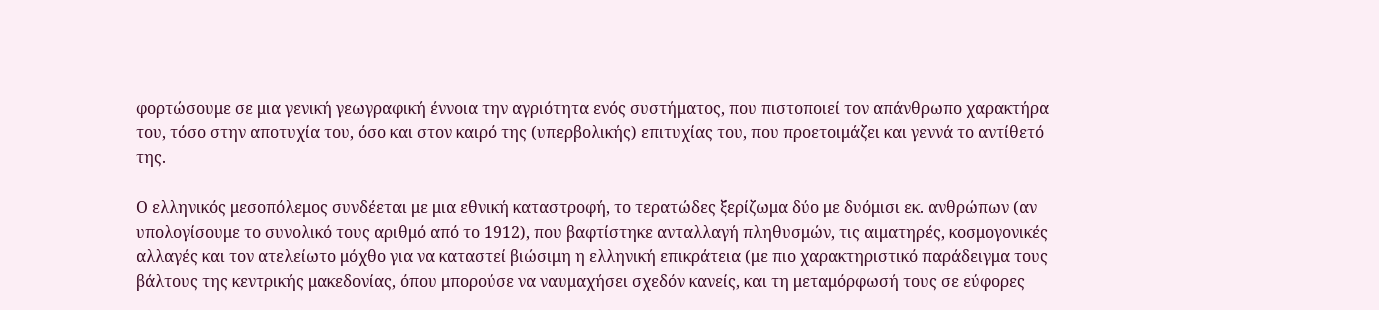φορτώσουμε σε μια γενική γεωγραφική έννοια την αγριότητα ενός συστήματος, που πιστοποιεί τον απάνθρωπο χαρακτήρα του, τόσο στην αποτυχία του, όσο και στον καιρό της (υπερβολικής) επιτυχίας του, που προετοιμάζει και γεννά το αντίθετό της.

Ο ελληνικός μεσοπόλεμος συνδέεται με μια εθνική καταστροφή, το τερατώδες ξερίζωμα δύο με δυόμισι εκ. ανθρώπων (αν υπολογίσουμε το συνολικό τους αριθμό από το 1912), που βαφτίστηκε ανταλλαγή πληθυσμών, τις αιματηρές, κοσμογονικές αλλαγές και τον ατελείωτο μόχθο για να καταστεί βιώσιμη η ελληνική επικράτεια (με πιο χαρακτηριστικό παράδειγμα τους βάλτους της κεντρικής μακεδονίας, όπου μπορούσε να ναυμαχήσει σχεδόν κανείς, και τη μεταμόρφωσή τους σε εύφορες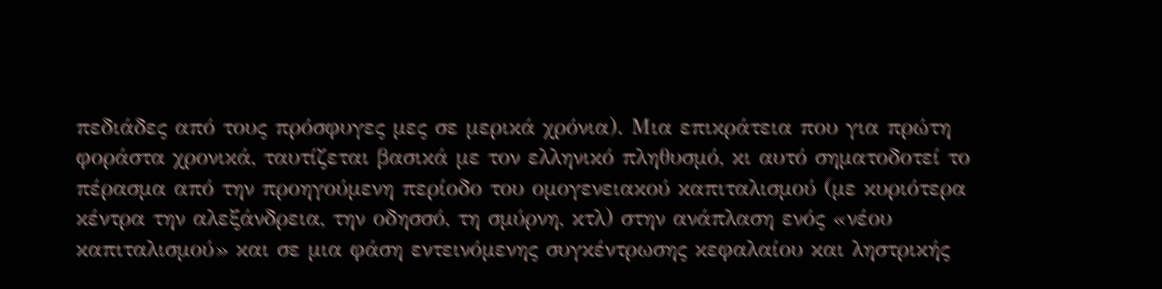πεδιάδες από τους πρόσφυγες μες σε μερικά χρόνια). Μια επικράτεια που για πρώτη φοράστα χρονικά, ταυτίζεται βασικά με τον ελληνικό πληθυσμό, κι αυτό σηματοδοτεί το πέρασμα από την προηγούμενη περίοδο του ομογενειακού καπιταλισμού (με κυριότερα κέντρα την αλεξάνδρεια, την οδησσό, τη σμύρνη, κτλ) στην ανάπλαση ενός «νέου καπιταλισμού» και σε μια φάση εντεινόμενης συγκέντρωσης κεφαλαίου και ληστρικής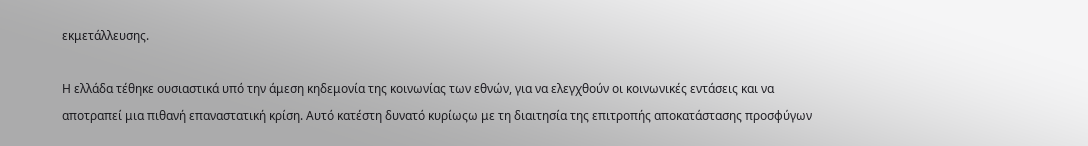εκμετάλλευσης.

Η ελλάδα τέθηκε ουσιαστικά υπό την άμεση κηδεμονία της κοινωνίας των εθνών, για να ελεγχθούν οι κοινωνικές εντάσεις και να αποτραπεί μια πιθανή επαναστατική κρίση. Αυτό κατέστη δυνατό κυρίωςω με τη διαιτησία της επιτροπής αποκατάστασης προσφύγων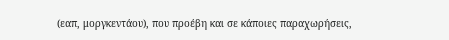(εαπ, μοργκεντάου), που προέβη και σε κάποιες παραχωρήσεις,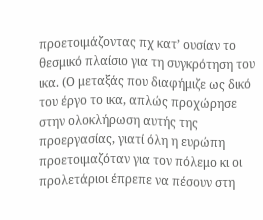προετοιμάζοντας πχ κατ’ ουσίαν το θεσμικό πλαίσιο για τη συγκρότηση του ικα. (Ο μεταξάς που διαφήμιζε ως δικό του έργο το ικα, απλώς προχώρησε στην ολοκλήρωση αυτής της προεργασίας, γιατί όλη η ευρώπη προετοιμαζόταν για τον πόλεμο κι οι προλετάριοι έπρεπε να πέσουν στη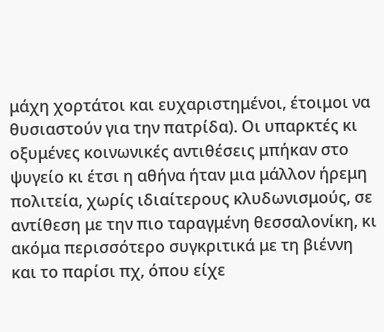μάχη χορτάτοι και ευχαριστημένοι, έτοιμοι να θυσιαστούν για την πατρίδα). Οι υπαρκτές κι οξυμένες κοινωνικές αντιθέσεις μπήκαν στο ψυγείο κι έτσι η αθήνα ήταν μια μάλλον ήρεμη πολιτεία, χωρίς ιδιαίτερους κλυδωνισμούς, σε αντίθεση με την πιο ταραγμένη θεσσαλονίκη, κι ακόμα περισσότερο συγκριτικά με τη βιέννη και το παρίσι πχ, όπου είχε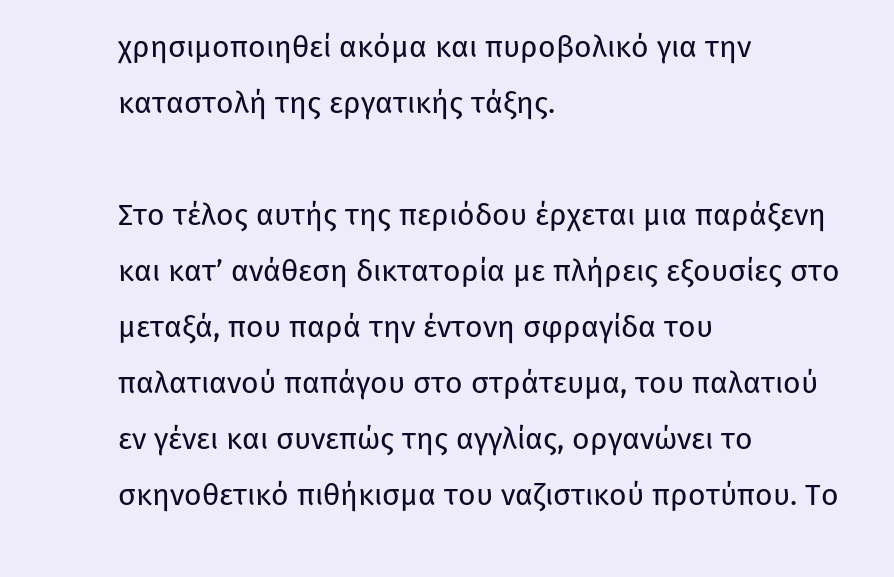χρησιμοποιηθεί ακόμα και πυροβολικό για την καταστολή της εργατικής τάξης.

Στο τέλος αυτής της περιόδου έρχεται μια παράξενη και κατ’ ανάθεση δικτατορία με πλήρεις εξουσίες στο μεταξά, που παρά την έντονη σφραγίδα του παλατιανού παπάγου στο στράτευμα, του παλατιού εν γένει και συνεπώς της αγγλίας, οργανώνει το σκηνοθετικό πιθήκισμα του ναζιστικού προτύπου. Το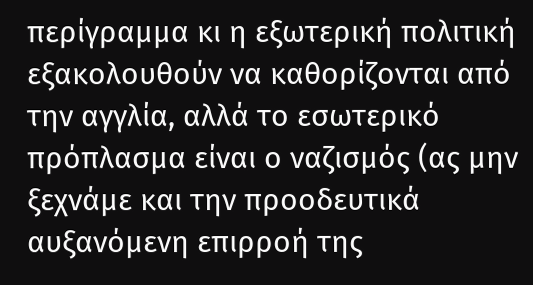περίγραμμα κι η εξωτερική πολιτική εξακολουθούν να καθορίζονται από την αγγλία, αλλά το εσωτερικό πρόπλασμα είναι ο ναζισμός (ας μην ξεχνάμε και την προοδευτικά αυξανόμενη επιρροή της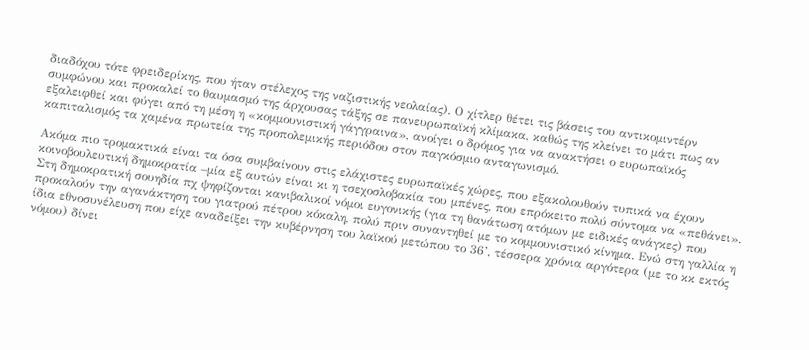διαδόχου τότε φρειδερίκης, που ήταν στέλεχος της ναζιστικής νεολαίας). Ο χίτλερ θέτει τις βάσεις του αντικομιντέρν συμφώνου και προκαλεί το θαυμασμό της άρχουσας τάξης σε πανευρωπαϊκή κλίμακα, καθώς της κλείνει το μάτι πως αν εξαλειφθεί και φύγει από τη μέση η «κομμουνιστική γάγγραινα», ανοίγει ο δρόμος για να ανακτήσει ο ευρωπαϊκός καπιταλισμός τα χαμένα πρωτεία της προπολεμικής περιόδου στον παγκόσμιο ανταγωνισμό.

Ακόμα πιο τρομακτικά είναι τα όσα συμβαίνουν στις ελάχιστες ευρωπαϊκές χώρες, που εξακολουθούν τυπικά να έχουν κοινοβουλευτική δημοκρατία –μία εξ αυτών είναι κι η τσεχοσλοβακία του μπένες, που επρόκειτο πολύ σύντομα να «πεθάνει». Στη δημοκρατική σουηδία πχ ψηφίζονται κανιβαλικοί νόμοι ευγονικής (για τη θανάτωση ατόμων με ειδικές ανάγκες) που προκαλούν την αγανάκτηση του γιατρού πέτρου κόκαλη, πολύ πριν συναντηθεί με το κομμουνιστικό κίνημα. Ενώ στη γαλλία η ίδια εθνοσυνέλευση που είχε αναδείξει την κυβέρνηση του λαϊκού μετώπου το 36’, τέσσερα χρόνια αργότερα (με το κκ εκτός νόμου) δίνει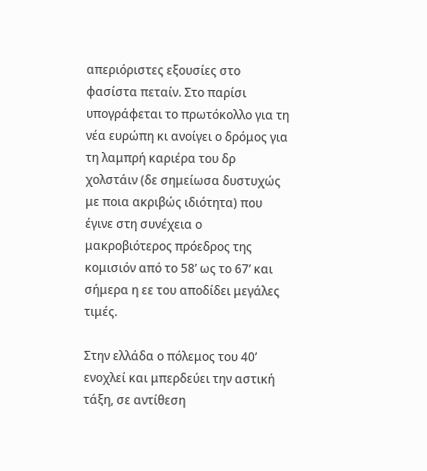απεριόριστες εξουσίες στο φασίστα πεταίν. Στο παρίσι υπογράφεται το πρωτόκολλο για τη νέα ευρώπη κι ανοίγει ο δρόμος για τη λαμπρή καριέρα του δρ χολστάιν (δε σημείωσα δυστυχώς με ποια ακριβώς ιδιότητα) που έγινε στη συνέχεια ο μακροβιότερος πρόεδρος της κομισιόν από το 58’ ως το 67’ και σήμερα η εε του αποδίδει μεγάλες τιμές.

Στην ελλάδα ο πόλεμος του 40’ ενοχλεί και μπερδεύει την αστική τάξη, σε αντίθεση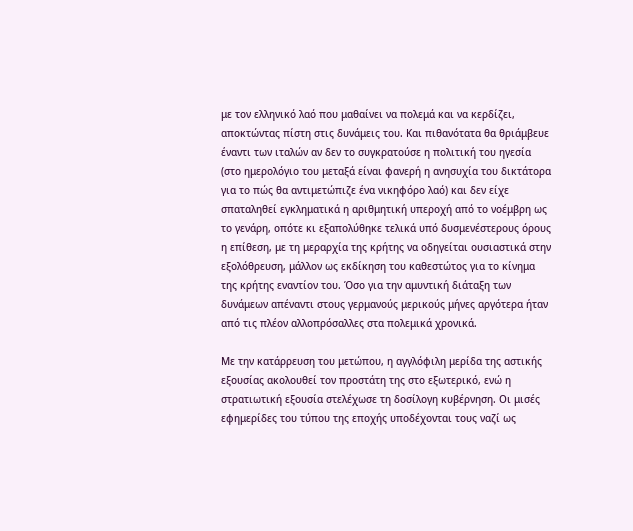με τον ελληνικό λαό που μαθαίνει να πολεμά και να κερδίζει, αποκτώντας πίστη στις δυνάμεις του. Και πιθανότατα θα θριάμβευε έναντι των ιταλών αν δεν το συγκρατούσε η πολιτική του ηγεσία (στο ημερολόγιο του μεταξά είναι φανερή η ανησυχία του δικτάτορα για το πώς θα αντιμετώπιζε ένα νικηφόρο λαό) και δεν είχε σπαταληθεί εγκληματικά η αριθμητική υπεροχή από το νοέμβρη ως το γενάρη, οπότε κι εξαπολύθηκε τελικά υπό δυσμενέστερους όρους η επίθεση, με τη μεραρχία της κρήτης να οδηγείται ουσιαστικά στην εξολόθρευση, μάλλον ως εκδίκηση του καθεστώτος για το κίνημα της κρήτης εναντίον του. Όσο για την αμυντική διάταξη των δυνάμεων απέναντι στους γερμανούς μερικούς μήνες αργότερα ήταν από τις πλέον αλλοπρόσαλλες στα πολεμικά χρονικά.

Με την κατάρρευση του μετώπου, η αγγλόφιλη μερίδα της αστικής εξουσίας ακολουθεί τον προστάτη της στο εξωτερικό, ενώ η στρατιωτική εξουσία στελέχωσε τη δοσίλογη κυβέρνηση. Οι μισές εφημερίδες του τύπου της εποχής υποδέχονται τους ναζί ως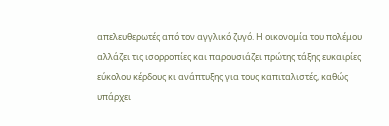απελευθερωτές από τον αγγλικό ζυγό. Η οικονομία του πολέμου αλλάζει τις ισορροπίες και παρουσιάζει πρώτης τάξης ευκαιρίες εύκολου κέρδους κι ανάπτυξης για τους καπιταλιστές, καθώς υπάρχει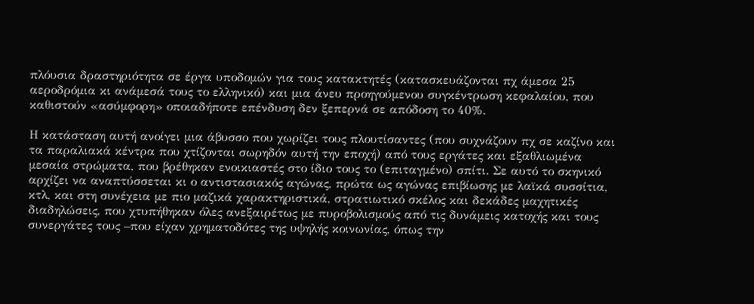πλόυσια δραστηριότητα σε έργα υποδομών για τους κατακτητές (κατασκευάζονται πχ άμεσα 25 αεροδρόμια κι ανάμεσά τους το ελληνικό) και μια άνευ προηγούμενου συγκέντρωση κεφαλαίου, που καθιστούν «ασύμφορη» οποιαδήποτε επένδυση δεν ξεπερνά σε απόδοση το 40%.

Η κατάσταση αυτή ανοίγει μια άβυσσο που χωρίζει τους πλουτίσαντες (που συχνάζουν πχ σε καζίνο και τα παραλιακά κέντρα που χτίζονται σωρηδόν αυτή την εποχή) από τους εργάτες και εξαθλιωμένα μεσαία στρώματα, που βρέθηκαν ενοικιαστές στο ίδιο τους το (επιταγμένο) σπίτι. Σε αυτό το σκηνικό αρχίζει να αναπτύσσεται κι ο αντιστασιακός αγώνας, πρώτα ως αγώνας επιβίωσης με λαϊκά συσσίτια, κτλ, και στη συνέχεια με πιο μαζικά χαρακτηριστικά, στρατιωτικό σκέλος και δεκάδες μαχητικές διαδηλώσεις, που χτυπήθηκαν όλες ανεξαιρέτως με πυροβολισμούς από τις δυνάμεις κατοχής και τους συνεργάτες τους –που είχαν χρηματοδότες της υψηλής κοινωνίας, όπως την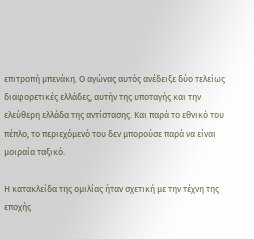επιτροπή μπενάκη. Ο αγώνας αυτός ανέδειξε δύο τελείως διαφορετικές ελλάδες, αυτήν της υποταγής και την ελεύθερη ελλάδα της αντίστασης. Και παρά το εθνικό του πέπλο, το περιεχόμενό του δεν μπορούσε παρά να είναι μοιραία ταξικό.

Η κατακλείδα της ομιλίας ήταν σχετική με την τέχνη της εποχής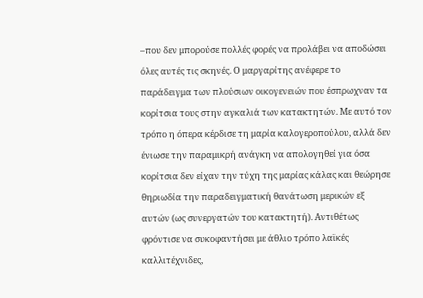–που δεν μπορούσε πολλές φορές να προλάβει να αποδώσει όλες αυτές τις σκηνές. Ο μαργαρίτης ανέφερε το παράδειγμα των πλούσιων οικογενειών που έσπρωχναν τα κορίτσια τους στην αγκαλιά των κατακτητών. Με αυτό τον τρόπο η όπερα κέρδισε τη μαρία καλογεροπούλου, αλλά δεν ένιωσε την παραμικρή ανάγκη να απολογηθεί για όσα κορίτσια δεν είχαν την τύχη της μαρίας κάλας και θεώρησε θηριωδία την παραδειγματική θανάτωση μερικών εξ αυτών (ως συνεργατών του κατακτητή). Αντιθέτως φρόντισε να συκοφαντήσει με άθλιο τρόπο λαϊκές καλλιτέχνιδες,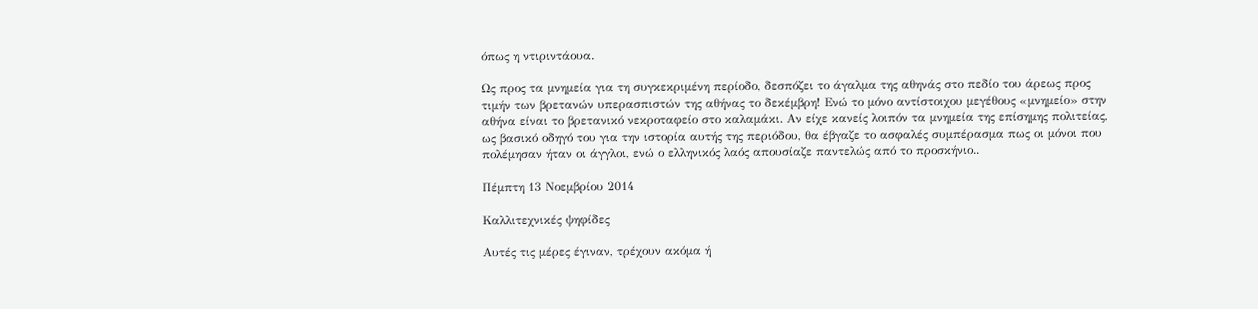όπως η ντιριντάουα.

Ως προς τα μνημεία για τη συγκεκριμένη περίοδο, δεσπόζει το άγαλμα της αθηνάς στο πεδίο του άρεως προς τιμήν των βρετανών υπερασπιστών της αθήνας το δεκέμβρη! Ενώ το μόνο αντίστοιχου μεγέθους «μνημείο» στην αθήνα είναι το βρετανικό νεκροταφείο στο καλαμάκι. Αν είχε κανείς λοιπόν τα μνημεία της επίσημης πολιτείας, ως βασικό οδηγό του για την ιστορία αυτής της περιόδου, θα έβγαζε το ασφαλές συμπέρασμα πως οι μόνοι που πολέμησαν ήταν οι άγγλοι, ενώ ο ελληνικός λαός απουσίαζε παντελώς από το προσκήνιο..

Πέμπτη 13 Νοεμβρίου 2014

Καλλιτεχνικές ψηφίδες

Αυτές τις μέρες έγιναν, τρέχουν ακόμα ή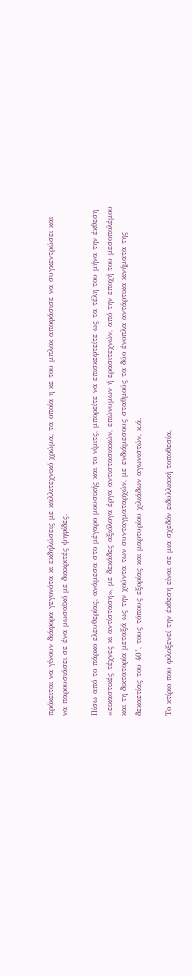πρόκειται να γίνουν διάφορα γεγονότα κι εκδηλώσεις με καλλιτεχνικό χρώμα, τα οποία η κε του μπλοκ αποφάσισε να συγκεντρώσει και να παρουσιάσει σε ένα μωσαϊκό με διακριτές ψηφίδες.

Πίσω από το πάρκο ελευθερίας, ανάμεσα στο μέγαρο μουσικής και το νίμιτς, μπορείτε να επισκεφτείτε ως τα τέλη του μήνα την έκθεση «εικαστικές τέχνες κι αντίσταση», με δεκάδες αξιόλογα έργα αντιστασιακών, επώνυμων ή ερασιτεχνών, από την εποχή του μεσοπολέμου και τη δικτατορία μεταξά ως την χούντα των συνταγματαρχών, με ενδιάμεσους σταθμούς τα δύο ένοπλα αντάρτικα κινήματα της δεκαετίας του 40’, τους τόπους εξορίας και μαρτυρίου χιλιάδων αγωνιστών, κ.ά.

Το κτίριο που φιλοξενεί την έκθεση είναι σε μια σχεδόν ειδυλλιακή τοποθεσία,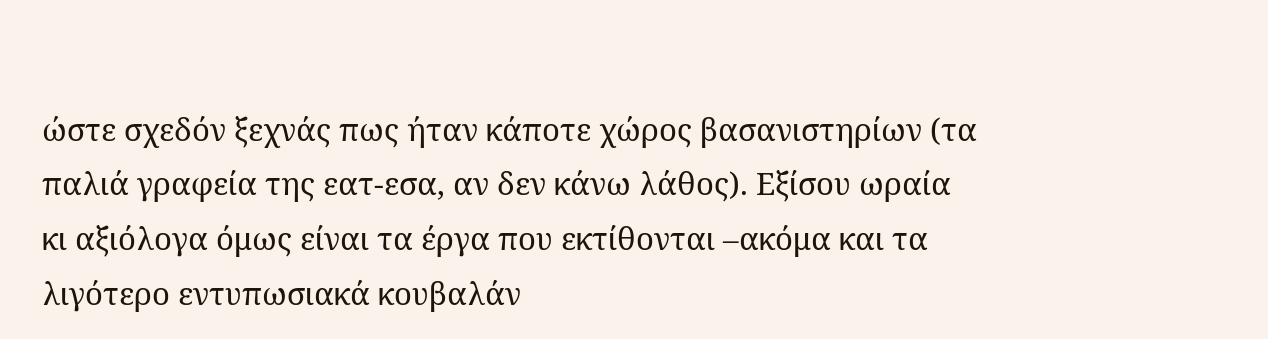ώστε σχεδόν ξεχνάς πως ήταν κάποτε χώρος βασανιστηρίων (τα παλιά γραφεία της εατ-εσα, αν δεν κάνω λάθος). Εξίσου ωραία κι αξιόλογα όμως είναι τα έργα που εκτίθονται –ακόμα και τα λιγότερο εντυπωσιακά κουβαλάν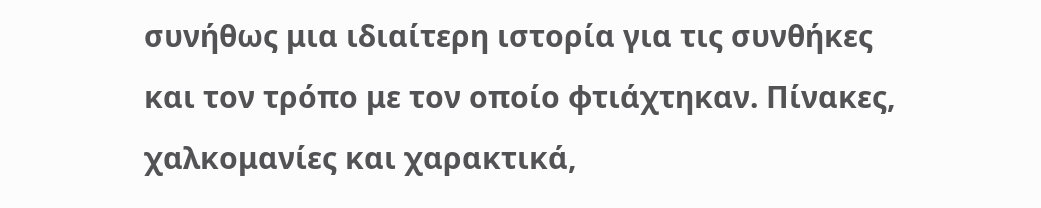συνήθως μια ιδιαίτερη ιστορία για τις συνθήκες και τον τρόπο με τον οποίο φτιάχτηκαν. Πίνακες, χαλκομανίες και χαρακτικά,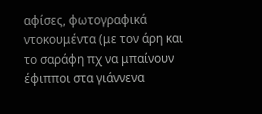αφίσες, φωτογραφικά ντοκουμέντα (με τον άρη και το σαράφη πχ να μπαίνουν έφιπποι στα γιάννενα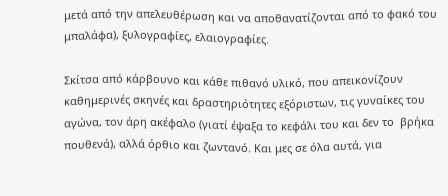μετά από την απελευθέρωση και να αποθανατίζονται από το φακό του μπαλάφα), ξυλογραφίες, ελαιογραφίες.

Σκίτσα από κάρβουνο και κάθε πιθανό υλικό, που απεικονίζουν καθημερινές σκηνές και δραστηριότητες εξόριστων, τις γυναίκες του αγώνα, τον άρη ακέφαλο (γιατί έψαξα το κεφάλι του και δεν το  βρήκα πουθενά), αλλά όρθιο και ζωντανό. Και μες σε όλα αυτά, για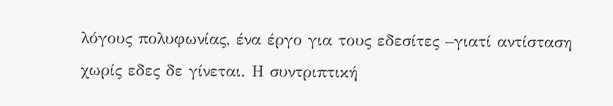λόγους πολυφωνίας, ένα έργο για τους εδεσίτες –γιατί αντίσταση χωρίς εδες δε γίνεται. Η συντριπτική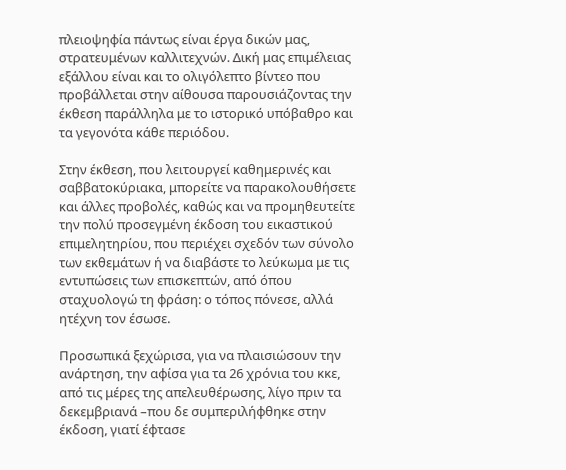πλειοψηφία πάντως είναι έργα δικών μας, στρατευμένων καλλιτεχνών. Δική μας επιμέλειας εξάλλου είναι και το ολιγόλεπτο βίντεο που προβάλλεται στην αίθουσα παρουσιάζοντας την έκθεση παράλληλα με το ιστορικό υπόβαθρο και τα γεγονότα κάθε περιόδου.

Στην έκθεση, που λειτουργεί καθημερινές και σαββατοκύριακα, μπορείτε να παρακολουθήσετε και άλλες προβολές, καθώς και να προμηθευτείτε την πολύ προσεγμένη έκδοση του εικαστικού επιμελητηρίου, που περιέχει σχεδόν των σύνολο των εκθεμάτων ή να διαβάστε το λεύκωμα με τις εντυπώσεις των επισκεπτών, από όπου σταχυολογώ τη φράση: ο τόπος πόνεσε, αλλά ητέχνη τον έσωσε.

Προσωπικά ξεχώρισα, για να πλαισιώσουν την ανάρτηση, την αφίσα για τα 26 χρόνια του κκε, από τις μέρες της απελευθέρωσης, λίγο πριν τα δεκεμβριανά –που δε συμπεριλήφθηκε στην έκδοση, γιατί έφτασε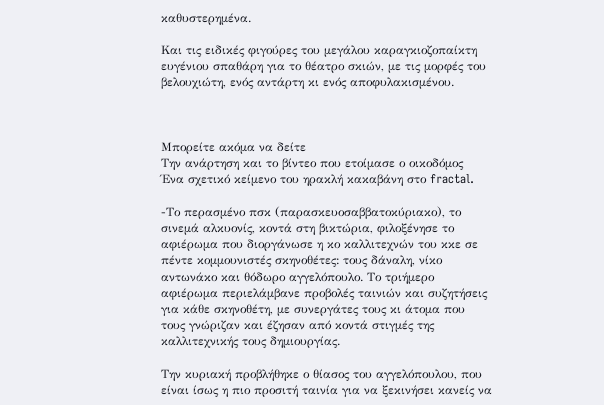καθυστερημένα.

Και τις ειδικές φιγούρες του μεγάλου καραγκιοζοπαίκτη ευγένιου σπαθάρη για το θέατρο σκιών, με τις μορφές του βελουχιώτη, ενός αντάρτη κι ενός αποφυλακισμένου.



Μπορείτε ακόμα να δείτε
Την ανάρτηση και το βίντεο που ετοίμασε ο οικοδόμος
Ένα σχετικό κείμενο του ηρακλή κακαβάνη στο fractal.

-Το περασμένο πσκ (παρασκευοσαββατοκύριακο), το σινεμά αλκυονίς, κοντά στη βικτώρια, φιλοξένησε το αφιέρωμα που διοργάνωσε η κο καλλιτεχνών του κκε σε πέντε κομμουνιστές σκηνοθέτες: τους δάναλη, νίκο αντωνάκο και θόδωρο αγγελόπουλο. Το τριήμερο αφιέρωμα περιελάμβανε προβολές ταινιών και συζητήσεις για κάθε σκηνοθέτη, με συνεργάτες τους κι άτομα που τους γνώριζαν και έζησαν από κοντά στιγμές της καλλιτεχνικής τους δημιουργίας.

Την κυριακή προβλήθηκε ο θίασος του αγγελόπουλου, που είναι ίσως η πιο προσιτή ταινία για να ξεκινήσει κανείς να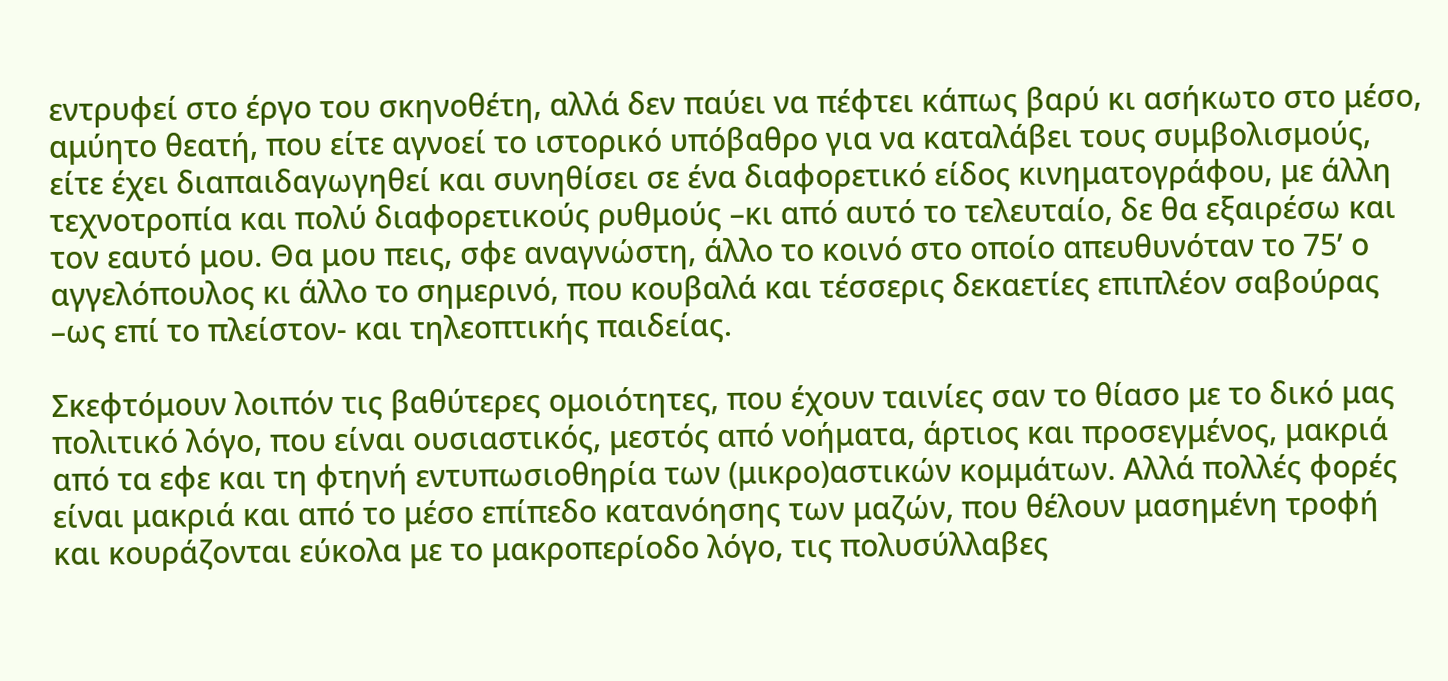εντρυφεί στο έργο του σκηνοθέτη, αλλά δεν παύει να πέφτει κάπως βαρύ κι ασήκωτο στο μέσο, αμύητο θεατή, που είτε αγνοεί το ιστορικό υπόβαθρο για να καταλάβει τους συμβολισμούς, είτε έχει διαπαιδαγωγηθεί και συνηθίσει σε ένα διαφορετικό είδος κινηματογράφου, με άλλη τεχνοτροπία και πολύ διαφορετικούς ρυθμούς –κι από αυτό το τελευταίο, δε θα εξαιρέσω και τον εαυτό μου. Θα μου πεις, σφε αναγνώστη, άλλο το κοινό στο οποίο απευθυνόταν το 75’ ο αγγελόπουλος κι άλλο το σημερινό, που κουβαλά και τέσσερις δεκαετίες επιπλέον σαβούρας –ως επί το πλείστον- και τηλεοπτικής παιδείας.

Σκεφτόμουν λοιπόν τις βαθύτερες ομοιότητες, που έχουν ταινίες σαν το θίασο με το δικό μας πολιτικό λόγο, που είναι ουσιαστικός, μεστός από νοήματα, άρτιος και προσεγμένος, μακριά από τα εφε και τη φτηνή εντυπωσιοθηρία των (μικρο)αστικών κομμάτων. Αλλά πολλές φορές είναι μακριά και από το μέσο επίπεδο κατανόησης των μαζών, που θέλουν μασημένη τροφή και κουράζονται εύκολα με το μακροπερίοδο λόγο, τις πολυσύλλαβες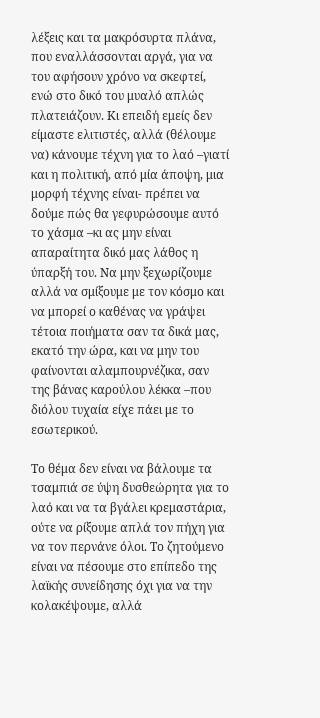λέξεις και τα μακρόσυρτα πλάνα, που εναλλάσσονται αργά, για να του αφήσουν χρόνο να σκεφτεί, ενώ στο δικό του μυαλό απλώς πλατειάζουν. Κι επειδή εμείς δεν είμαστε ελιτιστές, αλλά (θέλουμε να) κάνουμε τέχνη για το λαό –γιατί και η πολιτική, από μία άποψη, μια μορφή τέχνης είναι- πρέπει να δούμε πώς θα γεφυρώσουμε αυτό το χάσμα –κι ας μην είναι απαραίτητα δικό μας λάθος η ύπαρξή του. Να μην ξεχωρίζουμε αλλά να σμίξουμε με τον κόσμο και να μπορεί ο καθένας να γράψει τέτοια ποιήματα σαν τα δικά μας, εκατό την ώρα, και να μην του φαίνονται αλαμπουρνέζικα, σαν της βάνας καρούλου λέκκα –που διόλου τυχαία είχε πάει με το εσωτερικού.

Το θέμα δεν είναι να βάλουμε τα τσαμπιά σε ύψη δυσθεώρητα για το λαό και να τα βγάλει κρεμαστάρια, ούτε να ρίξουμε απλά τον πήχη για να τον περνάνε όλοι. Το ζητούμενο είναι να πέσουμε στο επίπεδο της λαϊκής συνείδησης όχι για να την κολακέψουμε, αλλά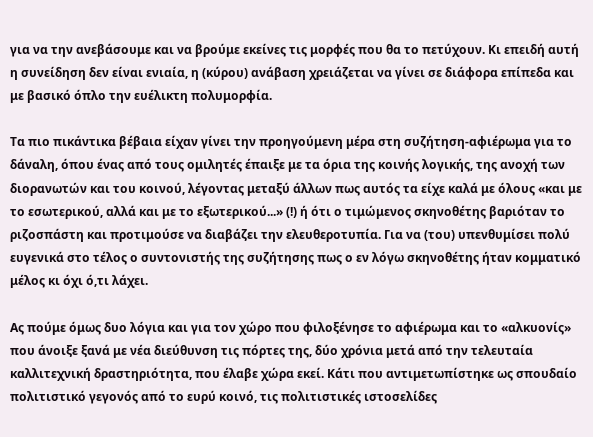για να την ανεβάσουμε και να βρούμε εκείνες τις μορφές που θα το πετύχουν. Κι επειδή αυτή η συνείδηση δεν είναι ενιαία, η (κύρου) ανάβαση χρειάζεται να γίνει σε διάφορα επίπεδα και με βασικό όπλο την ευέλικτη πολυμορφία.

Τα πιο πικάντικα βέβαια είχαν γίνει την προηγούμενη μέρα στη συζήτηση-αφιέρωμα για το δάναλη, όπου ένας από τους ομιλητές έπαιξε με τα όρια της κοινής λογικής, της ανοχή των διορανωτών και του κοινού, λέγοντας μεταξύ άλλων πως αυτός τα είχε καλά με όλους «και με το εσωτερικού, αλλά και με το εξωτερικού...» (!) ή ότι ο τιμώμενος σκηνοθέτης βαριόταν το ριζοσπάστη και προτιμούσε να διαβάζει την ελευθεροτυπία. Για να (του) υπενθυμίσει πολύ ευγενικά στο τέλος ο συντονιστής της συζήτησης πως ο εν λόγω σκηνοθέτης ήταν κομματικό μέλος κι όχι ό,τι λάχει.

Ας πούμε όμως δυο λόγια και για τον χώρο που φιλοξένησε το αφιέρωμα και το «αλκυονίς» που άνοιξε ξανά με νέα διεύθυνση τις πόρτες της, δύο χρόνια μετά από την τελευταία καλλιτεχνική δραστηριότητα, που έλαβε χώρα εκεί. Κάτι που αντιμετωπίστηκε ως σπουδαίο πολιτιστικό γεγονός από το ευρύ κοινό, τις πολιτιστικές ιστοσελίδες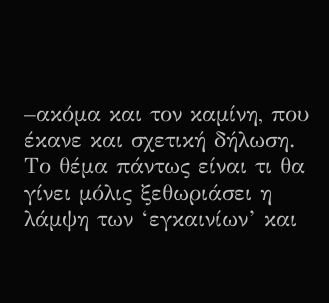–ακόμα και τον καμίνη, που έκανε και σχετική δήλωση. Το θέμα πάντως είναι τι θα γίνει μόλις ξεθωριάσει η λάμψη των ‘εγκαινίων’ και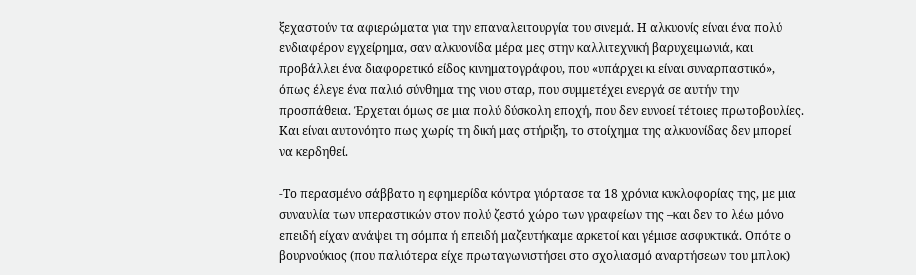ξεχαστούν τα αφιερώματα για την επαναλειτουργία του σινεμά. Η αλκυονίς είναι ένα πολύ ενδιαφέρον εγχείρημα, σαν αλκυονίδα μέρα μες στην καλλιτεχνική βαρυχειμωνιά, και προβάλλει ένα διαφορετικό είδος κινηματογράφου, που «υπάρχει κι είναι συναρπαστικό», όπως έλεγε ένα παλιό σύνθημα της νιου σταρ, που συμμετέχει ενεργά σε αυτήν την προσπάθεια. Έρχεται όμως σε μια πολύ δύσκολη εποχή, που δεν ευνοεί τέτοιες πρωτοβουλίες. Και είναι αυτονόητο πως χωρίς τη δική μας στήριξη, το στοίχημα της αλκυονίδας δεν μπορεί να κερδηθεί.

-Το περασμένο σάββατο η εφημερίδα κόντρα γιόρτασε τα 18 χρόνια κυκλοφορίας της, με μια συναυλία των υπεραστικών στον πολύ ζεστό χώρο των γραφείων της –και δεν το λέω μόνο επειδή είχαν ανάψει τη σόμπα ή επειδή μαζευτήκαμε αρκετοί και γέμισε ασφυκτικά. Οπότε ο βουρνούκιος (που παλιότερα είχε πρωταγωνιστήσει στο σχολιασμό αναρτήσεων του μπλοκ)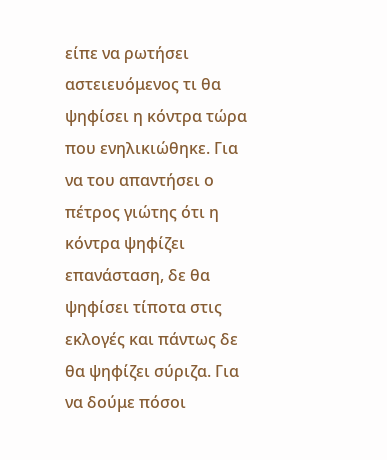είπε να ρωτήσει αστειευόμενος τι θα ψηφίσει η κόντρα τώρα που ενηλικιώθηκε. Για να του απαντήσει ο πέτρος γιώτης ότι η κόντρα ψηφίζει επανάσταση, δε θα ψηφίσει τίποτα στις εκλογές και πάντως δε θα ψηφίζει σύριζα. Για να δούμε πόσοι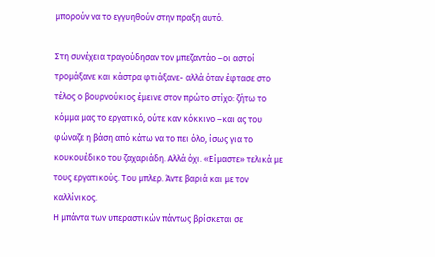μπορούν να το εγγυηθούν στην πραξη αυτό.

Στη συνέχεια τραγούδησαν τον μπεζαντάο –οι αστοί τρομάξανε και κάστρα φτιάξανε- αλλά όταν έφτασε στο τέλος ο βουρνούκιος έμεινε στον πρώτο στίχο: ζήτω το κόμμα μας το εργατικό, ούτε καν κόκκινο –και ας του φώναζε η βάση από κάτω να το πει όλο, ίσως για το κουκουέδικο του ζαχαριάδη. Αλλά όχι. «Είμαστε» τελικά με τους εργατικούς. Του μπλερ. Άντε βαριά και με τον καλλίνικος.
Η μπάντα των υπεραστικών πάντως βρίσκεται σε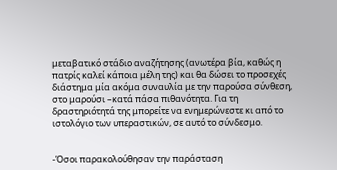μεταβατικό στάδιο αναζήτησης (ανωτέρα βία, καθώς η πατρίς καλεί κάποια μέλη της) και θα δώσει το προσεχές διάστημα μία ακόμα συναυλία με την παρούσα σύνθεση, στο μαρούσι –κατά πάσα πιθανότητα. Για τη δραστηριότητά της μπορείτε να ενημερώνεστε κι από το ιστολόγιο των υπεραστικών, σε αυτό το σύνδεσμο.


-Όσοι παρακολούθησαν την παράσταση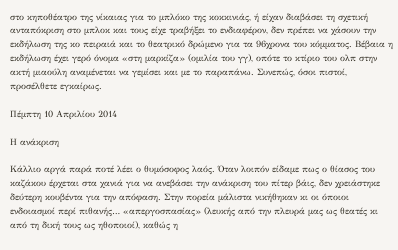στο κηποθέατρο της νίκαιας για το μπλόκο της κοκκινιάς, ή είχαν διαβάσει τη σχετική ανταπόκριση στο μπλοκ και τους είχε τραβήξει το ενδιαφέρον, δεν πρέπει να χάσουν την εκδήλωση της κο πειραιά και το θεατρικό δρώμενο για τα 96χρονα του κόμματος. Βέβαια η εκδήλωση έχει γερό όνομα «στη μαρκίζα» (ομιλία του γγ), οπότε το κτίριο του ολπ στην ακτή μιαούλη αναμένεται να γεμίσει και με το παραπάνω. Συνεπώς, όσοι πιστοί, προσέλθετε εγκαίρως.

Πέμπτη 10 Απριλίου 2014

Η ανάκριση

Κάλλιο αργά παρά ποτέ λέει ο θυμόσοφος λαός. Όταν λοιπόν είδαμε πως ο θίασος του καζάκου έρχεται στα χανιά για να ανεβάσει την ανάκριση του πίτερ βάις, δεν χρειάστηκε δεύτερη κουβέντα για την απόφαση. Στην πορεία μάλιστα νικήθηκαν κι οι όποιοι ενδοιασμοί περί πιθανής… «απεργοσπασίας» (λευκής από την πλευρά μας ως θεατές κι από τη δική τους ως ηθοποιοί), καθώς η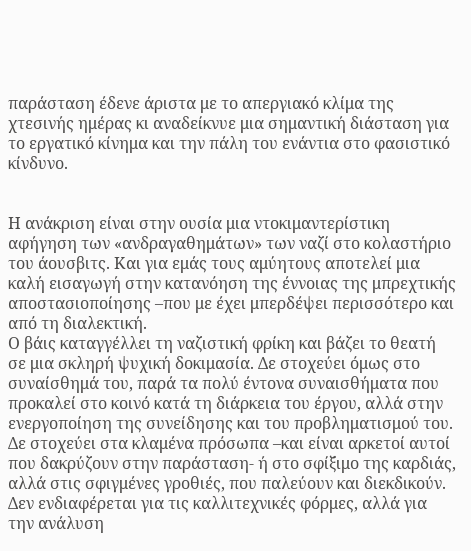παράσταση έδενε άριστα με το απεργιακό κλίμα της χτεσινής ημέρας κι αναδείκνυε μια σημαντική διάσταση για το εργατικό κίνημα και την πάλη του ενάντια στο φασιστικό κίνδυνο.


Η ανάκριση είναι στην ουσία μια ντοκιμαντερίστικη αφήγηση των «ανδραγαθημάτων» των ναζί στο κολαστήριο του άουσβιτς. Και για εμάς τους αμύητους αποτελεί μια καλή εισαγωγή στην κατανόηση της έννοιας της μπρεχτικής αποστασιοποίησης –που με έχει μπερδέψει περισσότερο και από τη διαλεκτική.
Ο βάις καταγγέλλει τη ναζιστική φρίκη και βάζει το θεατή σε μια σκληρή ψυχική δοκιμασία. Δε στοχεύει όμως στο συναίσθημά του, παρά τα πολύ έντονα συναισθήματα που προκαλεί στο κοινό κατά τη διάρκεια του έργου, αλλά στην ενεργοποίηση της συνείδησης και του προβληματισμού του. Δε στοχεύει στα κλαμένα πρόσωπα –και είναι αρκετοί αυτοί που δακρύζουν στην παράσταση- ή στο σφίξιμο της καρδιάς, αλλά στις σφιγμένες γροθιές, που παλεύουν και διεκδικούν. Δεν ενδιαφέρεται για τις καλλιτεχνικές φόρμες, αλλά για την ανάλυση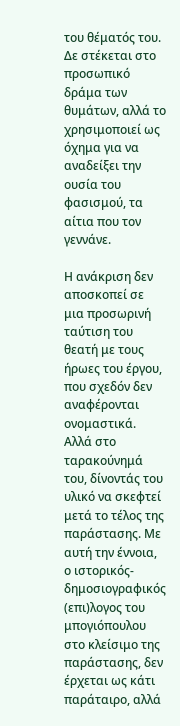του θέματός του. Δε στέκεται στο προσωπικό δράμα των θυμάτων, αλλά το χρησιμοποιεί ως όχημα για να αναδείξει την ουσία του φασισμού, τα αίτια που τον γεννάνε.

Η ανάκριση δεν αποσκοπεί σε μια προσωρινή ταύτιση του θεατή με τους ήρωες του έργου, που σχεδόν δεν αναφέρονται ονομαστικά. Αλλά στο ταρακούνημά του, δίνοντάς του υλικό να σκεφτεί μετά το τέλος της παράστασης. Με αυτή την έννοια, ο ιστορικός-δημοσιογραφικός (επι)λογος του μπογιόπουλου στο κλείσιμο της παράστασης, δεν έρχεται ως κάτι παράταιρο, αλλά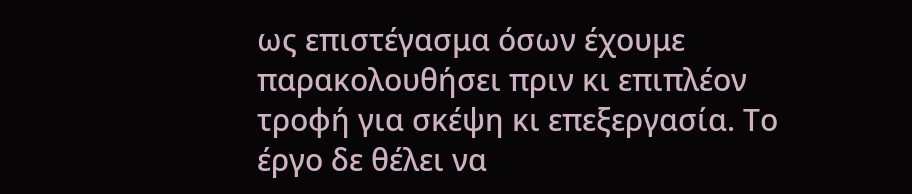ως επιστέγασμα όσων έχουμε παρακολουθήσει πριν κι επιπλέον τροφή για σκέψη κι επεξεργασία. Το έργο δε θέλει να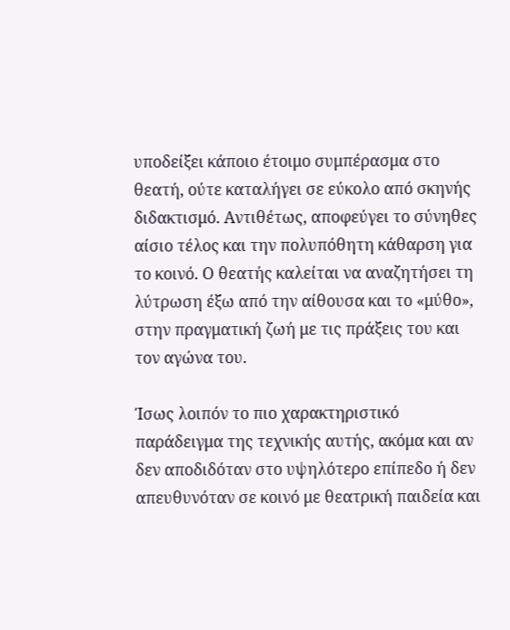υποδείξει κάποιο έτοιμο συμπέρασμα στο θεατή, ούτε καταλήγει σε εύκολο από σκηνής διδακτισμό. Αντιθέτως, αποφεύγει το σύνηθες αίσιο τέλος και την πολυπόθητη κάθαρση για το κοινό. Ο θεατής καλείται να αναζητήσει τη λύτρωση έξω από την αίθουσα και το «μύθο», στην πραγματική ζωή με τις πράξεις του και τον αγώνα του.

Ίσως λοιπόν το πιο χαρακτηριστικό παράδειγμα της τεχνικής αυτής, ακόμα και αν δεν αποδιδόταν στο υψηλότερο επίπεδο ή δεν απευθυνόταν σε κοινό με θεατρική παιδεία και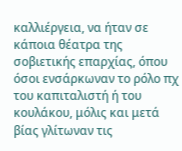καλλιέργεια, να ήταν σε κάποια θέατρα της σοβιετικής επαρχίας, όπου όσοι ενσάρκωναν το ρόλο πχ του καπιταλιστή ή του κουλάκου, μόλις και μετά βίας γλίτωναν τις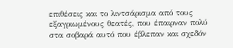επιθέσεις και το λιντσάρισμα από τους εξαγριωμένους θεατές, που έπαιρναν πολύ στα σοβαρά αυτό που έβλεπαν και σχεδόν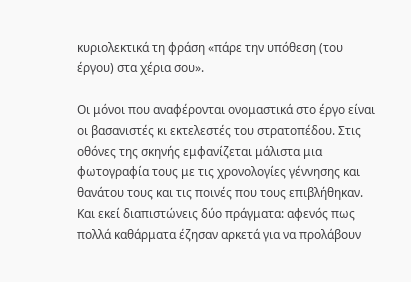κυριολεκτικά τη φράση «πάρε την υπόθεση (του έργου) στα χέρια σου».

Οι μόνοι που αναφέρονται ονομαστικά στο έργο είναι οι βασανιστές κι εκτελεστές του στρατοπέδου. Στις οθόνες της σκηνής εμφανίζεται μάλιστα μια φωτογραφία τους με τις χρονολογίες γέννησης και θανάτου τους και τις ποινές που τους επιβλήθηκαν. Και εκεί διαπιστώνεις δύο πράγματα: αφενός πως πολλά καθάρματα έζησαν αρκετά για να προλάβουν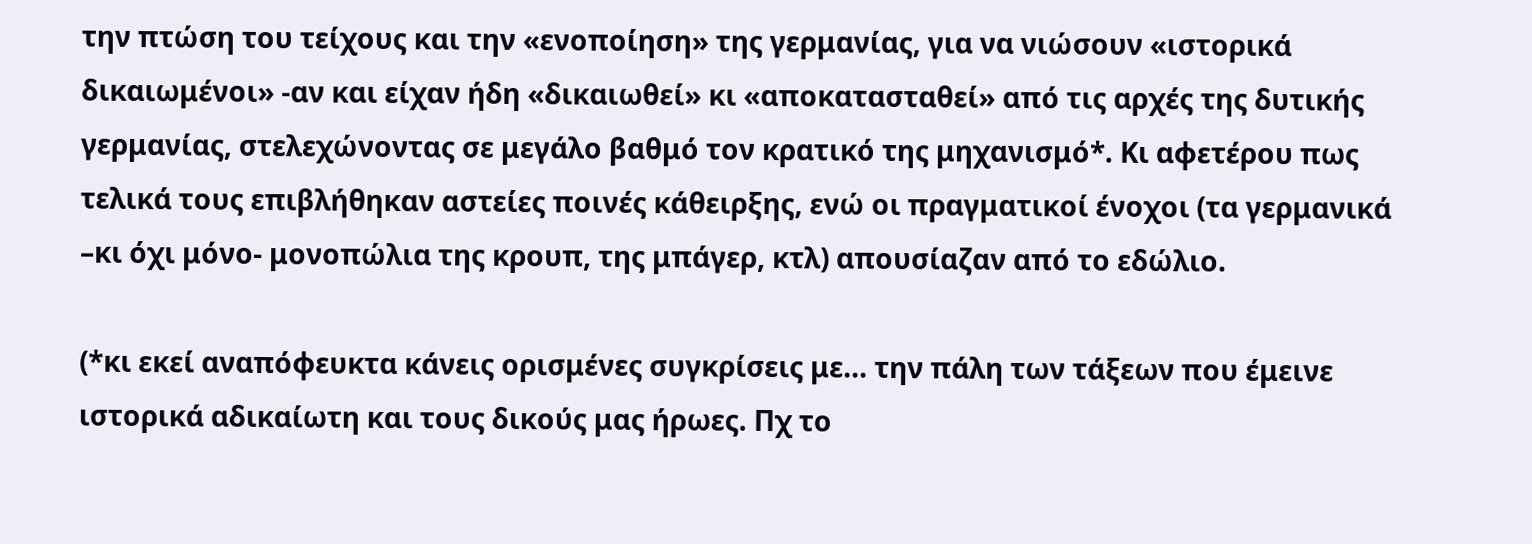την πτώση του τείχους και την «ενοποίηση» της γερμανίας, για να νιώσουν «ιστορικά δικαιωμένοι» -αν και είχαν ήδη «δικαιωθεί» κι «αποκατασταθεί» από τις αρχές της δυτικής γερμανίας, στελεχώνοντας σε μεγάλο βαθμό τον κρατικό της μηχανισμό*. Κι αφετέρου πως τελικά τους επιβλήθηκαν αστείες ποινές κάθειρξης, ενώ οι πραγματικοί ένοχοι (τα γερμανικά –κι όχι μόνο- μονοπώλια της κρουπ, της μπάγερ, κτλ) απουσίαζαν από το εδώλιο.

(*κι εκεί αναπόφευκτα κάνεις ορισμένες συγκρίσεις με… την πάλη των τάξεων που έμεινε ιστορικά αδικαίωτη και τους δικούς μας ήρωες. Πχ το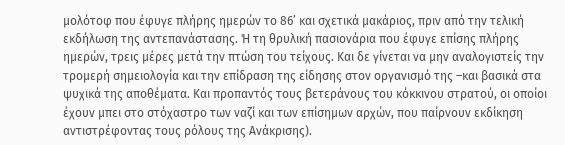μολότοφ που έφυγε πλήρης ημερών το 86’ και σχετικά μακάριος, πριν από την τελική εκδήλωση της αντεπανάστασης. Ή τη θρυλική πασιονάρια που έφυγε επίσης πλήρης ημερών, τρεις μέρες μετά την πτώση του τείχους. Και δε γίνεται να μην αναλογιστείς την τρομερή σημειολογία και την επίδραση της είδησης στον οργανισμό της –και βασικά στα ψυχικά της αποθέματα. Και προπαντός τους βετεράνους του κόκκινου στρατού, οι οποίοι έχουν μπει στο στόχαστρο των ναζί και των επίσημων αρχών, που παίρνουν εκδίκηση αντιστρέφοντας τους ρόλους της Ανάκρισης).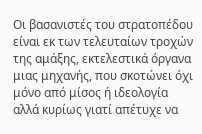Οι βασανιστές του στρατοπέδου είναι εκ των τελευταίων τροχών της αμάξης, εκτελεστικά όργανα μιας μηχανής, που σκοτώνει όχι μόνο από μίσος ή ιδεολογία αλλά κυρίως γιατί απέτυχε να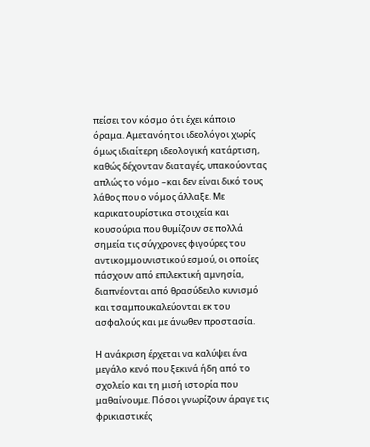πείσει τον κόσμο ότι έχει κάποιο όραμα. Αμετανόητοι ιδεολόγοι χωρίς όμως ιδιαίτερη ιδεολογική κατάρτιση, καθώς δέχονταν διαταγές, υπακούοντας απλώς το νόμο –και δεν είναι δικό τους λάθος που ο νόμος άλλαξε. Με καρικατουρίστικα στοιχεία και κουσούρια που θυμίζουν σε πολλά σημεία τις σύγχρονες φιγούρες του αντικομμουνιστικού εσμού, οι οποίες πάσχουν από επιλεκτική αμνησία, διαπνέονται από θρασύδειλο κυνισμό και τσαμπουκαλεύονται εκ του ασφαλούς και με άνωθεν προστασία.

Η ανάκριση έρχεται να καλύψει ένα μεγάλο κενό που ξεκινά ήδη από το σχολείο και τη μισή ιστορία που μαθαίνουμε. Πόσοι γνωρίζουν άραγε τις φρικιαστικές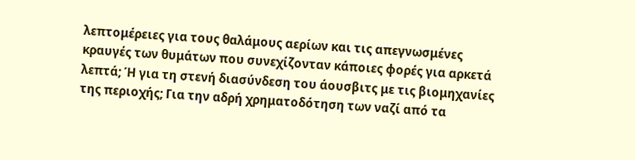λεπτομέρειες για τους θαλάμους αερίων και τις απεγνωσμένες κραυγές των θυμάτων που συνεχίζονταν κάποιες φορές για αρκετά λεπτά; Ή για τη στενή διασύνδεση του άουσβιτς με τις βιομηχανίες της περιοχής; Για την αδρή χρηματοδότηση των ναζί από τα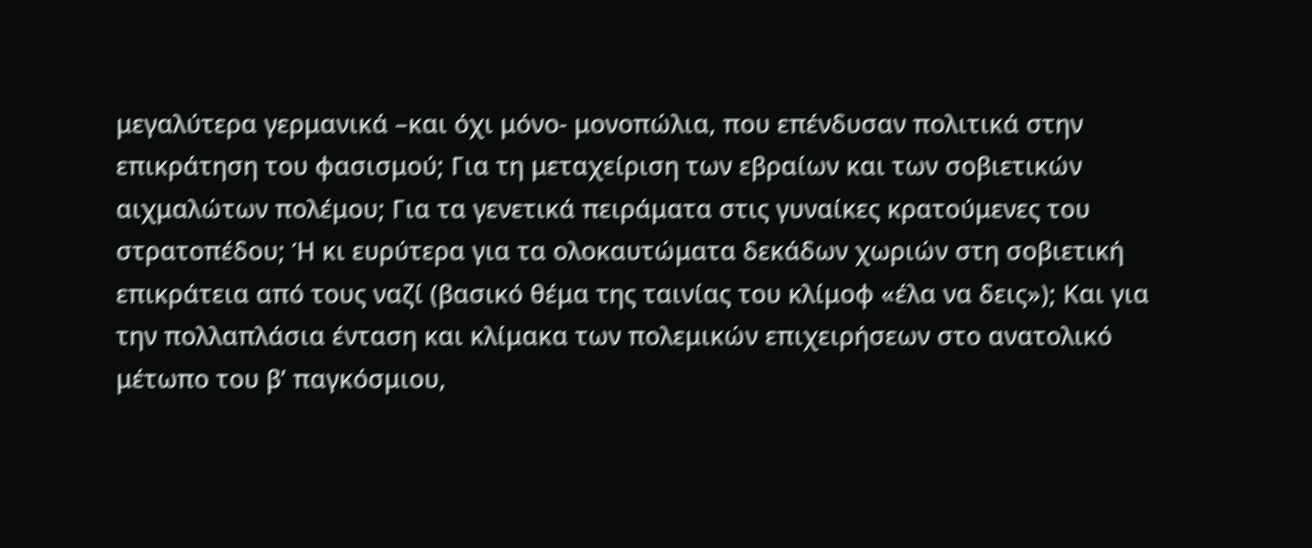μεγαλύτερα γερμανικά –και όχι μόνο- μονοπώλια, που επένδυσαν πολιτικά στην επικράτηση του φασισμού; Για τη μεταχείριση των εβραίων και των σοβιετικών αιχμαλώτων πολέμου; Για τα γενετικά πειράματα στις γυναίκες κρατούμενες του στρατοπέδου; Ή κι ευρύτερα για τα ολοκαυτώματα δεκάδων χωριών στη σοβιετική επικράτεια από τους ναζί (βασικό θέμα της ταινίας του κλίμοφ «έλα να δεις»); Και για την πολλαπλάσια ένταση και κλίμακα των πολεμικών επιχειρήσεων στο ανατολικό μέτωπο του β’ παγκόσμιου,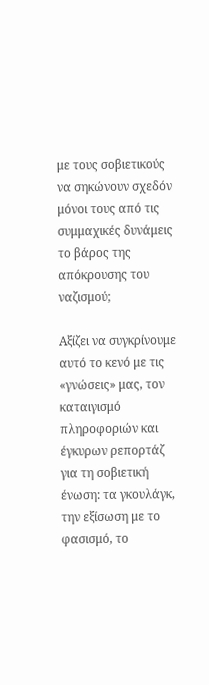με τους σοβιετικούς να σηκώνουν σχεδόν μόνοι τους από τις συμμαχικές δυνάμεις το βάρος της απόκρουσης του ναζισμού;

Αξίζει να συγκρίνουμε αυτό το κενό με τις «γνώσεις» μας, τον καταιγισμό πληροφοριών και έγκυρων ρεπορτάζ για τη σοβιετική ένωση: τα γκουλάγκ, την εξίσωση με το φασισμό, το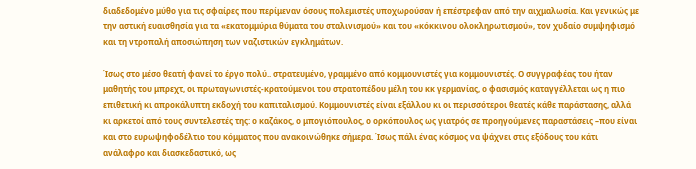διαδεδομένο μύθο για τις σφαίρες που περίμεναν όσους πολεμιστές υποχωρούσαν ή επέστρεφαν από την αιχμαλωσία. Και γενικώς με την αστική ευαισθησία για τα «εκατομμύρια θύματα του σταλινισμού» και του «κόκκινου ολοκληρωτισμού», τον χυδαίο συμψηφισμό και τη ντροπαλή αποσιώπηση των ναζιστικών εγκλημάτων.

Ίσως στο μέσο θεατή φανεί το έργο πολύ.. στρατευμένο, γραμμένο από κομμουνιστές για κομμουνιστές. Ο συγγραφέας του ήταν μαθητής του μπρεχτ, οι πρωταγωνιστές-κρατούμενοι του στρατοπέδου μέλη του κκ γερμανίας, ο φασισμός καταγγέλλεται ως η πιο επιθετική κι απροκάλυπτη εκδοχή του καπιταλισμού. Κομμουνιστές είναι εξάλλου κι οι περισσότεροι θεατές κάθε παράστασης, αλλά κι αρκετοί από τους συντελεστές της: ο καζάκος, ο μπογιόπουλος, ο ορκόπουλος ως γιατρός σε προηγούμενες παραστάσεις –που είναι και στο ευρωψηφοδέλτιο του κόμματος που ανακοινώθηκε σήμερα. Ίσως πάλι ένας κόσμος να ψάχνει στις εξόδους του κάτι ανάλαφρο και διασκεδαστικό, ως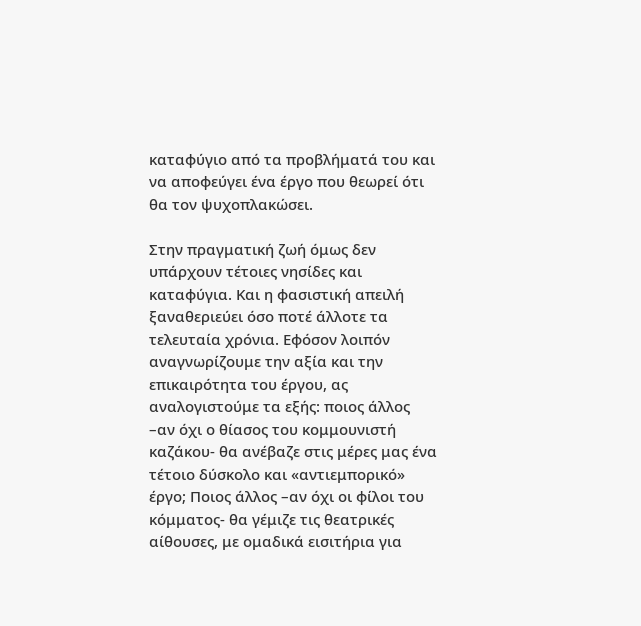καταφύγιο από τα προβλήματά του και να αποφεύγει ένα έργο που θεωρεί ότι θα τον ψυχοπλακώσει.

Στην πραγματική ζωή όμως δεν υπάρχουν τέτοιες νησίδες και καταφύγια. Και η φασιστική απειλή ξαναθεριεύει όσο ποτέ άλλοτε τα τελευταία χρόνια. Εφόσον λοιπόν αναγνωρίζουμε την αξία και την επικαιρότητα του έργου, ας αναλογιστούμε τα εξής: ποιος άλλος –αν όχι ο θίασος του κομμουνιστή καζάκου- θα ανέβαζε στις μέρες μας ένα τέτοιο δύσκολο και «αντιεμπορικό» έργο; Ποιος άλλος –αν όχι οι φίλοι του κόμματος- θα γέμιζε τις θεατρικές αίθουσες, με ομαδικά εισιτήρια για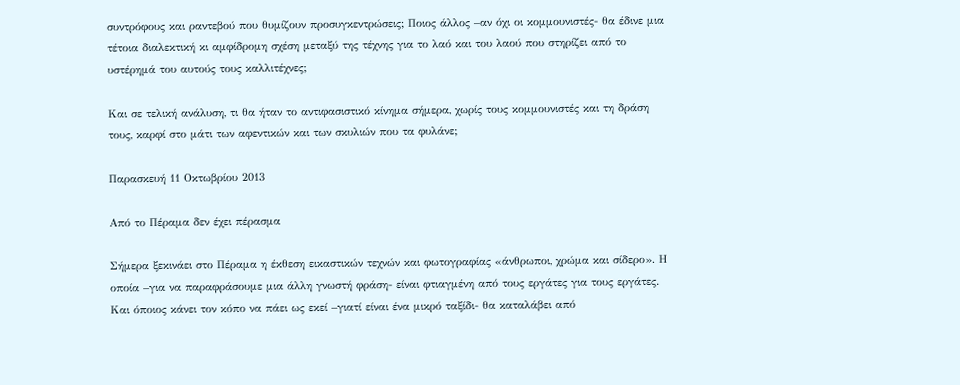συντρόφους και ραντεβού που θυμίζουν προσυγκεντρώσεις; Ποιος άλλος –αν όχι οι κομμουνιστές- θα έδινε μια τέτοια διαλεκτική κι αμφίδρομη σχέση μεταξύ της τέχνης για το λαό και του λαού που στηρίζει από το υστέρημά του αυτούς τους καλλιτέχνες;

Και σε τελική ανάλυση, τι θα ήταν το αντιφασιστικό κίνημα σήμερα, χωρίς τους κομμουνιστές και τη δράση τους, καρφί στο μάτι των αφεντικών και των σκυλιών που τα φυλάνε;

Παρασκευή 11 Οκτωβρίου 2013

Από το Πέραμα δεν έχει πέρασμα

Σήμερα ξεκινάει στο Πέραμα η έκθεση εικαστικών τεχνών και φωτογραφίας «άνθρωποι, χρώμα και σίδερο». Η οποία –για να παραφράσουμε μια άλλη γνωστή φράση- είναι φτιαγμένη από τους εργάτες για τους εργάτες. Και όποιος κάνει τον κόπο να πάει ως εκεί –γιατί είναι ένα μικρό ταξίδι- θα καταλάβει από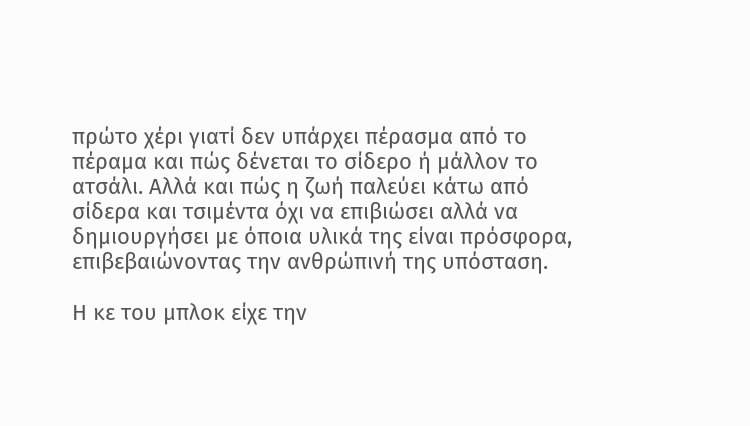πρώτο χέρι γιατί δεν υπάρχει πέρασμα από το πέραμα και πώς δένεται το σίδερο ή μάλλον το ατσάλι. Αλλά και πώς η ζωή παλεύει κάτω από σίδερα και τσιμέντα όχι να επιβιώσει αλλά να δημιουργήσει με όποια υλικά της είναι πρόσφορα, επιβεβαιώνοντας την ανθρώπινή της υπόσταση.

Η κε του μπλοκ είχε την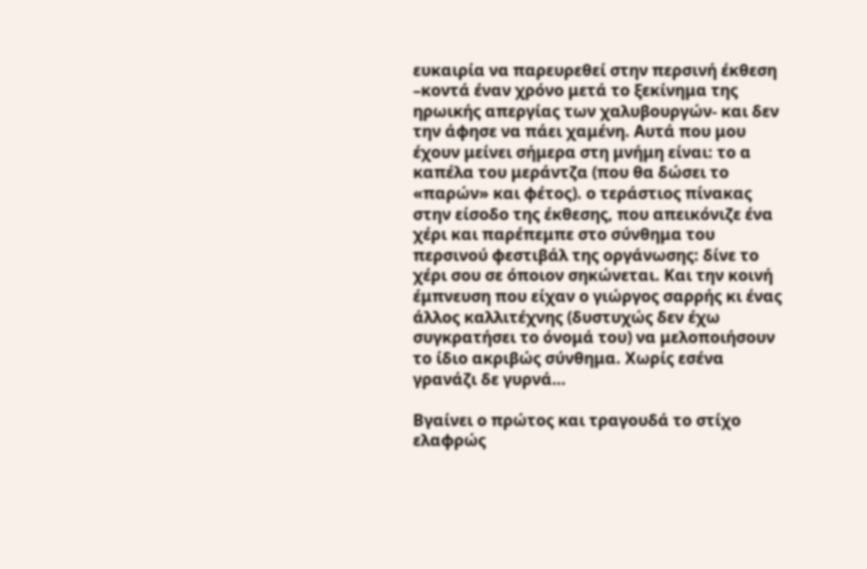ευκαιρία να παρευρεθεί στην περσινή έκθεση –κοντά έναν χρόνο μετά το ξεκίνημα της ηρωικής απεργίας των χαλυβουργών- και δεν την άφησε να πάει χαμένη. Αυτά που μου έχουν μείνει σήμερα στη μνήμη είναι: το α καπέλα του μεράντζα (που θα δώσει το «παρών» και φέτος). ο τεράστιος πίνακας στην είσοδο της έκθεσης, που απεικόνιζε ένα χέρι και παρέπεμπε στο σύνθημα του περσινού φεστιβάλ της οργάνωσης: δίνε το χέρι σου σε όποιον σηκώνεται. Και την κοινή έμπνευση που είχαν ο γιώργος σαρρής κι ένας άλλος καλλιτέχνης (δυστυχώς δεν έχω συγκρατήσει το όνομά του) να μελοποιήσουν το ίδιο ακριβώς σύνθημα. Χωρίς εσένα γρανάζι δε γυρνά…

Βγαίνει ο πρώτος και τραγουδά το στίχο ελαφρώς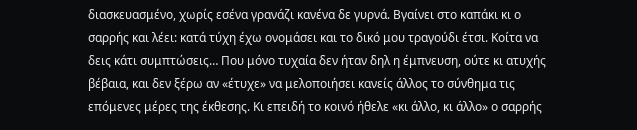διασκευασμένο, χωρίς εσένα γρανάζι κανένα δε γυρνά. Βγαίνει στο καπάκι κι ο σαρρής και λέει: κατά τύχη έχω ονομάσει και το δικό μου τραγούδι έτσι. Κοίτα να δεις κάτι συμπτώσεις… Που μόνο τυχαία δεν ήταν δηλ η έμπνευση, ούτε κι ατυχής βέβαια, και δεν ξέρω αν «έτυχε» να μελοποιήσει κανείς άλλος το σύνθημα τις επόμενες μέρες της έκθεσης. Κι επειδή το κοινό ήθελε «κι άλλο, κι άλλο» ο σαρρής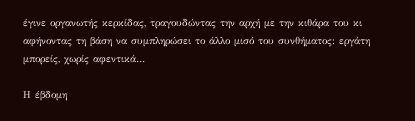έγινε οργανωτής κερκίδας, τραγουδώντας την αρχή με την κιθάρα του κι αφήνοντας τη βάση να συμπληρώσει το άλλο μισό του συνθήματος: εργάτη μπορείς, χωρίς αφεντικά…

Η έβδομη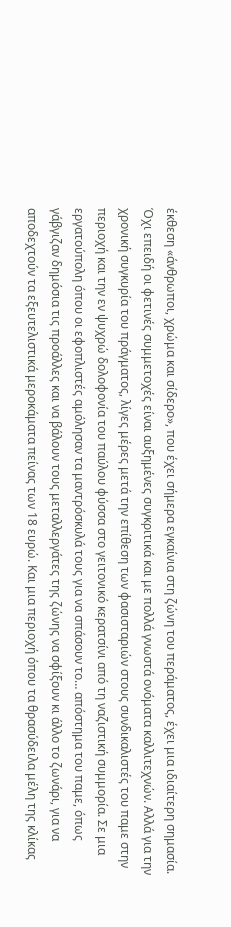έκθεση «άνθρωποι, χρώμα και σίδερο», που έχει σήμερα εγκαίνια στη ζώνη του περάματος, έχει μια ιδιαίτερη σημασία. Όχι επειδή οι φετινές συμμετοχές είναι αυξημένες συγκριτικά και με πολλά γνωστά ονόματα καλλιτεχνών. Αλλά για την χρονική συγκυρία του πράγματος, λίγες μέρες μετά την επίθεση των φασισταριών στους συνδικαλιστές του παμε στην περιοχή και την εν ψυχρώ δολοφονία του παύλου φύσσα στο γειτονικό κερατσίνι από τη ναζιστική συμμορία. Σε μια εργατούπολη όπου οι εφοπλιστές αμόλησαν τα μαντρόσκυλά τους για να σπάσουν το… απόστημα του παμε, όπως γάβγιζαν δημόσια τις προάλλες και να βάλουν τους μεταλλεργάτες της ζώνης να σφίξουν κι άλλο το ζωνάρι, για να αποδεχτούν τα εξευτελιστικά μεροκάματα πείνας των 18 ευρώ. Και μια περιοχή όπου τα θρασύδειλα μέλη της κλίκας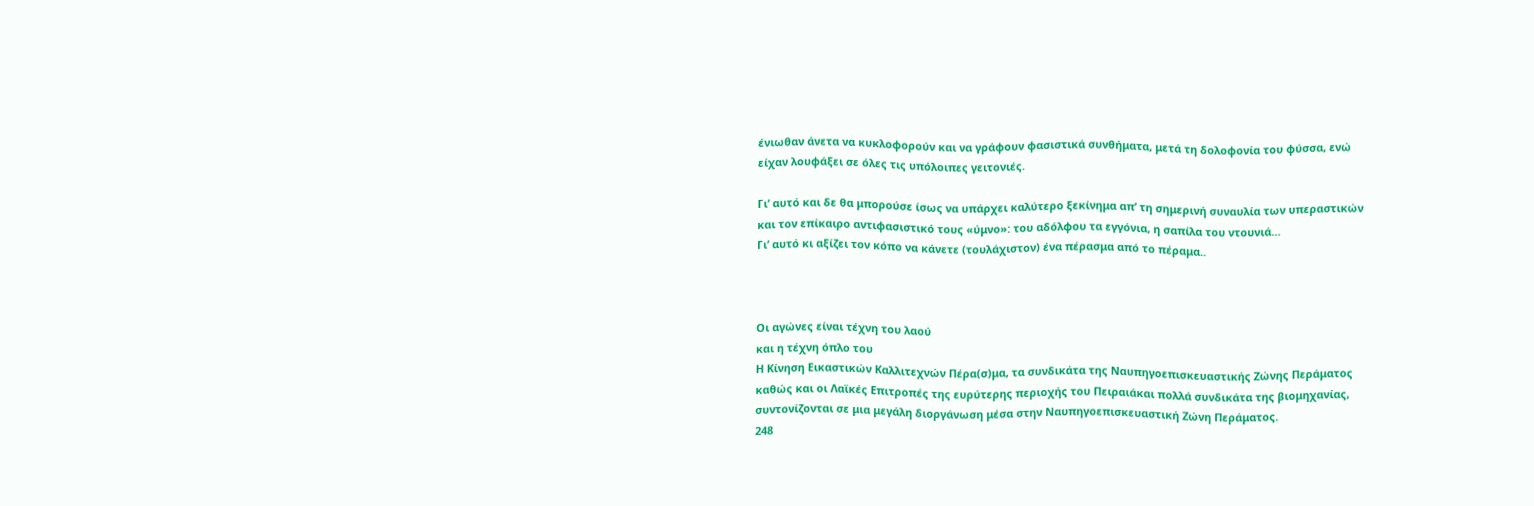ένιωθαν άνετα να κυκλοφορούν και να γράφουν φασιστικά συνθήματα, μετά τη δολοφονία του φύσσα, ενώ είχαν λουφάξει σε όλες τις υπόλοιπες γειτονιές.

Γι’ αυτό και δε θα μπορούσε ίσως να υπάρχει καλύτερο ξεκίνημα απ’ τη σημερινή συναυλία των υπεραστικών και τον επίκαιρο αντιφασιστικό τους «ύμνο»: του αδόλφου τα εγγόνια, η σαπίλα του ντουνιά…
Γι’ αυτό κι αξίζει τον κόπο να κάνετε (τουλάχιστον) ένα πέρασμα από το πέραμα..



Οι αγώνες είναι τέχνη του λαού
και η τέχνη όπλο του
Η Κίνηση Εικαστικών Καλλιτεχνών Πέρα(σ)μα, τα συνδικάτα της Ναυπηγοεπισκευαστικής Ζώνης Περάματος καθώς και οι Λαϊκές Επιτροπές της ευρύτερης περιοχής του Πειραιάκαι πολλά συνδικάτα της βιομηχανίας, συντονίζονται σε μια μεγάλη διοργάνωση μέσα στην Ναυπηγοεπισκευαστική Ζώνη Περάματος.
248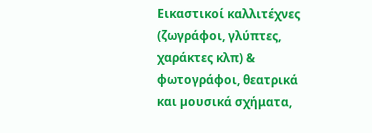Εικαστικοί καλλιτέχνες (ζωγράφοι, γλύπτες, χαράκτες κλπ) & φωτογράφοι, θεατρικά και µουσικά σχήματα,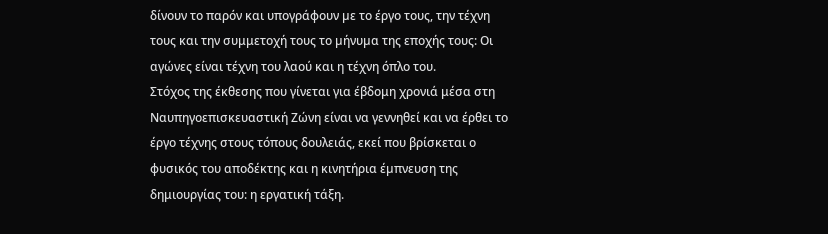δίνουν το παρόν και υπογράφουν µε το έργο τους, την τέχνη τους και την συμμετοχή τους το µήνυµα της εποχής τους: Οι αγώνες είναι τέχνη του λαού και η τέχνη όπλο του.
Στόχος της έκθεσης που γίνεται για έβδομη χρονιά μέσα στη Ναυπηγοεπισκευαστική Ζώνη είναι να γεννηθεί και να έρθει το έργο τέχνης στους τόπους δουλειάς, εκεί που βρίσκεται ο φυσικός του αποδέκτης και η κινητήρια έµπνευση της δημιουργίας του: η εργατική τάξη.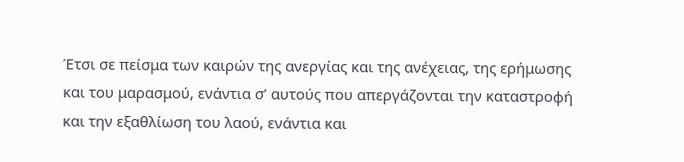Έτσι σε πείσμα των καιρών της ανεργίας και της ανέχειας, της ερήμωσης και του μαρασμού, ενάντια σ’ αυτούς που απεργάζονται την καταστροφή και την εξαθλίωση του λαού, ενάντια και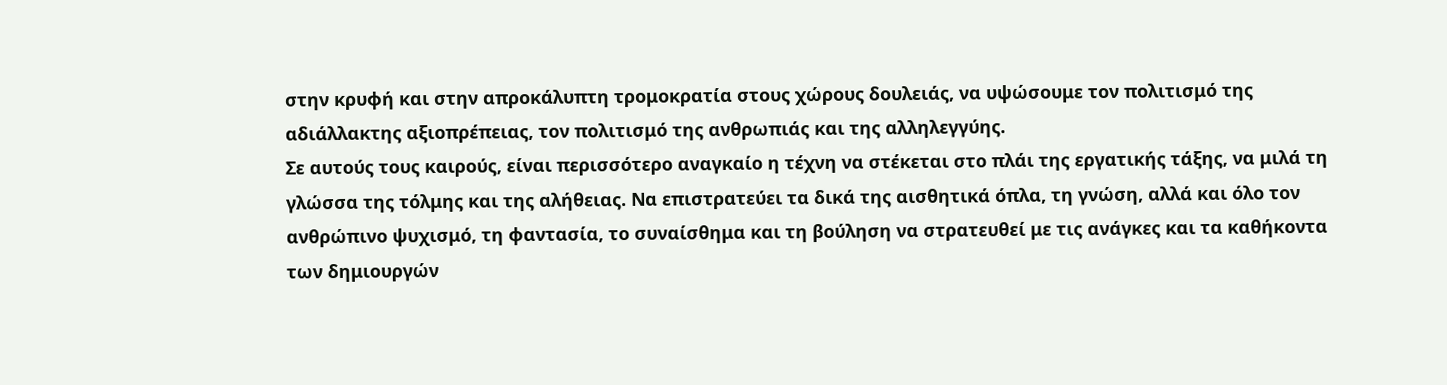στην κρυφή και στην απροκάλυπτη τρομοκρατία στους χώρους δουλειάς, να υψώσουμε τον πολιτισμό της αδιάλλακτης αξιοπρέπειας, τον πολιτισμό της ανθρωπιάς και της αλληλεγγύης.
Σε αυτούς τους καιρούς, είναι περισσότερο αναγκαίο η τέχνη να στέκεται στο πλάι της εργατικής τάξης, να μιλά τη γλώσσα της τόλμης και της αλήθειας. Να επιστρατεύει τα δικά της αισθητικά όπλα, τη γνώση, αλλά και όλο τον ανθρώπινο ψυχισμό, τη φαντασία, το συναίσθημα και τη βούληση να στρατευθεί με τις ανάγκες και τα καθήκοντα των δημιουργών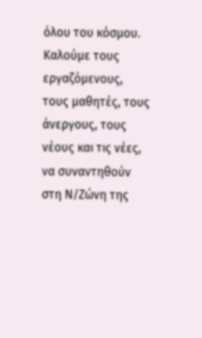όλου του κόσμου.
Καλούµε τους εργαζόμενους, τους µαθητές, τους άνεργους, τους νέους και τις νέες, να συναντηθούν στη Ν/Ζώνη της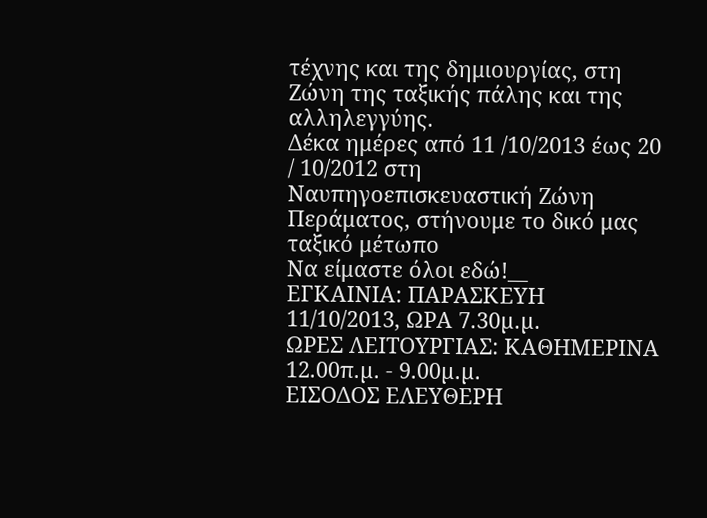τέχνης και της δημιουργίας, στη Ζώνη της ταξικής πάλης και της αλληλεγγύης.
Δέκα ημέρες από 11 /10/2013 έως 20 / 10/2012 στη Ναυπηγοεπισκευαστική Ζώνη Περάματος, στήνουμε το δικό μας ταξικό μέτωπο
Nα είμαστε όλοι εδώ!__
ΕΓΚΑΙΝΙΑ: ΠΑΡΑΣΚΕΥΗ 11/10/2013, ΩΡΑ 7.30µ.µ.
ΩΡΕΣ ΛΕΙΤΟΥΡΓΙΑΣ: ΚΑΘΗΜΕΡΙΝΑ 12.00π.µ. - 9.00µ.µ.
ΕΙΣΟΔΟΣ ΕΛΕΥΘΕΡΗ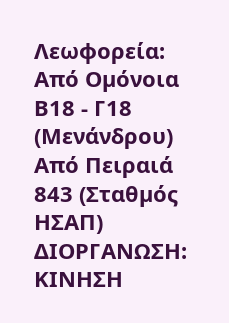Λεωφορεία:
Από Οµόνοια Β18 - Γ18 (Μενάνδρου)
Από Πειραιά 843 (Σταθµός ΗΣΑΠ)
ΔΙΟΡΓΑΝΩΣΗ:
ΚΙΝΗΣΗ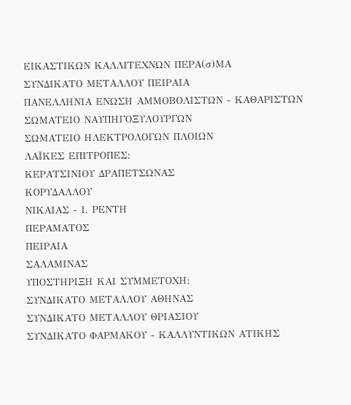ΕΙΚΑΣΤΙΚΩΝ ΚΑΛΛΙΤΕΧΝΩΝ ΠΕΡΑ(σ)ΜΑ
ΣΥΝΔΙΚΑΤΟ ΜΕΤΑΛΛΟΥ ΠΕΙΡΑΙΑ
ΠΑΝΕΛΛΗΝΙΑ ΕΝΩΣΗ ΑΜΜΟΒΟΛΙΣΤΩΝ - ΚΑΘΑΡΙΣΤΩΝ
ΣΩΜΑΤΕΙΟ ΝΑΥΠΗΓΟΞΥΛΟΥΡΓΩΝ
ΣΩΜΑΤΕΙΟ ΗΛΕΚΤΡΟΛΟΓΩΝ ΠΛΟΙΩΝ
ΛΑΪΚΕΣ ΕΠΙΤΡΟΠΕΣ:
ΚΕΡΑΤΣΙΝΙΟΥ ΔΡΑΠΕΤΣΩΝΑΣ
ΚΟΡΥΔΑΛΛΟΥ
ΝΙΚΑΙΑΣ - Ι. ΡΕΝΤΗ
ΠΕΡΑΜΑΤΟΣ
ΠΕΙΡΑΙΑ
ΣΑΛΑΜΙΝΑΣ
ΥΠΟΣΤΗΡΙΞΗ ΚΑΙ ΣΥΜΜΕΤΟΧΗ:
ΣΥΝΔΙΚΑΤΟ ΜΕΤΑΛΛΟΥ ΑΘΗΝΑΣ
ΣΥΝΔΙΚΑΤΟ ΜΕΤΑΛΛΟΥ ΘΡΙΑΣΙΟΥ
ΣΥΝΔΙΚΑΤΟ ΦΑΡΜΑΚΟΥ - ΚΑΛΛΥΝΤΙΚΩΝ ΑΤΙΚΗΣ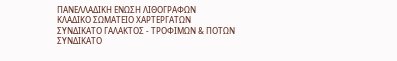ΠΑΝΕΛΛΑΔΙΚΗ ΕΝΩΣΗ ΛΙΘΟΓΡΑΦΩΝ
ΚΛΑΔΙΚΟ ΣΩΜΑΤΕΙΟ ΧΑΡΤΕΡΓΑΤΩΝ
ΣΥΝΔΙΚΑΤΟ ΓΑΛΑΚΤΟΣ - ΤΡΟΦΙΜΩΝ & ΠΟΤΩΝ
ΣΥΝΔΙΚΑΤΟ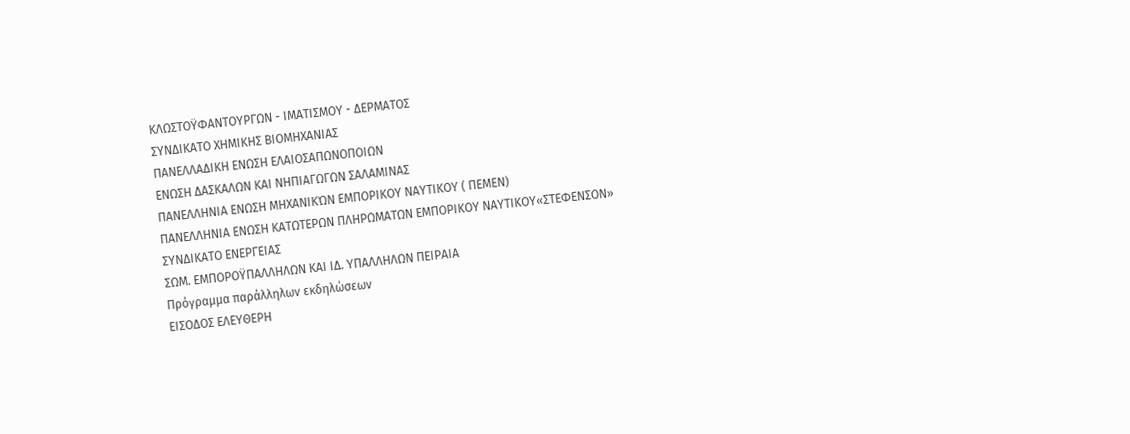ΚΛΩΣΤΟΫΦΑΝΤΟΥΡΓΩΝ - ΙΜΑΤΙΣΜΟΥ - ΔΕΡΜΑΤΟΣ
ΣΥΝΔΙΚΑΤΟ ΧΗΜΙΚΗΣ ΒΙΟΜΗΧΑΝΙΑΣ
ΠΑΝΕΛΛΑΔΙΚΗ ΕΝΩΣΗ ΕΛΑΙΟΣΑΠΩΝΟΠΟΙΩΝ
ΕΝΩΣΗ ΔΑΣΚΑΛΩΝ ΚΑΙ ΝΗΠΙΑΓΩΓΩΝ ΣΑΛΑΜΙΝΑΣ
ΠΑΝΕΛΛΗΝΙΑ ΕΝΩΣΗ ΜΗΧΑΝΙΚΏΝ ΕΜΠΟΡΙΚΟΥ ΝΑΥΤΙΚΟΥ ( ΠΕΜΕΝ)
ΠΑΝΕΛΛΗΝΙΑ ΕΝΩΣΗ ΚΑΤΩΤΕΡΩΝ ΠΛΗΡΩΜΑΤΩΝ ΕΜΠΟΡΙΚΟΥ ΝΑΥΤΙΚΟΥ«ΣΤΕΦΕΝΣΟΝ»
ΣΥΝΔΙΚΑΤΟ ΕΝΕΡΓΕΙΑΣ
ΣΩΜ. ΕΜΠΟΡΟΫΠΑΛΛΗΛΩΝ ΚΑΙ ΙΔ. ΥΠΑΛΛΗΛΩΝ ΠΕΙΡΑΙΑ
Πρόγραμμα παράλληλων εκδηλώσεων
ΕΙΣΟΔΟΣ ΕΛΕΥΘΕΡΗ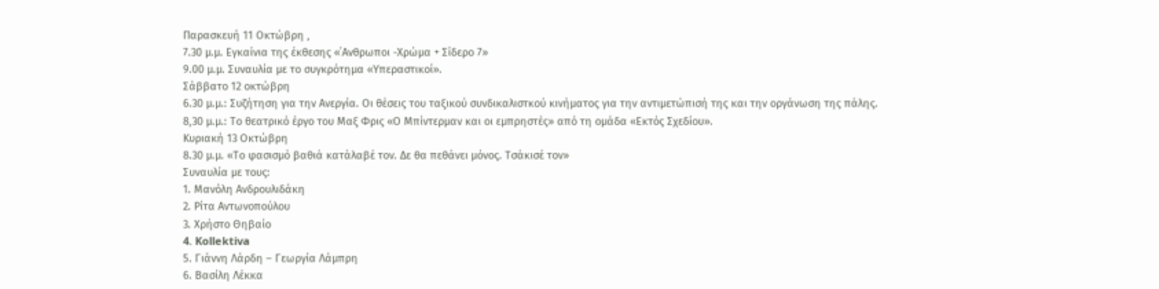Παρασκευή 11 Οκτώβρη ,
7.30 μ.μ. Εγκαίνια της έκθεσης «΄Ανθρωποι -Χρώμα + Σίδερο 7»
9.00 μ.μ. Συναυλία με το συγκρότημα «Υπεραστικοί».
Σάββατο 12 οκτώβρη
6.30 μ.μ.: Συζήτηση για την Ανεργία. Οι θέσεις του ταξικού συνδικαλιστκού κινήματος για την αντιμετώπισή της και την οργάνωση της πάλης.
8,30 μ.μ.: Το θεατρικό έργο του Μαξ Φρις «Ο Μπίντερμαν και οι εμπρηστές» από τη ομάδα «Εκτός Σχεδίου».
Κυριακή 13 Οκτώβρη
8.30 μ.μ. «Το φασισμό βαθιά κατάλαβέ τον. Δε θα πεθάνει μόνος. Τσάκισέ τον»
Συναυλία με τους:
1. Μανόλη Ανδρουλιδάκη
2. Ρίτα Αντωνοπούλου
3. Χρήστο Θηβαίο
4. Kollektiva
5. Γιάννη Λάρδη – Γεωργία Λάμπρη
6. Βασίλη Λέκκα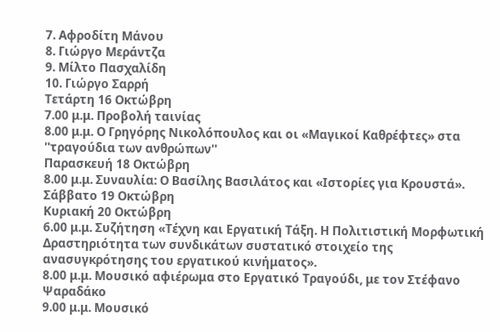7. Αφροδίτη Μάνου
8. Γιώργο Μεράντζα
9. Μίλτο Πασχαλίδη
10. Γιώργο Σαρρή
Τετάρτη 16 Οκτώβρη
7.00 μ.μ. Προβολή ταινίας
8.00 μ.μ. Ο Γρηγόρης Νικολόπουλος και οι «Μαγικοί Καθρέφτες» στα ''τραγούδια των ανθρώπων''
Παρασκευή 18 Οκτώβρη
8.00 μ.μ. Συναυλία: Ο Βασίλης Βασιλάτος και «Ιστορίες για Κρουστά».
Σάββατο 19 Οκτώβρη
Κυριακή 20 Οκτώβρη
6.00 μ.μ. Συζήτηση «Τέχνη και Εργατική Τάξη. Η Πολιτιστική Μορφωτική Δραστηριότητα των συνδικάτων συστατικό στοιχείο της ανασυγκρότησης του εργατικού κινήματος».
8.00 μ.μ. Μουσικό αφιέρωμα στο Εργατικό Τραγούδι, με τον Στέφανο Ψαραδάκο
9.00 μ.μ. Μουσικό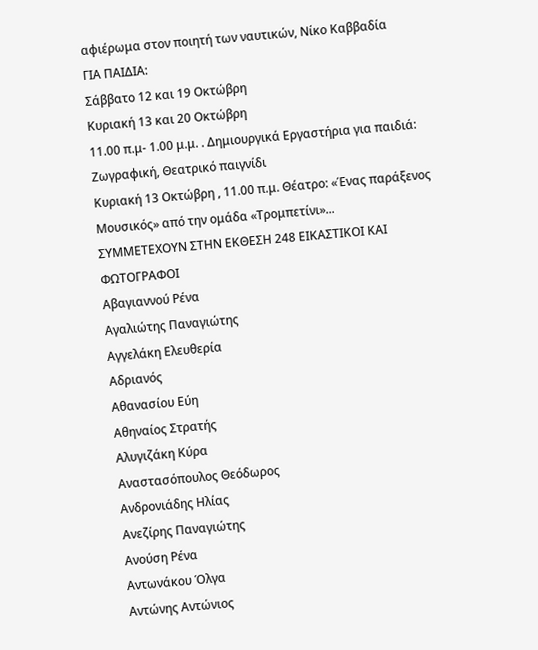αφιέρωμα στον ποιητή των ναυτικών, Νίκο Καββαδία
ΓΙΑ ΠΑΙΔΙΑ:
Σάββατο 12 και 19 Οκτώβρη
Κυριακή 13 και 20 Οκτώβρη
11.00 π.μ- 1.00 μ.μ. . Δημιουργικά Εργαστήρια για παιδιά: Ζωγραφική, Θεατρικό παιγνίδι
Κυριακή 13 Οκτώβρη , 11.00 π.μ. Θέατρο: «Ένας παράξενος Μουσικός» από την ομάδα «Τρομπετίνι»...
ΣΥΜΜΕΤΕΧΟΥΝ ΣΤΗΝ ΕΚΘΕΣΗ 248 ΕΙΚΑΣΤΙΚΟΙ ΚΑΙ ΦΩΤΟΓΡΑΦΟΙ
Αβαγιαννού Ρένα
Αγαλιώτης Παναγιώτης
Αγγελάκη Ελευθερία
Αδριανός
Αθανασίου Εύη
Αθηναίος Στρατής
Αλυγιζάκη Κύρα
Αναστασόπουλος Θεόδωρος
Ανδρονιάδης Ηλίας
Ανεζίρης Παναγιώτης
Ανούση Ρένα
Αντωνάκου Όλγα
Αντώνης Αντώνιος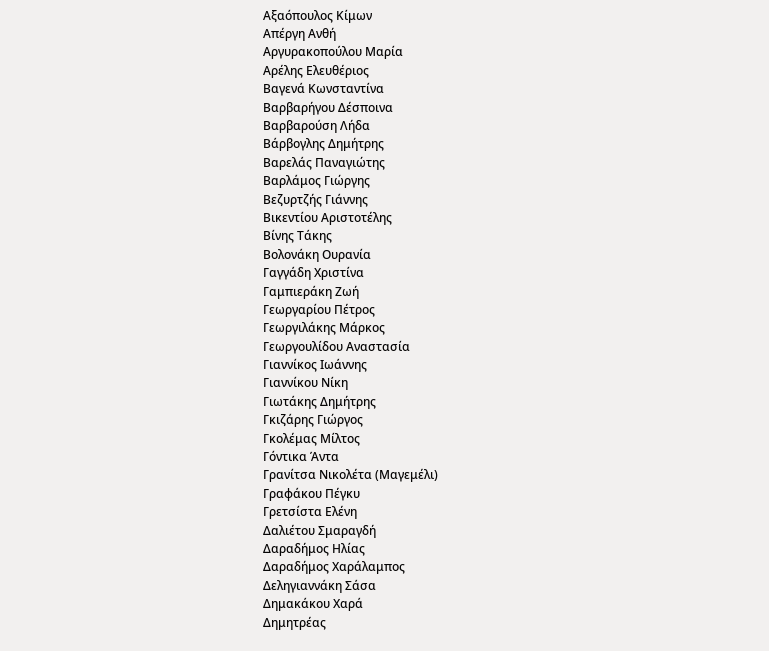Αξαόπουλος Κίμων
Απέργη Ανθή
Αργυρακοπούλου Μαρία
Αρέλης Ελευθέριος
Βαγενά Κωνσταντίνα
Βαρβαρήγου Δέσποινα
Βαρβαρούση Λήδα
Βάρβογλης Δημήτρης
Βαρελάς Παναγιώτης
Βαρλάμος Γιώργης
Βεζυρτζής Γιάννης
Βικεντίου Αριστοτέλης
Βίνης Τάκης
Βολονάκη Ουρανία
Γαγγάδη Χριστίνα
Γαμπιεράκη Ζωή
Γεωργαρίου Πέτρος
Γεωργιλάκης Μάρκος
Γεωργουλίδου Αναστασία
Γιαννίκος Ιωάννης
Γιαννίκου Νίκη
Γιωτάκης Δημήτρης
Γκιζάρης Γιώργος
Γκολέμας Μίλτος
Γόντικα Άντα
Γρανίτσα Νικολέτα (Μαγεμέλι)
Γραφάκου Πέγκυ
Γρετσίστα Ελένη
Δαλιέτου Σμαραγδή
Δαραδήμος Ηλίας
Δαραδήμος Χαράλαμπος
Δεληγιαννάκη Σάσα
Δημακάκου Χαρά
Δημητρέας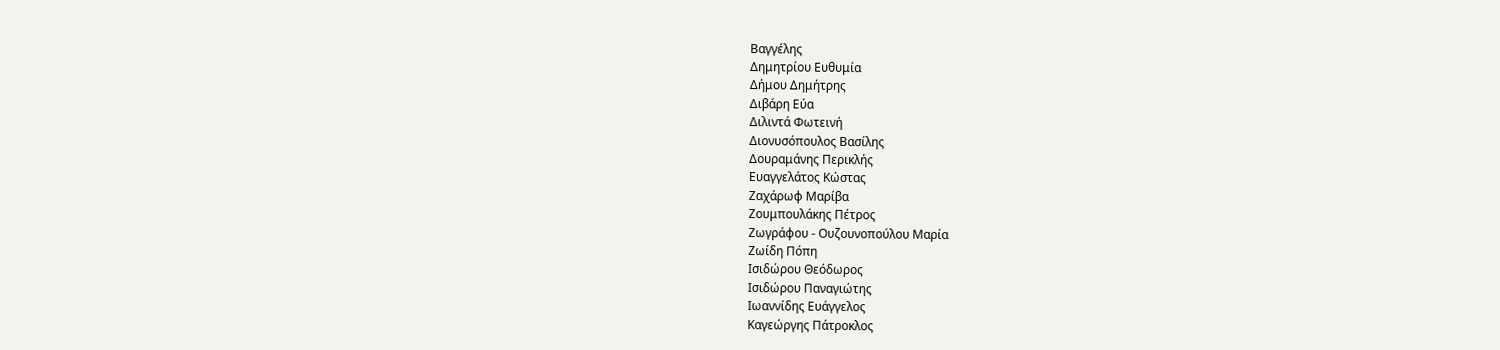Βαγγέλης
Δημητρίου Ευθυμία
Δήμου Δημήτρης
Διβάρη Εύα
Διλιντά Φωτεινή
Διονυσόπουλος Βασίλης
Δουραμάνης Περικλής
Ευαγγελάτος Κώστας
Ζαχάρωφ Μαρίβα
Ζουμπουλάκης Πέτρος
Ζωγράφου - Ουζουνοπούλου Μαρία
Ζωίδη Πόπη
Ισιδώρου Θεόδωρος
Ισιδώρου Παναγιώτης
Ιωαννίδης Ευάγγελος
Καγεώργης Πάτροκλος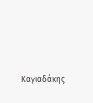Καγιαδάκης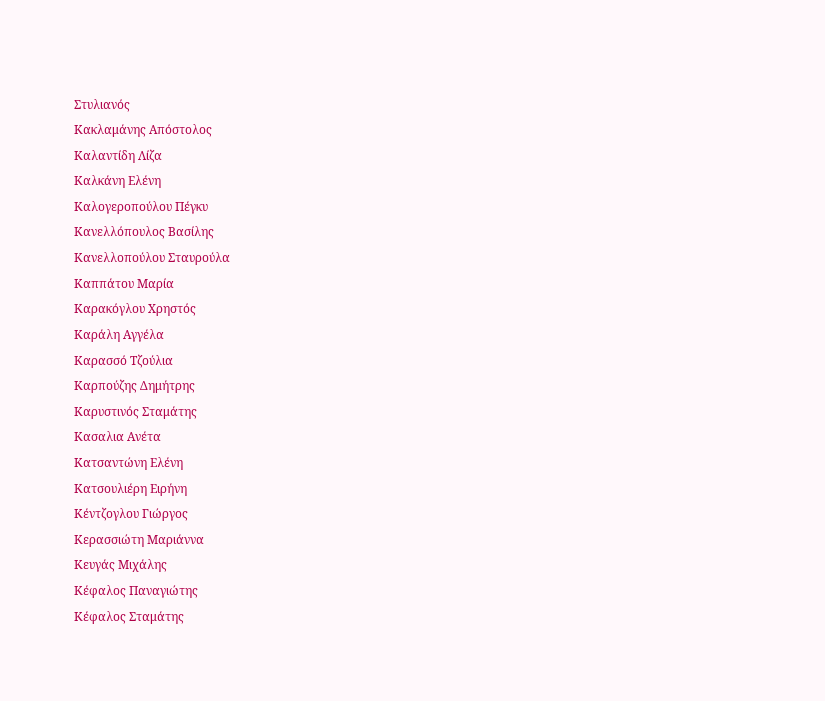Στυλιανός
Κακλαμάνης Απόστολος
Καλαντίδη Λίζα
Καλκάνη Ελένη
Καλογεροπούλου Πέγκυ
Κανελλόπουλος Βασίλης
Κανελλοπούλου Σταυρούλα
Καππάτου Μαρία
Καρακόγλου Χρηστός
Καράλη Αγγέλα
Καρασσό Τζούλια
Καρπούζης Δημήτρης
Καρυστινός Σταμάτης
Κασαλια Ανέτα
Κατσαντώνη Ελένη
Κατσουλιέρη Ειρήνη
Κέντζογλου Γιώργος
Κερασσιώτη Μαριάννα
Κευγάς Μιχάλης
Κέφαλος Παναγιώτης
Κέφαλος Σταμάτης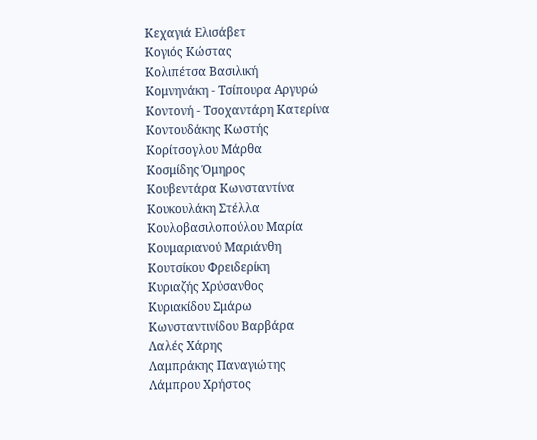Κεχαγιά Ελισάβετ
Κογιός Κώστας
Κολιπέτσα Βασιλική
Κομνηνάκη - Τσίπουρα Αργυρώ
Κοντονή - Τσοχαντάρη Κατερίνα
Κοντουδάκης Κωστής
Κορίτσογλου Μάρθα
Κοσμίδης Όμηρος
Κουβεντάρα Κωνσταντίνα
Κουκουλάκη Στέλλα
Κουλοβασιλοπούλου Μαρία
Κουμαριανού Μαριάνθη
Κουτσίκου Φρειδερίκη
Κυριαζής Χρύσανθος
Κυριακίδου Σμάρω
Κωνσταντινίδου Βαρβάρα
Λαλές Χάρης
Λαμπράκης Παναγιώτης
Λάμπρου Χρήστος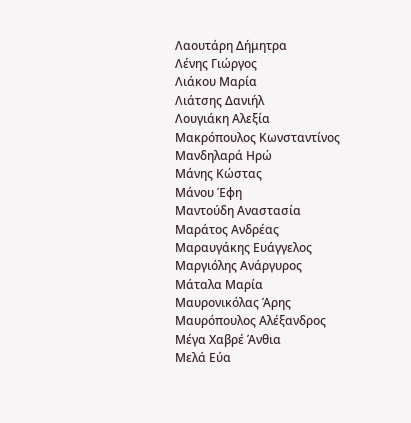Λαουτάρη Δήμητρα
Λένης Γιώργος
Λιάκου Μαρία
Λιάτσης Δανιήλ
Λουγιάκη Αλεξία
Μακρόπουλος Κωνσταντίνος
Μανδηλαρά Ηρώ
Μάνης Κώστας
Μάνου Έφη
Μαντούδη Αναστασία
Μαράτος Ανδρέας
Μαραυγάκης Ευάγγελος
Μαργιόλης Ανάργυρος
Μάταλα Μαρία
Μαυρονικόλας Άρης
Μαυρόπουλος Αλέξανδρος
Μέγα Χαβρέ Άνθια
Μελά Εύα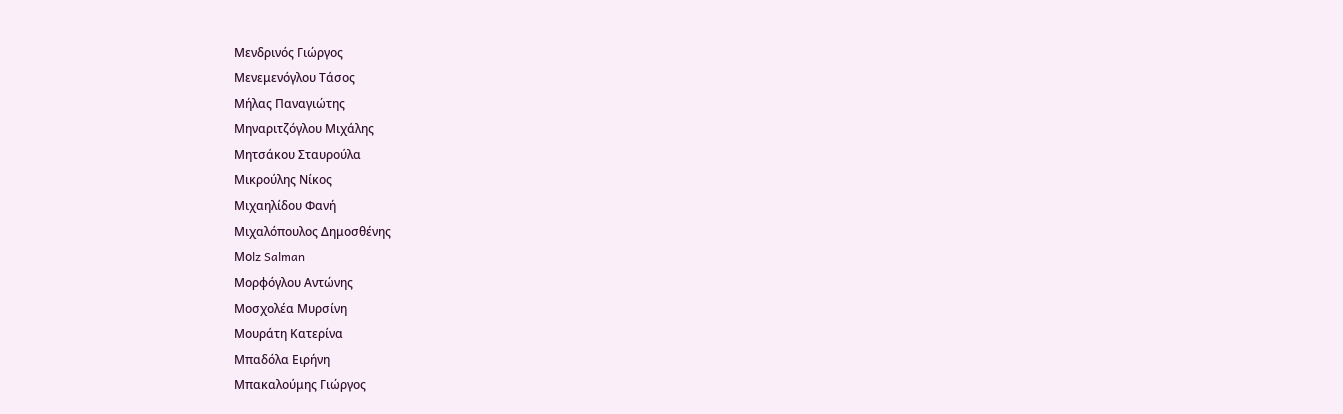Μενδρινός Γιώργος
Μενεμενόγλου Τάσος
Μήλας Παναγιώτης
Μηναριτζόγλου Μιχάλης
Μητσάκου Σταυρούλα
Μικρούλης Νίκος
Μιχαηλίδου Φανή
Μιχαλόπουλος Δημοσθένης
Μοlz Salman
Μορφόγλου Αντώνης
Μοσχολέα Μυρσίνη
Μουράτη Κατερίνα
Μπαδόλα Ειρήνη
Μπακαλούμης Γιώργος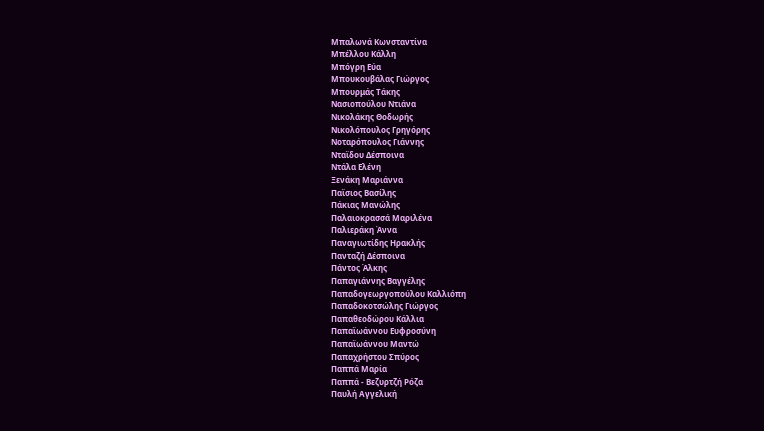Μπαλωνά Κωνσταντίνα
Μπέλλου Κάλλη
Μπόγρη Εύα
Μπουκουβάλας Γιώργος
Μπουρμάς Τάκης
Νασιοπούλου Ντιάνα
Νικολάκης Θοδωρής
Νικολόπουλος Γρηγόρης
Νοταρόπουλος Γιάννης
Νταϊδου Δέσποινα
Ντάλα Ελένη
Ξενάκη Μαριάννα
Παϊσιος Βασίλης
Πάκιας Μανώλης
Παλαιοκρασσά Μαριλένα
Παλιεράκη Άννα
Παναγιωτίδης Ηρακλής
Πανταζή Δέσποινα
Πάντος Άλκης
Παπαγιάννης Βαγγέλης
Παπαδογεωργοπούλου Καλλιόπη
Παπαδοκοτσώλης Γιώργος
Παπαθεοδώρου Κάλλια
Παπαϊωάννου Ευφροσύνη
Παπαϊωάννου Μαντώ
Παπαχρήστου Σπύρος
Παππά Μαρία
Παππά - Βεζυρτζή Ρόζα
Παυλή Αγγελική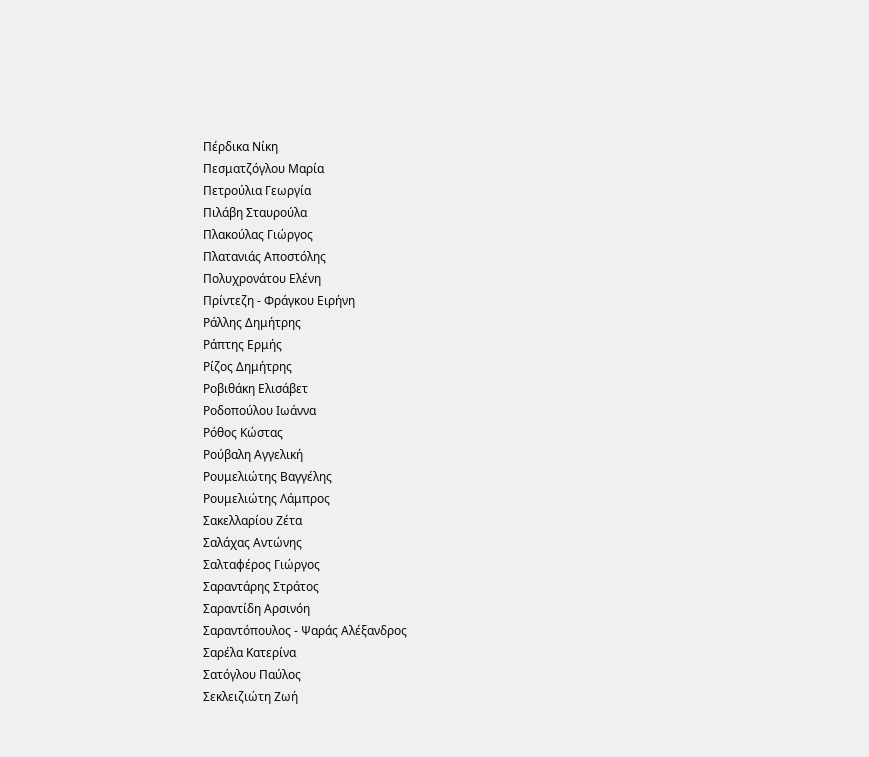Πέρδικα Νίκη
Πεσματζόγλου Μαρία
Πετρούλια Γεωργία
Πιλάβη Σταυρούλα
Πλακούλας Γιώργος
Πλατανιάς Αποστόλης
Πολυχρονάτου Ελένη
Πρίντεζη - Φράγκου Ειρήνη
Ράλλης Δημήτρης
Ράπτης Ερμής
Ρίζος Δημήτρης
Ροβιθάκη Ελισάβετ
Ροδοπούλου Ιωάννα
Ρόθος Κώστας
Ρούβαλη Αγγελική
Ρουμελιώτης Βαγγέλης
Ρουμελιώτης Λάμπρος
Σακελλαρίου Ζέτα
Σαλάχας Αντώνης
Σαλταφέρος Γιώργος
Σαραντάρης Στράτος
Σαραντίδη Αρσινόη
Σαραντόπουλος - Ψαράς Αλέξανδρος
Σαρέλα Κατερίνα
Σατόγλου Παύλος
Σεκλειζιώτη Ζωή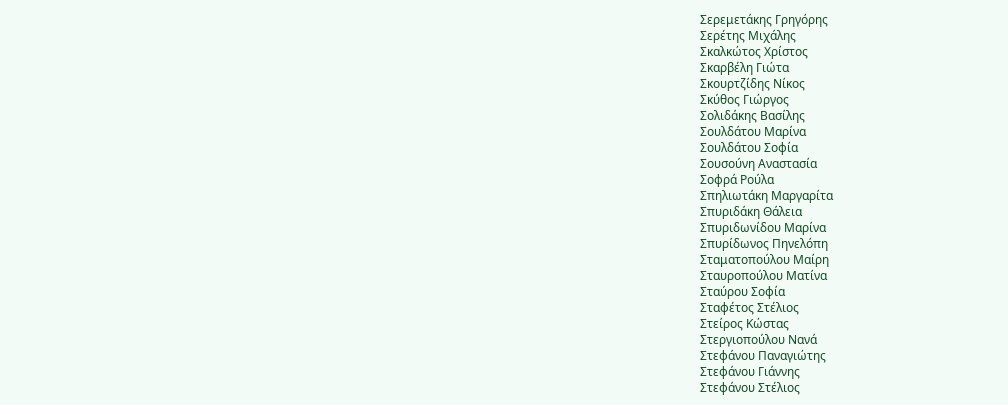Σερεμετάκης Γρηγόρης
Σερέτης Μιχάλης
Σκαλκώτος Χρίστος
Σκαρβέλη Γιώτα
Σκουρτζίδης Νίκος
Σκύθος Γιώργος
Σολιδάκης Βασίλης
Σουλδάτου Μαρίνα
Σουλδάτου Σοφία
Σουσούνη Αναστασία
Σοφρά Ρούλα
Σπηλιωτάκη Μαργαρίτα
Σπυριδάκη Θάλεια
Σπυριδωνίδου Μαρίνα
Σπυρίδωνος Πηνελόπη
Σταματοπούλου Μαίρη
Σταυροπούλου Ματίνα
Σταύρου Σοφία
Σταφέτος Στέλιος
Στείρος Κώστας
Στεργιοπούλου Νανά
Στεφάνου Παναγιώτης
Στεφάνου Γιάννης
Στεφάνου Στέλιος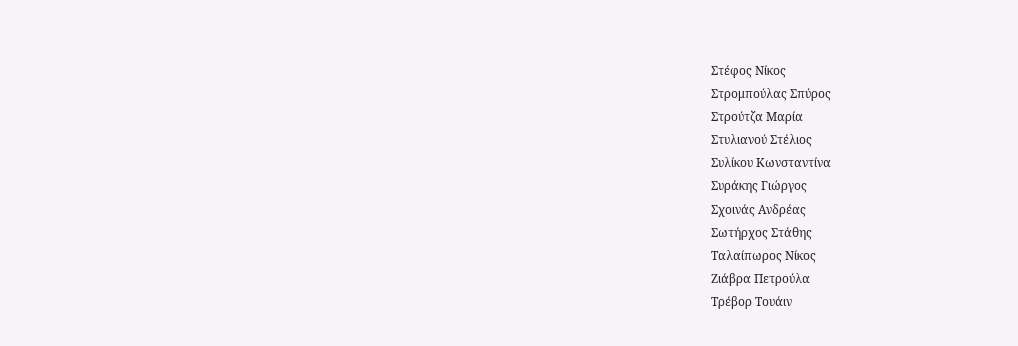Στέφος Νίκος
Στρομπούλας Σπύρος
Στρούτζα Μαρία
Στυλιανού Στέλιος
Συλίκου Κωνσταντίνα
Συράκης Γιώργος
Σχοινάς Ανδρέας
Σωτήρχος Στάθης
Ταλαίπωρος Νίκος
Ζιάβρα Πετρούλα
Τρέβορ Τουάιν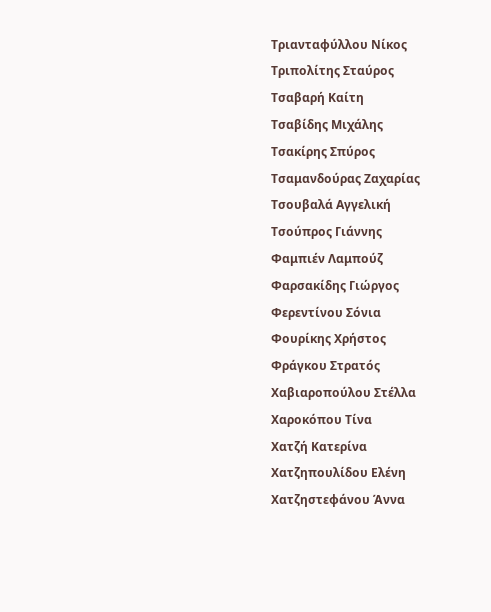Τριανταφύλλου Νίκος
Τριπολίτης Σταύρος
Τσαβαρή Καίτη
Τσαβίδης Μιχάλης
Τσακίρης Σπύρος
Τσαμανδούρας Ζαχαρίας
Τσουβαλά Αγγελική
Τσούπρος Γιάννης
Φαμπιέν Λαμπούζ
Φαρσακίδης Γιώργος
Φερεντίνου Σόνια
Φουρίκης Χρήστος
Φράγκου Στρατός
Χαβιαροπούλου Στέλλα
Χαροκόπου Τίνα
Χατζή Κατερίνα
Χατζηπουλίδου Ελένη
Χατζηστεφάνου Άννα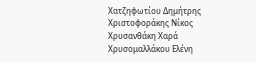Χατζηφωτίου Δημήτρης
Χριστοφοράκης Νίκος
Χρυσανθάκη Χαρά
Χρυσομαλλάκου Ελένη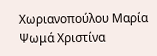Χωριανοπούλου Μαρία
Ψωμά Χριστίνα